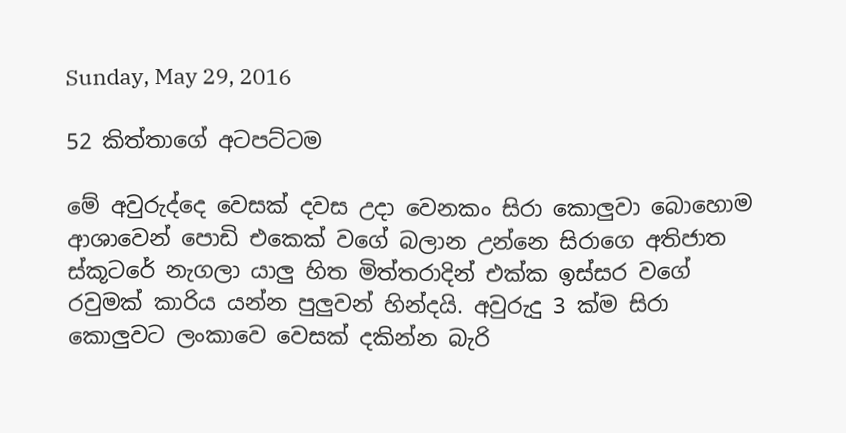Sunday, May 29, 2016

52 කිත්තාගේ අටපට්ටම

මේ අවුරුද්දෙ වෙසක් දවස උදා වෙනකං සිරා කොලුවා බොහොම ආශාවෙන් පොඩි එකෙක් වගේ බලාන උන්නෙ සිරාගෙ අතිජාත ස්කූටරේ නැගලා යාලු හිත මිත්තරාදින් එක්ක ඉස්සර වගේ රවුමක් කාරිය යන්න පුලුවන් හින්දයි. අවුරුදු 3 ක්ම සිරා කොලුවට ලංකාවෙ වෙසක් දකින්න බැරි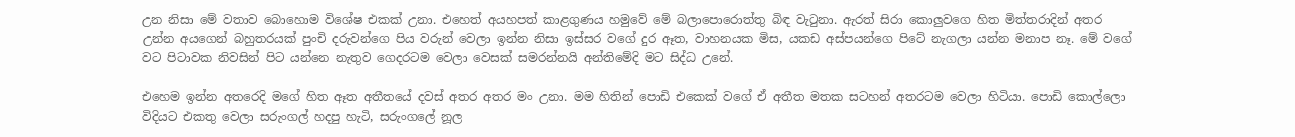උන නිසා මේ වතාව බොහොම විශේෂ එකක් උනා. එහෙත් අයහපත් කාළගුණය හමුවේ මේ බලාපොරොත්තු බිඳ වැටුනා. ඇරත් සිරා කොලුවගෙ හිත මිත්තරාදින් අතර උන්න අයගෙන් බහුතරයක් පුංචි දරුවන්ගෙ පිය වරුන් වෙලා ඉන්න නිසා ඉස්සර වගේ දුර ඈත, වාහනයක මිස, යකඩ අස්පයන්ගෙ පිටේ නැගලා යන්න මනාප නෑ. මේ වගේ වට පිටාවක නිවසින් පිට යන්නෙ නැතුව ගෙදරටම වෙලා වෙසක් සමරන්නයි අන්තිමේදි මට සිද්ධ උනේ.

එහෙම ඉන්න අතරෙදි මගේ හිත ඈත අතීතයේ දවස් අතර අතර මං උනා. මම හිතින් පොඩි එකෙක් වගේ ඒ අතීත මතක සටහන් අතරටම වෙලා හිටියා. පොඩි කොල්ලො විදියට එකතු වෙලා සරුංගල් හදපු හැටි, සරුංගලේ නූල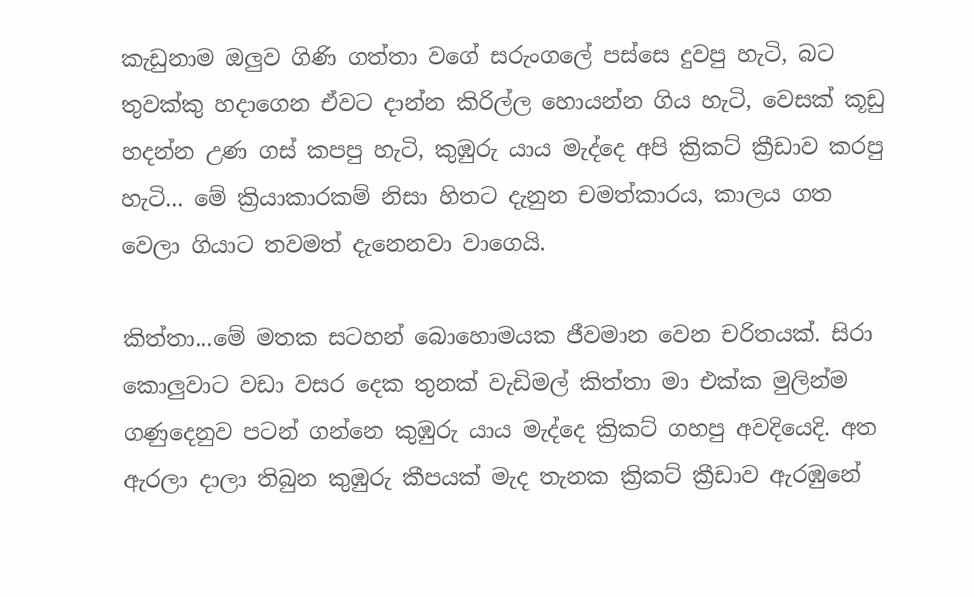කැඩුනාම ඔලුව ගිණි ගත්තා වගේ සරුංගලේ පස්සෙ දුවපු හැටි, බට තුවක්කු හදාගෙන ඒවට දාන්න කිරිල්ල හොයන්න ගිය හැටි, වෙසක් කූඩු හදන්න උණ ගස් කපපු හැටි, කුඹුරු යාය මැද්දෙ අපි ක්‍රිකට් ක්‍රීඩාව කරපු හැටි... මේ ක්‍රියාකාරකම් නිසා හිතට දැනුන චමත්කාරය, කාලය ගත වෙලා ගියාට තවමත් දැනෙනවා වාගෙයි.

කිත්තා...මේ මතක සටහන් බොහොමයක ජීවමාන වෙන චරිතයක්. සිරා කොලුවාට වඩා වසර දෙක තුනක් වැඩිමල් කිත්තා මා එක්ක මුලින්ම ගණුදෙනුව පටන් ගන්නෙ කුඹුරු යාය මැද්දෙ ක්‍රිකට් ගහපු අවදියෙදි. අත ඇරලා දාලා තිබුන කුඹුරු කීපයක් මැද තැනක ක්‍රිකට් ක්‍රීඩාව ඇරඹුනේ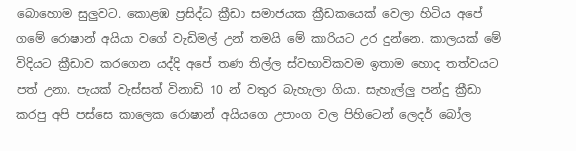බොහොම සුලුවට. කොළඹ ප්‍ර‍සිද්ධ ක්‍රීඩා සමාජයක ක්‍රීඩකයෙක් වෙලා හිටිය අපේ ගමේ රොෂාන් අයියා වගේ වැඩිමල් උන් තමයි මේ කාරියට උර දුන්නෙ. කාලයක් මේ විදියට ක්‍රීඩාව කරගෙන යද්දි අපේ තණ තිල්ල ස්වභාවිකවම ඉතාම හොද තත්වයට පත් උනා. පැයක් වැස්සත් විනාඩි 10 න් වතුර බැහැලා ගියා. සැහැල්ලු පන්දු ක්‍රීඩා කරපු අපි පස්සෙ කාලෙක රොෂාන් අයියගෙ උපාංග වල පිහිටෙන් ලෙදර් බෝල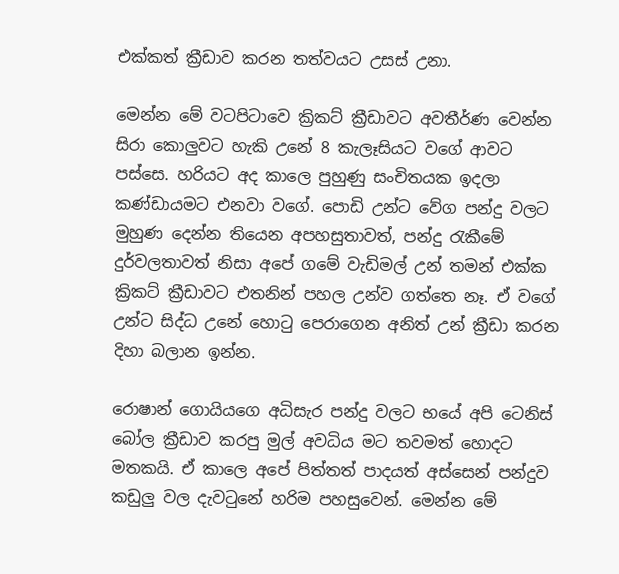එක්කත් ක්‍රීඩාව කරන තත්වයට උසස් උනා.

මෙන්න මේ වටපිටාවෙ ක්‍රිකට් ක්‍රීඩාවට අවතීර්ණ වෙන්න සිරා කොලුවට හැකි උනේ 8 කැලෑසියට වගේ ආවට පස්සෙ. හරියට අද කාලෙ පුහුණු සංචිතයක ඉදලා කණ්ඩායමට එනවා වගේ. පොඩි උන්ට වේග පන්දු වලට මුහුණ දෙන්න තියෙන අපහසුතාවත්, පන්දු රැකීමේ දුර්වලතාවත් නිසා අපේ ගමේ වැඩිමල් උන් තමන් එක්ක ක්‍රිකට් ක්‍රීඩාවට එතනින් පහල උන්ව ගත්තෙ නෑ. ඒ වගේ උන්ට සිද්ධ උනේ හොටු පෙරාගෙන අනිත් උන් ක්‍රීඩා කරන දිහා බලාන ඉන්න.

රොෂාන් ගොයියගෙ අධිසැර පන්දු වලට භයේ අපි ටෙනිස් බෝල ක්‍රීඩාව කරපු මුල් අවධිය මට තවමත් හොදට මතකයි. ඒ කාලෙ අපේ පිත්තත් පාදයත් අස්සෙන් පන්දුව කඩුලු වල දැවටුනේ හරිම පහසුවෙන්. මෙන්න මේ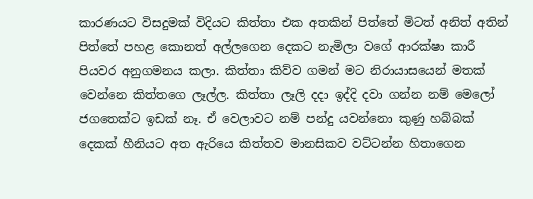කාරණයට විසදුමක් විදියට කිත්තා එක අතකින් පිත්තේ මිටත් අනිත් අතින් පිත්තේ පහළ කොනත් අල්ලගෙන දෙකට නැමිලා වගේ ආරක්ෂා කාරී පියවර අනුගමනය කලා. කිත්තා කිව්ව ගමන් මට නිරායාසයෙන් මතක් වෙන්නෙ කිත්තගෙ ලෑල්ල. කිත්තා ලෑලි දදා ඉද්දි දවා ගන්න නම් මෙලෝ ජගතෙක්ට ඉඩක් නෑ. ඒ වෙලාවට නම් පන්දු යවන්නො කුණු හබ්බක් දෙකක් හීනියට අත ඇරියෙ කිත්තව මානසිකව වට්ටන්න හිතාගෙන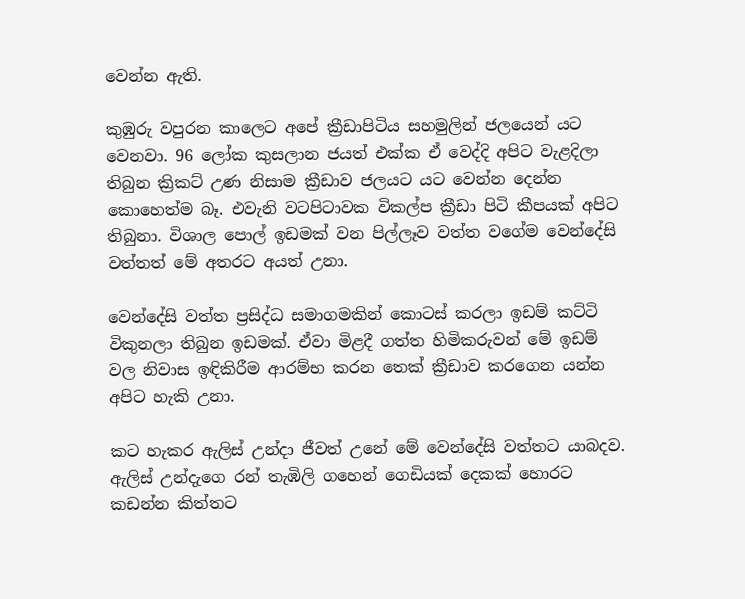වෙන්න ඇති.

කුඹුරු වපුරන කාලෙට අපේ ක්‍රීඩාපිටිය සහමුලින් ජලයෙන් යට වෙනවා. 96 ලෝක කුසලාන ජයත් එක්ක ඒ වෙද්දි අපිට වැළදිලා තිබුන ක්‍රිකට් උණ නිසාම ක්‍රීඩාව ජලයට යට වෙන්න දෙන්න කොහෙත්ම බෑ. එවැනි වටපිටාවක විකල්ප ක්‍රීඩා පිටි කීපයක් අපිට තිබුනා. විශාල පොල් ඉඩමක් වන පිල්ලෑව වත්ත වගේම වෙන්දේසි වත්තත් මේ අතරට අයත් උනා.

වෙන්දේසි වත්ත ප්‍ර‍සිද්ධ සමාගමකින් කොටස් කරලා ඉඩම් කට්ටි විකුනලා තිබුන ඉඩමක්. ඒවා මිළදී ගත්ත හිමිකරුවන් මේ ඉඩම් වල නිවාස ඉඳිකිරීම ආරම්භ කරන තෙක් ක්‍රීඩාව කරගෙන යන්න අපිට හැකි උනා.

කට හැකර ඇලිස් උන්දා ජීවත් උනේ මේ වෙන්දේසි වත්තට යාබදව. ඇලිස් උන්දැගෙ රන් තැඹිලි ගහෙන් ගෙඩියක් දෙකක් හොරට කඩන්න කිත්තට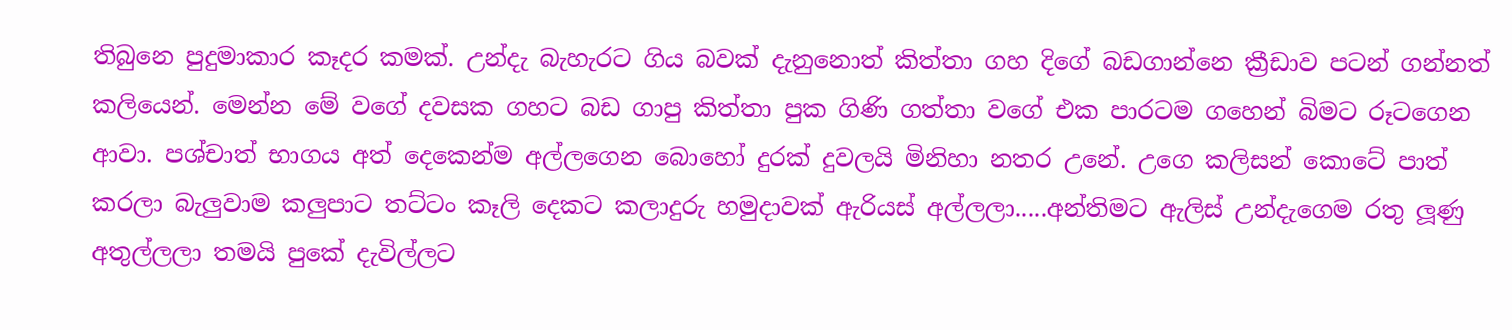තිබුනෙ පුදුමාකාර කෑදර කමක්. උන්දැ බැහැරට ගිය බවක් දැනුනොත් කිත්තා ගහ දිගේ බඩගාන්නෙ ක්‍රීඩාව පටන් ගන්නත් කලියෙන්. මෙන්න මේ වගේ දවසක ගහට බඩ ගාපු කිත්තා පුක ගිණි ගත්තා වගේ එක පාරටම ගහෙන් බිමට රූටගෙන ආවා. පශ්චාත් භාගය අත් දෙකෙන්ම අල්ලගෙන බොහෝ දුරක් දුවලයි මිනිහා නතර උනේ. උගෙ කලිසන් කොටේ පාත් කරලා බැලුවාම කලුපාට තට්ටං කෑලි දෙකට කලාදුරු හමුදාවක් ඇරියස් අල්ලලා.....අන්තිමට ඇලිස් උන්දැගෙම රතු ලූණු අතුල්ලලා තමයි පුකේ දැවිල්ලට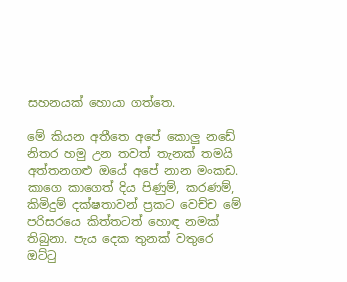සහනයක් හොයා ගත්තෙ.

මේ කියන අතීතෙ අපේ කොලු නඩේ නිතර හමු උන තවත් තැනක් තමයි අත්තනගළු ඔයේ අපේ නාන මංකඩ. කාගෙ කාගෙත් දිය පිණුම්, කරණම්, කිමිදුම් දක්ෂතාවන් ප්‍ර‍කට වෙච්ච මේ පරිසරයෙ කිත්තටත් හොඳ නමක් තිබුනා. පැය දෙක තුනක් වතුරෙ ඔට්ටු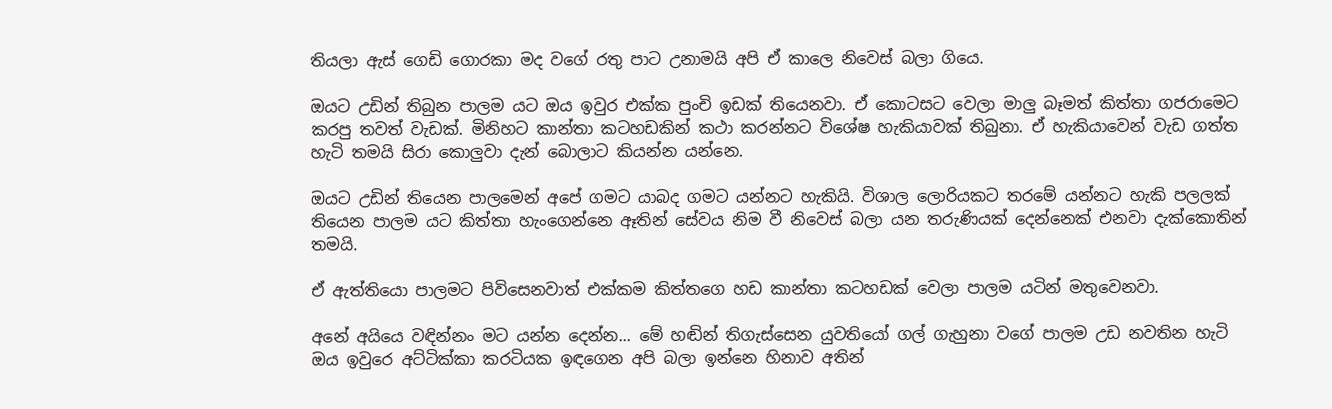තියලා ඇස් ගෙඩි ගොරකා මද වගේ රතු පාට උනාමයි අපි ඒ කාලෙ නිවෙස් බලා ගියෙ.

ඔයට උඩින් තිබුන පාලම යට ඔය ඉවුර එක්ක පුංචි ඉඩක් තියෙනවා. ඒ කොටසට වෙලා මාලු බෑමත් කිත්තා ගජරාමෙට කරපු තවත් වැඩක්. මිනිහට කාන්තා කටහඩකින් කථා කරන්නට විශේෂ හැකියාවක් තිබුනා. ඒ හැකියාවෙන් වැඩ ගත්ත හැටි තමයි සිරා කොලුවා දැන් බොලාට කියන්න යන්නෙ.

ඔයට උඩින් තියෙන පාලමෙන් අපේ ගමට යාබද ගමට යන්නට හැකියි. විශාල ලොරියකට තරමේ යන්නට හැකි පලලක් තියෙන පාලම යට කිත්තා හැංගෙන්නෙ ඈතින් සේවය නිම වී නිවෙස් බලා යන තරුණියක් දෙන්නෙක් එනවා දැක්කොතින් තමයි.

ඒ ඇත්තියො පාලමට පිවිසෙනවාත් එක්කම කිත්තගෙ හඩ කාන්තා කටහඩක් වෙලා පාලම යටින් මතුවෙනවා.

අනේ අයියෙ වඳින්නං මට යන්න දෙන්න... මේ හඬින් තිගැස්සෙන යුවතියෝ ගල් ගැහුනා වගේ පාලම උඩ නවතින හැටි  ඔය ඉවුරෙ අට්ටික්කා කරටියක ඉඳගෙන අපි බලා ඉන්නෙ හිනාව අතින්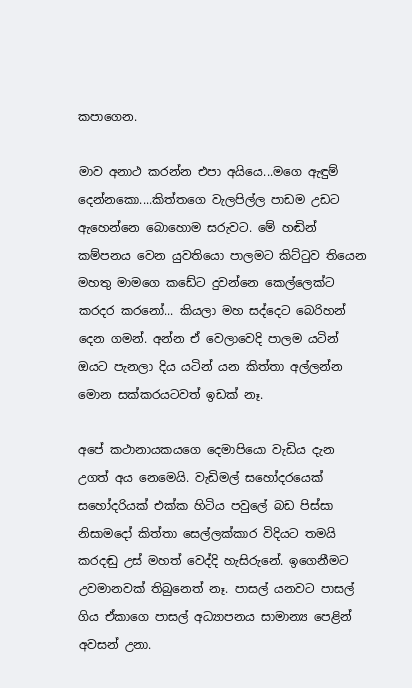කපාගෙන.

මාව අනාථ කරන්න එපා අයියෙ...මගෙ ඇඳුම් දෙන්නකො....කිත්තගෙ වැලපිල්ල පාඩම උඩට ඇහෙන්නෙ බොහොම සරුවට. මේ හඬින් කම්පනය වෙන යුවතියො පාලමට කිට්ටුව තියෙන මහතු මාමගෙ කඩේට දුවන්නෙ කෙල්ලෙක්ට කරදර කරනෝ... කියලා මහ සද්දෙට බෙරිහන් දෙන ගමන්. අන්න ඒ වෙලාවෙදි පාලම යටින් ඔයට පැනලා දිය යටින් යන කිත්තා අල්ලන්න මොන සක්කරයටවත් ඉඩක් නෑ.

අපේ කථානායකයගෙ දෙමාපියො වැඩිය දැන උගත් අය නෙමෙයි. වැඩිමල් සහෝදරයෙක් සහෝදරියක් එක්ක හිටිය පවුලේ බඩ පිස්සා නිසාමදෝ කිත්තා සෙල්ලක්කාර විදියට තමයි කරදඬු උස් මහත් වෙද්දි හැසිරුනේ. ඉගෙනීමට උවමානවක් තිබුනෙත් නෑ. පාසල් යනවට පාසල් ගිය ඒකාගෙ පාසල් අධ්‍යාපනය සාමාන්‍ය පෙළින් අවසන් උනා.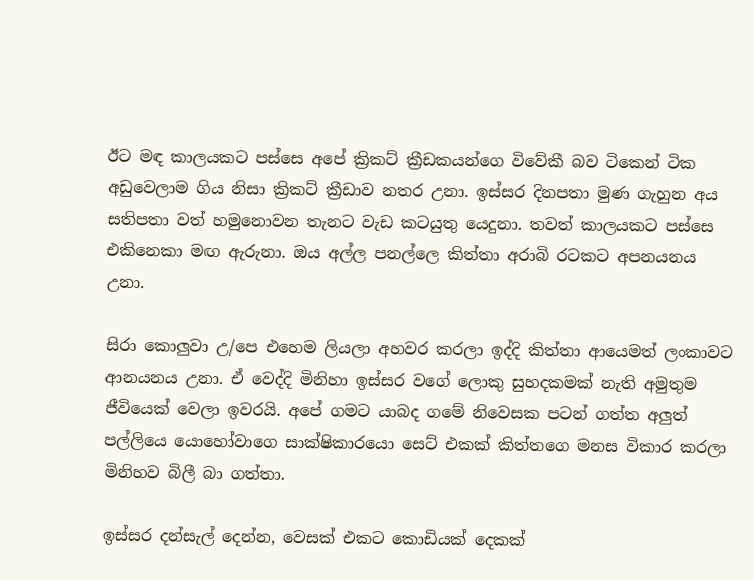ඊට මඳ කාලයකට පස්සෙ අපේ ක්‍රිකට් ක්‍රීඩකයන්ගෙ විවේකී බව ටිකෙන් ටික අඩුවෙලාම ගිය නිසා ක්‍රිකට් ක්‍රීඩාව නතර උනා. ඉස්සර දිනපතා මුණ ගැහුන අය සතිපතා වත් හමුනොවන තැනට වැඩ කටයුතු යෙදුනා. තවත් කාලයකට පස්සෙ එකිනෙකා මඟ ඇරුනා. ඔය අල්ල පනල්ලෙ කිත්තා අරාබි රටකට අපනයනය උනා.

සිරා කොලුවා උ/පෙ එහෙම ලියලා අහවර කරලා ඉද්දි කිත්තා ආයෙමත් ලංකාවට ආනයනය උනා. ඒ වෙද්දි මිනිහා ඉස්සර වගේ ලොකු සුහදකමක් නැති අමුතුම ජීවියෙක් වෙලා ඉවරයි. අපේ ගමට යාබද ගමේ නිවෙසක පටන් ගත්ත අලුත් පල්ලියෙ යොහෝවාගෙ සාක්ෂිකාරයො සෙට් එකක් කිත්තගෙ මනස විකාර කරලා මිනිහව බිලී බා ගත්තා.

ඉස්සර දන්සැල් දෙන්න, වෙසක් එකට කොඩියක් දෙකක්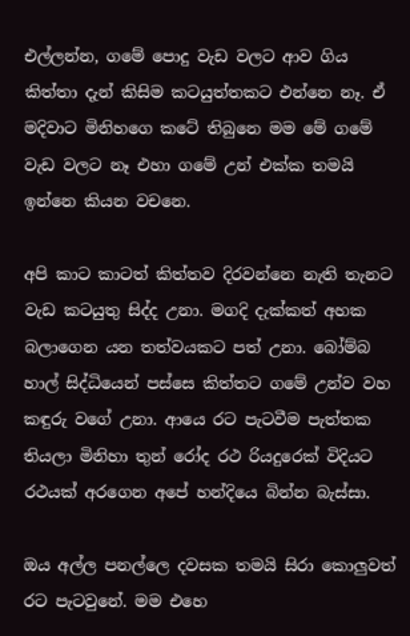එල්ලන්න, ගමේ පොදු වැඩ වලට ආව ගිය කිත්තා දැන් කිසිම කටයුත්තකට එන්නෙ නෑ. ඒ මදිවාට මිනිහගෙ කටේ තිබුනෙ මම මේ ගමේ වැඩ වලට නෑ එහා ගමේ උන් එක්ක තමයි ඉන්නෙ කියන වචනෙ.

අපි කාට කාටත් කිත්තව දිරවන්නෙ නැති තැනට වැඩ කටයුතු සිද්ද උනා. මගදි දැක්කත් අහක බලාගෙන යන තත්වයකට පත් උනා. බෝම්බ හාල් සිද්ධියෙන් පස්සෙ කිත්තට ගමේ උන්ව වහ කඳුරු වගේ උනා. ආයෙ රට පැටවීම පැත්තක තියලා මිනිහා තුන් රෝද රථ රියදුරෙක් විදියට රථයක් අරගෙන අපේ හන්දියෙ බින්න බැස්සා.

ඔය අල්ල පනල්ලෙ දවසක තමයි සිරා කොලුවත් රට පැටවුනේ. මම එහෙ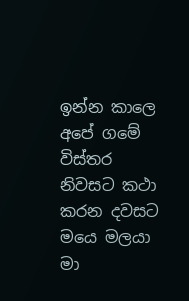ඉන්න කාලෙ අපේ ගමේ විස්තර නිවසට කථා කරන දවසට මයෙ මලයා මා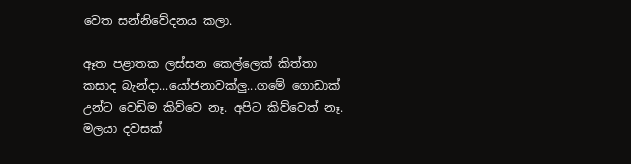වෙත සන්නිවේදනය කලා.

ඈත පළාතක ලස්සන කෙල්ලෙක් කිත්තා කසාද බැන්දා...යෝජනාවක්ලු...ගමේ ගොඩාක් උන්ට වෙඩිම කිව්වෙ නෑ. අපිට කිව්වෙත් නෑ. මලයා දවසක්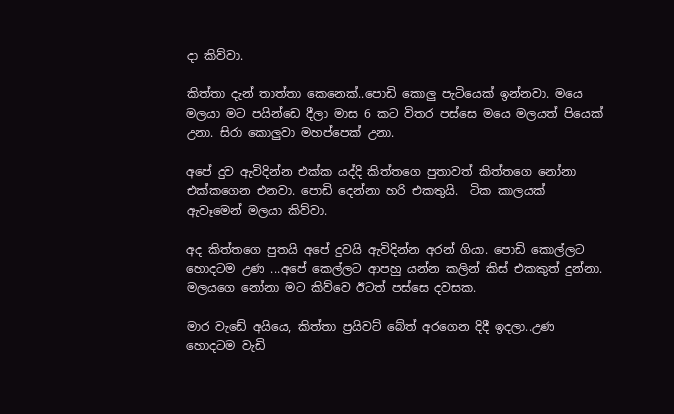දා කිව්වා.

කිත්තා දැන් තාත්තා කෙනෙක්..පොඩි කොලු පැටියෙක් ඉන්නවා. මයෙ මලයා මට පයින්ඩෙ දීලා මාස 6 කට විතර පස්සෙ මයෙ මලයත් පියෙක් උනා. සිරා කොලුවා මහප්පෙක් උනා.

අපේ දුව ඇවිදින්න එක්ක යද්දි කිත්තගෙ පුතාවත් කිත්තගෙ නෝනා එක්කගෙන එනවා. පොඩි දෙන්නා හරි එකතුයි.  ටික කාලයක් ඇවෑමෙන් මලයා කිව්වා.

අද කිත්තගෙ පුතයි අපේ දුවයි ඇවිදින්න අරන් ගියා. පොඩි කොල්ලට හොදටම උණ ...අපේ කෙල්ලට ආපහු යන්න කලින් කිස් එකකුත් දුන්නා. මලයගෙ නෝනා මට කිව්වෙ ඊටත් පස්සෙ දවසක.

මාර වැඩේ අයියෙ, කිත්තා ප්‍ර‍යිවට් බේත් අරගෙන දිදී ඉදලා..උණ හොදටම වැඩි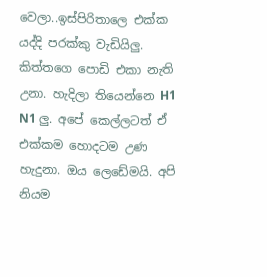වෙලා..ඉස්පිරිතාලෙ එක්ක යද්දි පරක්කු වැඩියිලු. කිත්තගෙ පොඩි එකා නැති උනා. හැදිලා තියෙන්නෙ H1 N1 ලු. අපේ කෙල්ලටත් ඒ එක්කම හොදටම උණ හැදුනා. ඔය ලෙඩේමයි. අපි නියම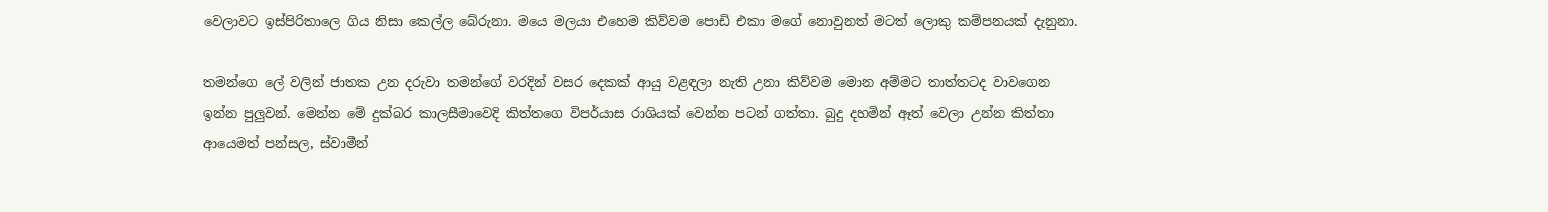වෙලාවට ඉස්පිරිතාලෙ ගිය නිසා කෙල්ල බේරුනා. මයෙ මලයා එහෙම කිව්වම පොඩි එකා මගේ නොවුනත් මටත් ලොකු කම්පනයක් දැනුනා.

තමන්ගෙ ලේ වලින් ජාතක උන දරුවා තමන්ගේ වරදින් වසර දෙකක් ආයු වළඳලා නැති උනා කිව්වම මොන අම්මට තාත්තටද වාවගෙන ඉන්න පුලුවන්. මෙන්න මේ දුක්බර කාලසීමාවෙදි කිත්තගෙ විපර්යාස රාශියක් වෙන්න පටන් ගත්තා. බුදු දහමින් ඈත් වෙලා උන්න කිත්තා ආයෙමත් පන්සල, ස්වාමීන්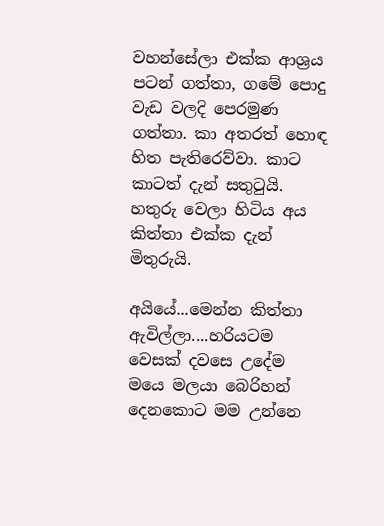වහන්සේලා එක්ක ආශ්‍ර‍ය පටන් ගත්තා, ගමේ පොදු වැඩ වලදි පෙරමුණ ගත්තා. කා අතරත් හොඳ හිත පැතිරෙව්වා. කාට කාටත් දැන් සතුටුයි. හතුරු වෙලා හිටිය අය කිත්තා එක්ක දැන් මිතුරුයි.

අයියේ...මෙන්න කිත්තා ඇවිල්ලා....හරියටම වෙසක් දවසෙ උදේම  මයෙ මලයා බෙරිහන් දෙනකොට මම උන්නෙ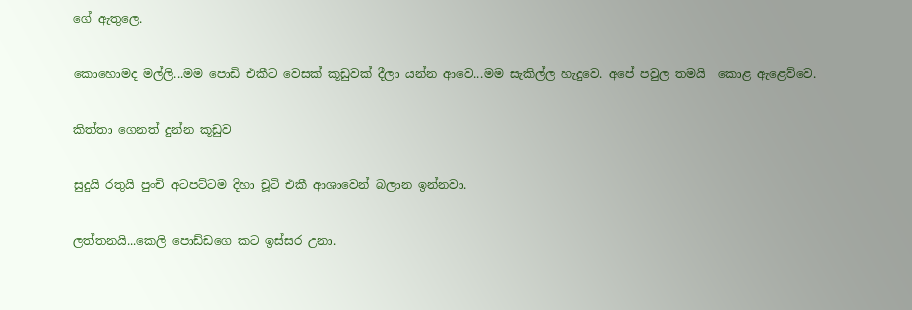ගේ ඇතුලෙ.

කොහොමද මල්ලි...මම පොඩි එකීට වෙසක් කූඩුවක් දීලා යන්න ආවෙ...මම සැකිල්ල හැදුවෙ. අපේ පවුල තමයි  කොළ ඇළෙව්වෙ.

කිත්තා ගෙනත් දුන්න කූඩුව

සුදුයි රතුයි පුංචි අටපට්ටම දිහා චූටි එකී ආශාවෙන් බලාන ඉන්නවා.

ලත්තනයි...කෙලි පොඩ්ඩගෙ කට ඉස්සර උනා.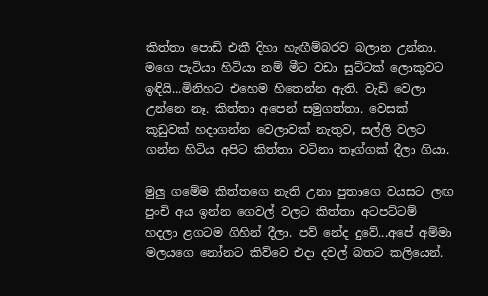කිත්තා පොඩි එකී දිහා හැඟීම්බරව බලාන උන්නා. මගෙ පැටියා හිටියා නම් මීට වඩා සුට්ටක් ලොකුවට ඉඳියි...මිනිහට එහෙම හිතෙන්න ඇති. වැඩි වෙලා උන්නෙ නෑ. කිත්තා අපෙන් සමුගත්තා. වෙසක් කූඩුවක් හදාගන්න වෙලාවක් නැතුව, සල්ලි වලට ගන්න හිටිය අපිට කිත්තා වටිනා තෑග්ගක් දීලා ගියා.

මුලු ගමේම කිත්තගෙ නැති උනා පුතාගෙ වයසට ලඟ පුංචි අය ඉන්න ගෙවල් වලට කිත්තා අටපට්ටම් හදලා ළගටම ගිහින් දීලා. පව් නේද දුවේ...අපේ අම්මා මලයගෙ නෝනට කිව්වෙ එදා දවල් බතට කලියෙන්.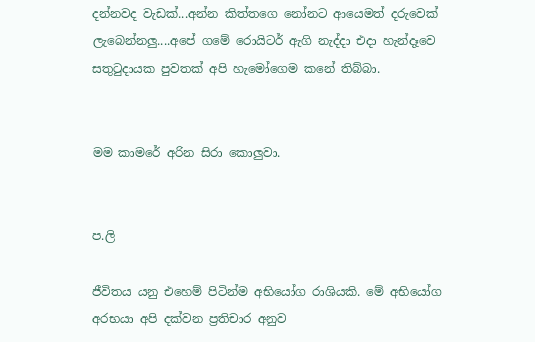දන්නවද වැඩක්...අන්න කිත්තගෙ නෝනට ආයෙමත් දරුවෙක් ලැබෙන්නලු....අපේ ගමේ රොයිටර් ඇගි නැද්දා එදා හැන්දෑවෙ සතුටුදායක පුවතක් අපි හැමෝගෙම කනේ තිබ්බා.


මම කාමරේ අරින සිරා කොලුවා.


ප.ලි

ජීවිතය යනු එහෙම් පිටින්ම අභියෝග රාශියකි. මේ අභියෝග අරභයා අපි දක්වන ප්‍ර‍තිචාර අනුව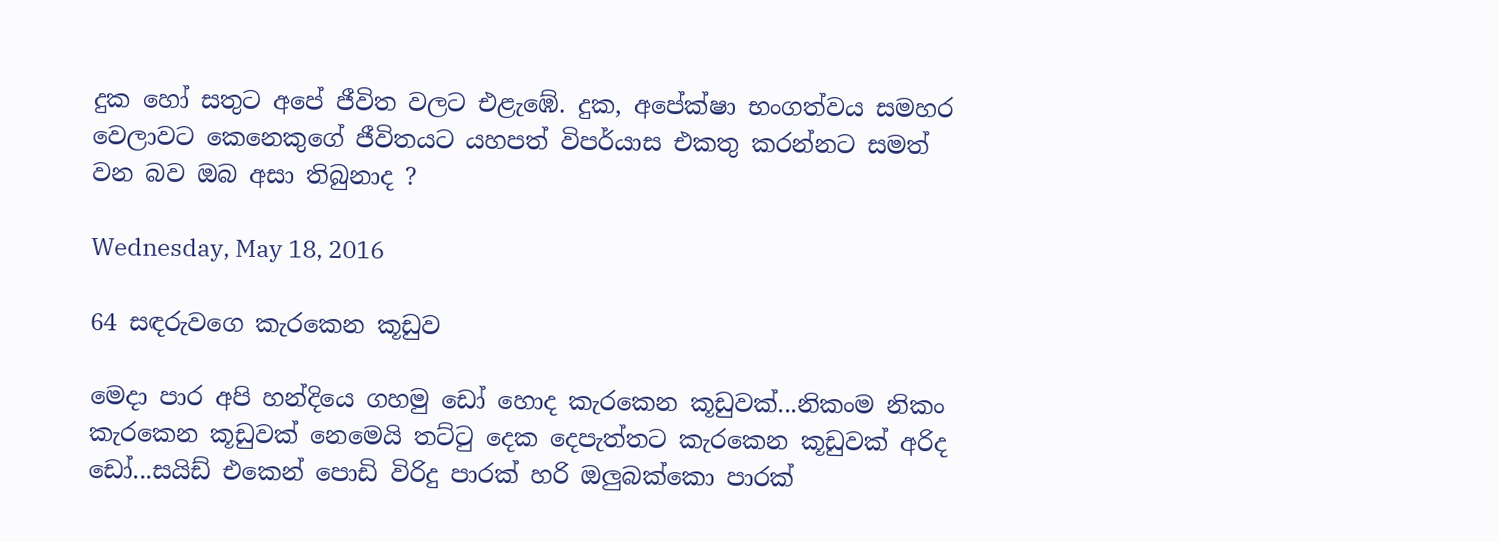දුක හෝ සතුට අපේ ජීවිත වලට එළැඹේ. දුක, අපේක්ෂා භංගත්වය සමහර වෙලාවට කෙනෙකුගේ ජීවිතයට යහපත් විපර්යාස එකතු කරන්නට සමත් වන බව ඔබ අසා තිබුනාද ?

Wednesday, May 18, 2016

64 සඳරුවගෙ කැරකෙන කූඩුව

මෙදා පාර අපි හන්දියෙ ගහමු ඩෝ හොද කැරකෙන කූඩුවක්...නිකංම නිකං කැරකෙන කූඩුවක් නෙමෙයි තට්ටු දෙක දෙපැත්තට කැරකෙන කූඩුවක් අරිද ඩෝ...සයිඩ් එකෙන් පොඩි විරිදු පාරක් හරි ඔලුබක්කො පාරක්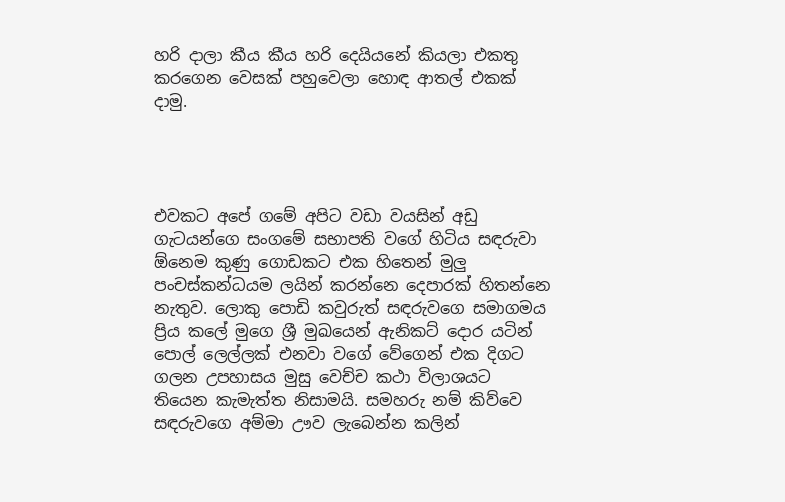හරි දාලා කීය කීය හරි දෙයියනේ කියලා එකතු කරගෙන වෙසක් පහුවෙලා හොඳ ආතල් එකක් දාමු.




එවකට අපේ ගමේ අපිට වඩා වයසින් අඩු ගැටයන්ගෙ සංගමේ සභාපති වගේ හිටිය සඳරුවා ඕනෙම කුණු ගොඩකට එක හිතෙන් මුලු පංචස්කන්ධයම ලයින් කරන්නෙ දෙපාරක් හිතන්නෙ නැතුව. ලොකු පොඩි කවුරුත් සඳරුවගෙ සමාගමය ප්‍රිය කලේ මුගෙ ශ්‍රී මුඛයෙන් ඇනිකට් දොර යටින් පොල් ලෙල්ලක් එනවා වගේ වේගෙන් එක දිගට ගලන උපහාසය මුසු වෙච්ච කථා විලාශයට තියෙන කැමැත්ත නිසාමයි. සමහරු නම් කිව්වෙ සඳරුවගෙ අම්මා ඌව ලැබෙන්න කලින්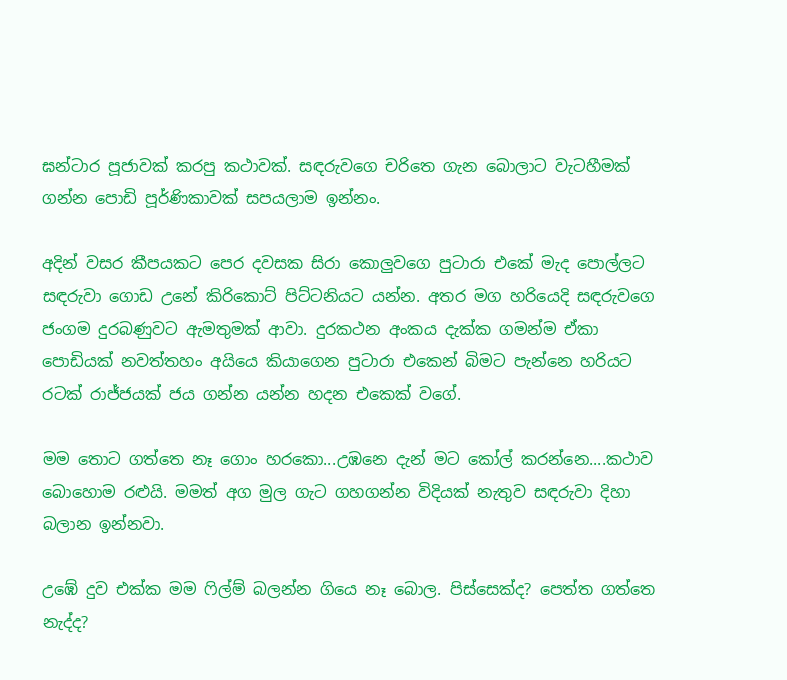ඝන්ටාර පූජාවක් කරපු කථාවක්. සඳරුවගෙ චරිතෙ ගැන බොලාට වැටහීමක් ගන්න පොඩි පූර්ණිකාවක් සපයලාම ඉන්නං.

අදින් වසර කීපයකට පෙර දවසක සිරා කොලුවගෙ පුටාරා එකේ මැද පොල්ලට සඳරුවා ගොඩ උනේ කිරිකොට් පිට්ටනියට යන්න. අතර මග හරියෙදි සඳරුවගෙ ජංගම දුරබණුවට ඇමතුමක් ආවා. දුරකථන අංකය දැක්ක ගමන්ම ඒකා පොඩියක් නවත්තහං අයියෙ කියාගෙන පුටාරා එකෙන් බිමට පැන්නෙ හරියට රටක් රාජ්ජයක් ජය ගන්න යන්න හදන එකෙක් වගේ.

මම තොට ගත්තෙ නෑ ගොං හරකො...උඹනෙ දැන් මට කෝල් කරන්නෙ....කථාව බොහොම රළුයි. මමත් අග මුල ගැට ගහගන්න විදියක් නැතුව සඳරුවා දිහා බලාන ඉන්නවා.

උඹේ දුව එක්ක මම ෆිල්ම් බලන්න ගියෙ නෑ බොල. පිස්සෙක්ද? පෙත්ත ගත්තෙ නැද්ද?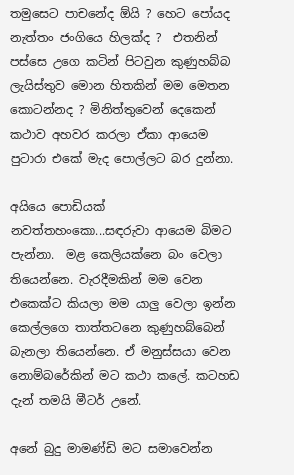තමුසෙට පාචනේද ඕයි ? හෙට පෝයද නැත්තං ජංගියෙ හිලක්ද ?  එතනින් පස්සෙ උගෙ කටින් පිටවුන කුණුහබ්බ ලැයිස්තුව මොන හිතකින් මම මෙතන කොටන්නද ? මිනිත්තුවෙන් දෙකෙන් කථාව අහවර කරලා ඒකා ආයෙම පුටාරා එකේ මැද පොල්ලට බර දුන්නා.

අයියෙ පොඩියක් නවත්තහංකො...සඳරුවා ආයෙම බිමට පැන්නා.  මළ කෙලියක්නෙ බං වෙලා තියෙන්නෙ. වැරදීමකින් මම වෙන එකෙක්ට කියලා මම යාලු වෙලා ඉන්න කෙල්ලගෙ තාත්තටනෙ කුණුහබ්බෙන් බැනලා තියෙන්නෙ. ඒ මනුස්සයා වෙන නොම්බරේකින් මට කථා කලේ. කටහඩ දැන් තමයි මීටර් උනේ.

අනේ බුදු මාමණ්ඩි මට සමාවෙන්න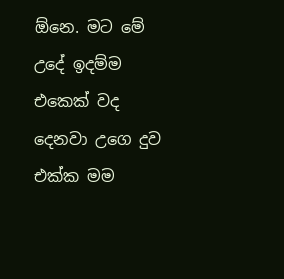ඕනෙ. මට මේ උදේ ඉදම්ම එකෙක් වද දෙනවා උගෙ දුව එක්ක මම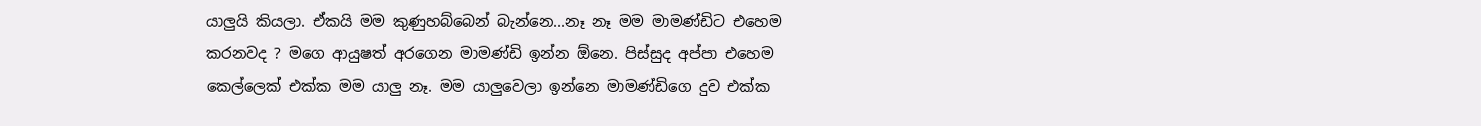යාලුයි කියලා. ඒකයි මම කුණුහබ්බෙන් බැන්නෙ...නෑ නෑ මම මාමණ්ඩිට එහෙම කරනවද ? මගෙ ආයුෂත් අරගෙන මාමණ්ඩි ඉන්න ඕනෙ. පිස්සුද අප්පා එහෙම කෙල්ලෙක් එක්ක මම යාලු නෑ. මම යාලුවෙලා ඉන්නෙ මාමණ්ඩිගෙ දුව එක්ක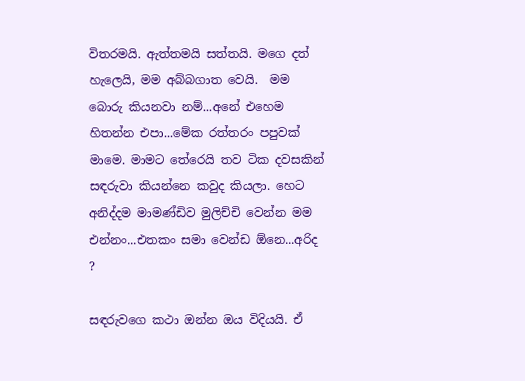විතරමයි. ඇත්තමයි සත්තයි. මගෙ දත් හැලෙයි, මම අබ්බගාත වෙයි.  මම බොරු කියනවා නම්...අනේ එහෙම හිතන්න එපා...මේක රත්තරං පපුවක් මාමෙ. මාමට තේරෙයි තව ටික දවසකින් සඳරුවා කියන්නෙ කවුද කියලා. හෙට අනිද්දම මාමණ්ඩිව මුලිච්චි වෙන්න මම එන්නං...එතකං සමා වෙන්ඩ ඕනෙ...අරිද ?

සඳරුවගෙ කථා ඔන්න ඔය විදියයි. ඒ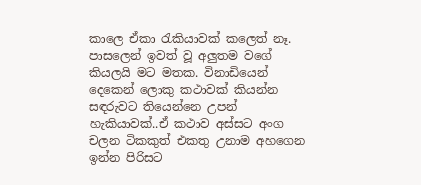කාලෙ ඒකා රැකියාවක් කලෙත් නෑ. පාසලෙන් ඉවත් වූ අලුතම වගේ කියලයි මට මතක. විනාඩියෙන් දෙකෙන් ලොකු කථාවක් කියන්න සඳරුවට තියෙන්නෙ උපන් හැකියාවක්..ඒ කථාව අස්සට අංග චලන ටිකකුත් එකතු උනාම අහගෙන ඉන්න පිරිසට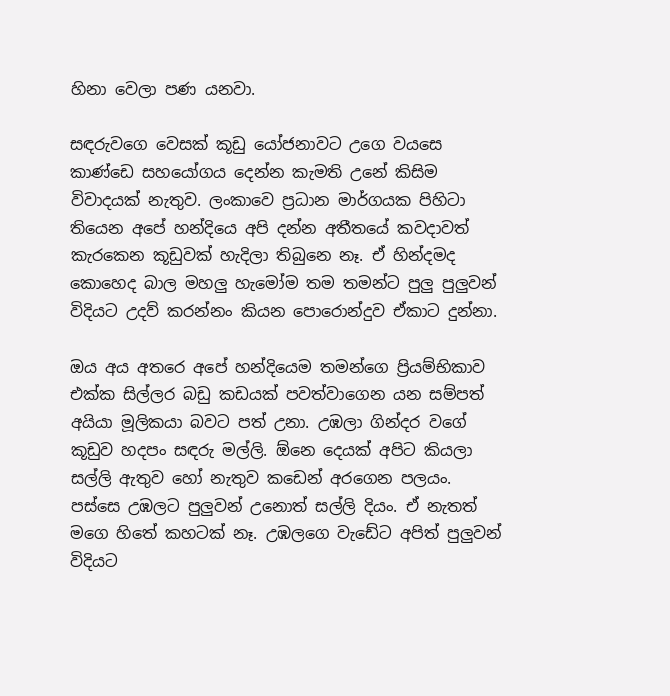හිනා වෙලා පණ යනවා.

සඳරුවගෙ වෙසක් කූඩු යෝජනාවට උගෙ වයසෙ කාණ්ඩෙ සහයෝගය දෙන්න කැමති උනේ කිසිම විවාදයක් නැතුව. ලංකාවෙ ප්‍ර‍ධාන මාර්ගයක පිහිටා තියෙන අපේ හන්දියෙ අපි දන්න අතීතයේ කවදාවත් කැරකෙන කූඩුවක් හැදිලා තිබුනෙ නෑ. ඒ හින්දමද කොහෙද බාල මහලු හැමෝම තම තමන්ට පුලු පුලුවන් විදියට උදව් කරන්නං කියන පොරොන්දුව ඒකාට දුන්නා.

ඔය අය අතරෙ අපේ හන්දියෙම තමන්ගෙ ප්‍රියම්භිකාව එක්ක සිල්ලර බඩු කඩයක් පවත්වාගෙන යන සම්පත් අයියා මූලිකයා බවට පත් උනා. උඹලා ගින්දර වගේ කූඩුව හදපං සඳරු මල්ලි. ඕනෙ දෙයක් අපිට කියලා සල්ලි ඇතුව හෝ නැතුව කඩෙන් අරගෙන පලයං. පස්සෙ උඹලට පුලුවන් උනොත් සල්ලි දියං. ඒ නැතත් මගෙ හිතේ කහටක් නෑ. උඹලගෙ වැඩේට අපිත් පුලුවන් විදියට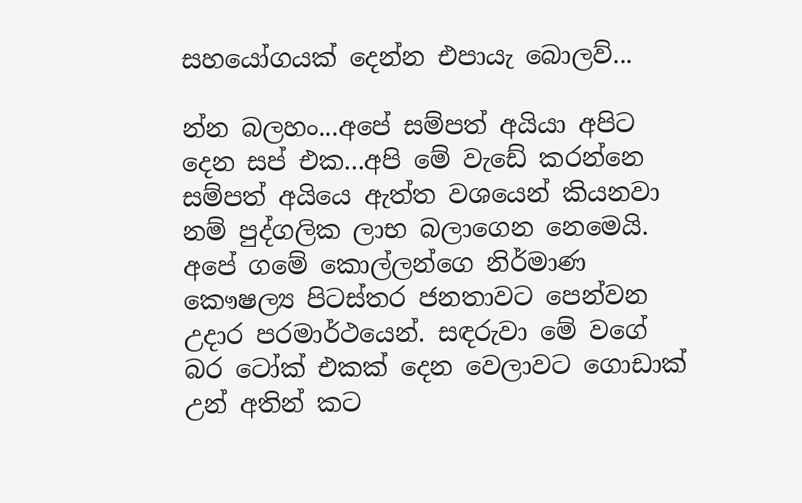සහයෝගයක් දෙන්න එපායැ බොලව්...

න්න බලහං...අපේ සම්පත් අයියා අපිට දෙන සප් එක...අපි මේ වැඩේ කරන්නෙ සම්පත් අයියෙ ඇත්ත වශයෙන් කියනවා නම් පුද්ගලික ලාභ බලාගෙන නෙමෙයි. අපේ ගමේ කොල්ලන්ගෙ නිර්මාණ කෞෂල්‍ය පිටස්තර ජනතාවට පෙන්වන උදාර පරමාර්ථයෙන්. සඳරුවා මේ වගේ බර ටෝක් එකක් දෙන වෙලාවට ගොඩාක් උන් අතින් කට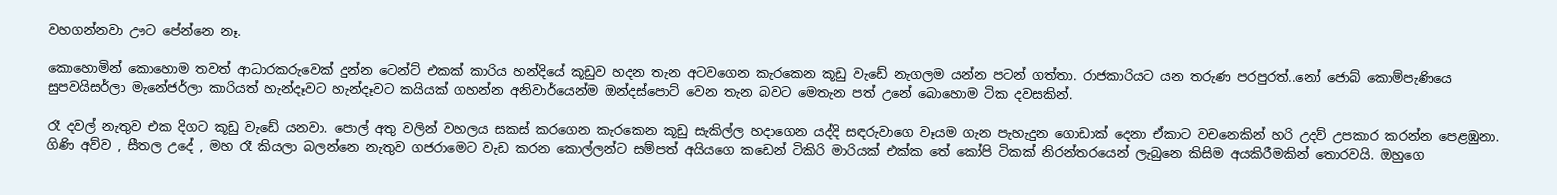වහගන්නවා ඌට පේන්නෙ නෑ.

කොහොමින් කොහොම තවත් ආධාරකරුවෙක් දුන්න ටෙන්ට් එකක් කාරිය හන්දියේ කූඩුව හදන තැන අටවගෙන කැරකෙන කූඩු වැඩේ නැගලම යන්න පටන් ගත්තා. රාජකාරියට යන තරුණ පරපුරත්..නෝ ජොබ් කොම්පැණියෙ සුපවයිසර්ලා මැනේජර්ලා කාරියත් හැන්දෑවට හැන්දෑවට කයියක් ගහන්න අනිවාර්යෙන්ම ඔන්දස්පොට් වෙන තැන බවට මෙතැන පත් උනේ බොහොම ටික දවසකින්.

රෑ දවල් නැතුව එක දිගට කූඩු වැඩේ යනවා. පොල් අතු වලින් වහලය සකස් කරගෙන කැරකෙන කූඩු සැකිල්ල හදාගෙන යද්දි සඳරුවාගෙ වෑයම ගැන පැහැදුන ගොඩාක් දෙනා ඒකාට වචනෙකින් හරි උදව් උපකාර කරන්න පෙළඹුනා. ගිණි අව්ව , සීතල උදේ , මහ රෑ කියලා බලන්නෙ නැතුව ගජරාමෙට වැඩ කරන කොල්ලන්ට සම්පත් අයියගෙ කඩෙන් ටිකිරි මාරියක් එක්ක තේ කෝපි ටිකක් නිරන්තරයෙන් ලැබුනෙ කිසිම අයකිරීමකින් තොරවයි. ඔහුගෙ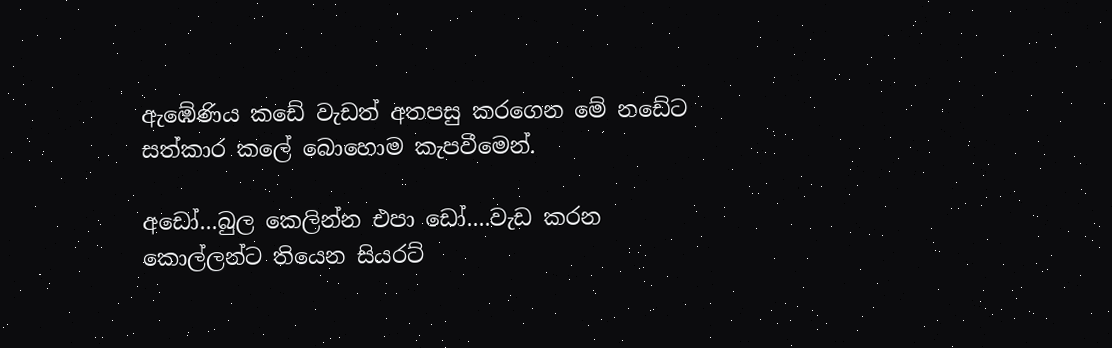ඇඹේණිය කඩේ වැඩත් අතපසු කරගෙන මේ නඩේට සත්කාර කලේ බොහොම කැපවීමෙන්.

අඩෝ...බුල කෙලින්න එපා ඩෝ....වැඩ කරන කොල්ලන්ට තියෙන සියරට්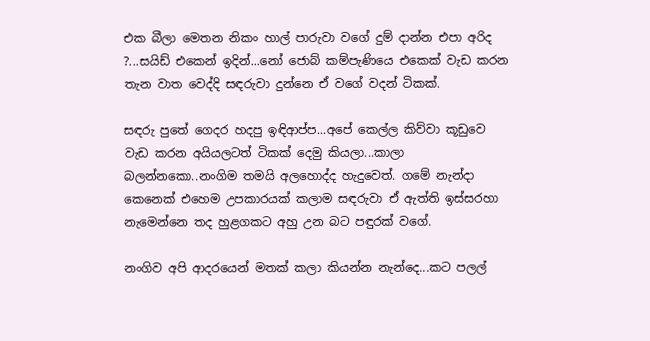එක බීලා මෙතන නිකං හාල් පාරුවා වගේ දුම් දාන්න එපා අරිද ?...සයිඩ් එකෙන් ඉදින්...නෝ ජොබ් කම්පැණියෙ එකෙක් වැඩ කරන තැන වාත වෙද්දි සඳරුවා දුන්නෙ ඒ වගේ වදන් ටිකක්.

සඳරු පුතේ ගෙදර හදපු ඉඳිආප්ප...අපේ කෙල්ල කිව්වා කූඩුවෙ වැඩ කරන අයියලටත් ටිකක් දෙමු කියලා...කාලා බලන්නකො..නංගිම තමයි අලහොද්ද හැදුවෙත්. ගමේ නැන්දා කෙනෙක් එහෙම උපකාරයක් කලාම සඳරුවා ඒ ඇත්ති ඉස්සරහා නැමෙන්නෙ තද හුළගකට අහු උන බට පඳුරක් වගේ.

නංගිව අපි ආදරයෙන් මතක් කලා කියන්න නැන්දෙ...කට පලල්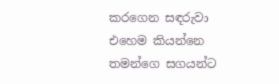කරගෙන සඳරුවා එහෙම කියන්නෙ තමන්ගෙ සගයන්ට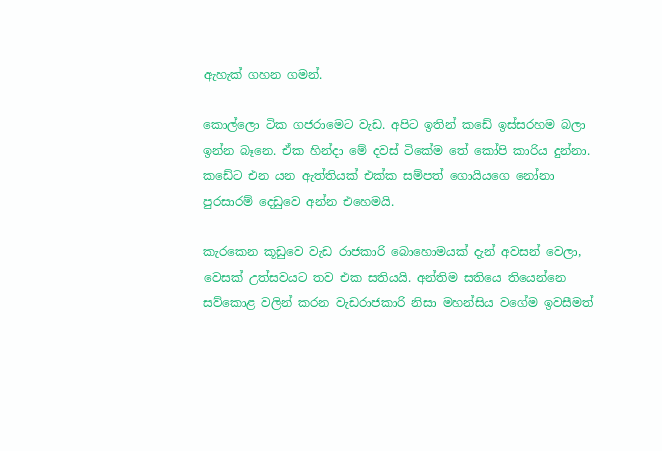ඇහැක් ගහන ගමන්.

කොල්ලො ටික ගජරාමෙට වැඩ. අපිට ඉතින් කඩේ ඉස්සරහම බලා ඉන්න බෑනෙ. ඒක හින්දා මේ දවස් ටිකේම තේ කෝපි කාරිය දුන්නා. කඩේට එන යන ඇත්තියක් එක්ක සම්පත් ගොයියගෙ නෝනා පුරසාරම් දෙඩුවෙ අන්න එහෙමයි.

කැරකෙන කූඩුවෙ වැඩ රාජකාරි බොහොමයක් දැන් අවසන් වෙලා, වෙසක් උත්සවයට තව එක සතියයි. අන්තිම සතියෙ තියෙන්නෙ සව්කොළ වලින් කරන වැඩරාජකාරි නිසා මහන්සිය වගේම ඉවසීමත්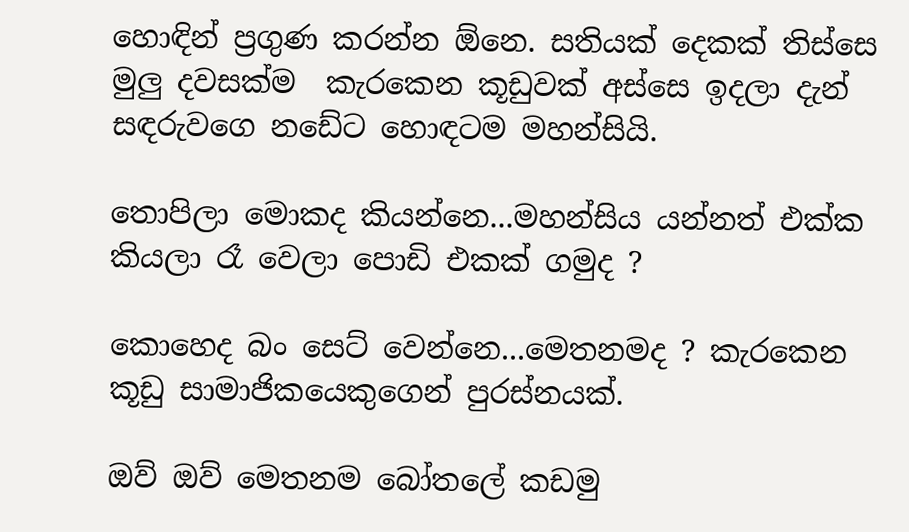හොඳින් ප්‍ර‍ගුණ කරන්න ඕනෙ. සතියක් දෙකක් තිස්සෙ මුලු දවසක්ම  කැරකෙන කූඩුවක් අස්සෙ ඉදලා දැන් සඳරුවගෙ නඩේට හොඳටම මහන්සියි.

තොපිලා මොකද කියන්නෙ...මහන්සිය යන්නත් එක්ක කියලා රෑ වෙලා පොඩි එකක් ගමුද ?

කොහෙද බං සෙට් වෙන්නෙ...මෙතනමද ? කැරකෙන කූඩු සාමාජිකයෙකුගෙන් පුරස්නයක්.

ඔව් ඔව් මෙතනම බෝතලේ කඩමු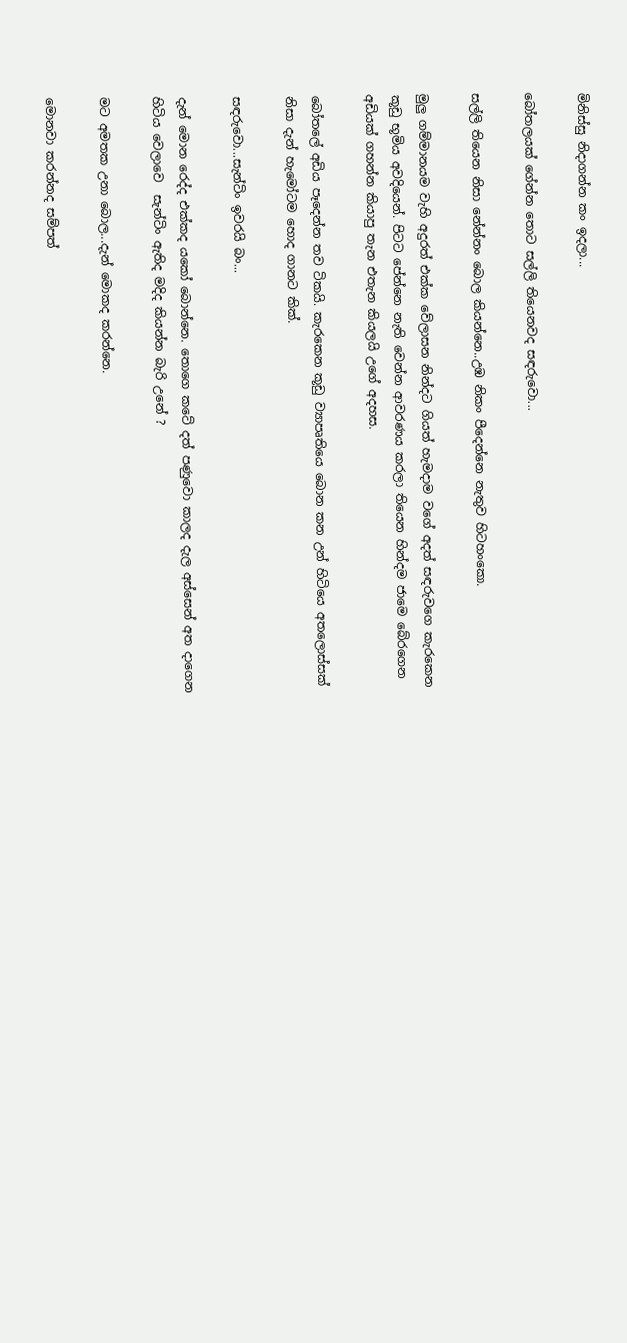මිනිස්සු නිදාගන්න කං ඉදලා...

බෝතලයක් ගේන්න තොට සල්ලි තියෙනවද සඳරුවො...

සල්ලි තියෙන නිසා නේන්නං බොල කියන්නෙ..උඹ නිකං පීදෙන්නෙ නැතුව හිටහංකො.

මුලු ගම්මානයම වැහි අදුරත් එක්ක වේලාසන නින්දට ගියත් හැමදාම වගේ අදත් සඳරුවගෙ කැරකෙන කූඩු භූමිය අවදියෙන්. පිටට පේන්නෙ නැති වෙන්න ආවරණය කරලා තියෙන හින්දම ජාමෙ බේරගෙන අඩියක් ගහන්න කියාපු තැන එතැන කියලයි උගේ අදහස.

බෝතලේ අඩිය පෑදෙන්න තව ටිකයි. කැරකෙන කූඩු ව්‍යාපෘතියෙ බොන කන උන් හිටියෙ අතලොස්සක් නිසා දැන් හැමෝටම හොද ගානට කික්.

සඳරුවො...සැන්ටිං ඉවරයි බං...

දැන් මොන රෙද්ද එක්කද යකෝ බොන්නෙ. තොගෙ කටේ දත් පණුවො කාලද දැල අස්සෙන් අත දාගෙන හිටිය වෙලාවෙ  සැන්ටිං ඇතිද මදිද කියන්න බැරි උනේ ?

මට අමතක උනා බොල...දැන් මොකද කරන්නෙ.

මොනවා කරන්නද සම්පත්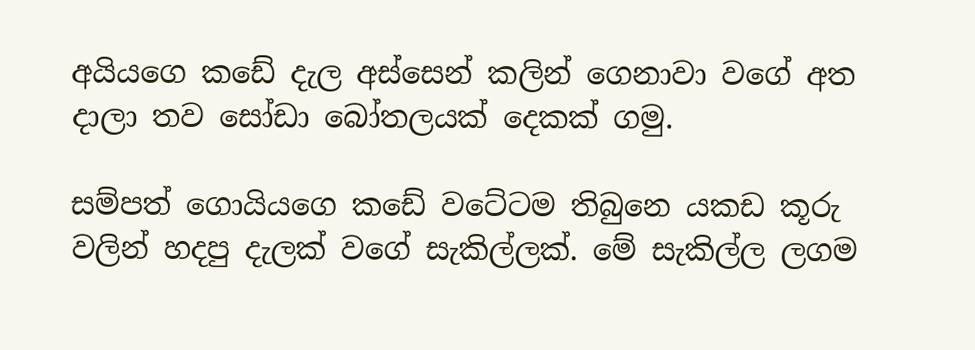අයියගෙ කඩේ දැල අස්සෙන් කලින් ගෙනාවා වගේ අත දාලා තව සෝඩා බෝතලයක් දෙකක් ගමු.

සම්පත් ගොයියගෙ කඩේ වටේටම තිබුනෙ යකඩ කූරු වලින් හදපු දැලක් වගේ සැකිල්ලක්. මේ සැකිල්ල ලගම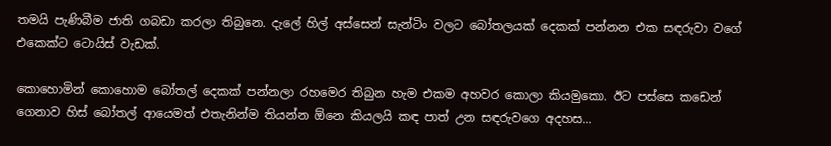තමයි පැණිබීම ජාති ගබඩා කරලා තිබුනෙ. දැලේ හිල් අස්සෙන් සැන්ටිං වලට බෝතලයක් දෙකක් පන්නන එක සඳරුවා වගේ එකෙක්ට ටොයිස් වැඩක්.

කොහොමින් කොහොම බෝතල් දෙකක් පන්නලා රහමෙර තිබුන හැම එකම අහවර කොලා කියමුකො. ඊට පස්සෙ කඩෙන් ගෙනාව හිස් බෝතල් ආයෙමත් එතැනින්ම තියන්න ඕනෙ කියලයි කඳ පාත් උන සඳරුවගෙ අදහස...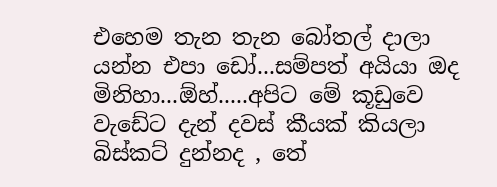එහෙම තැන තැන බෝතල් දාලා යන්න එපා ඩෝ...සම්පත් අයියා ඔද මිනිහා...ඕහ්.....අපිට මේ කූඩුවෙ වැඩේට දැන් දවස් කීයක් කියලා බිස්කට් දුන්නද , තේ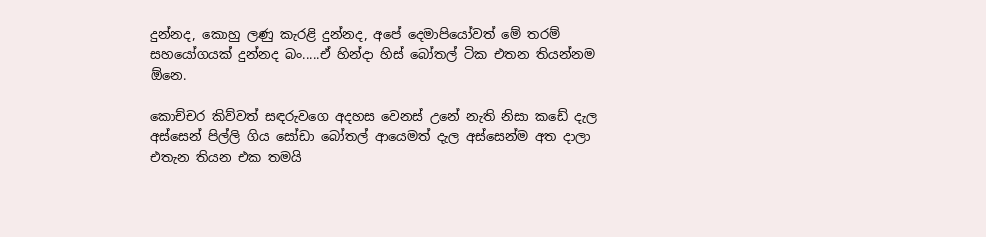දුන්නද, කොහු ලණු කැරළි දුන්නද, අපේ දෙමාපියෝවත් මේ තරම් සහයෝගයක් දුන්නද බං.....ඒ හින්දා හිස් බෝතල් ටික එතන තියන්නම ඕනෙ.

කොච්චර කිව්වත් සඳරුවගෙ අදහස වෙනස් උනේ නැති නිසා කඩේ දැල අස්සෙන් පිල්ලි ගිය සෝඩා බෝතල් ආයෙමත් දැල අස්සෙන්ම අත දාලා එතැන තියන එක තමයි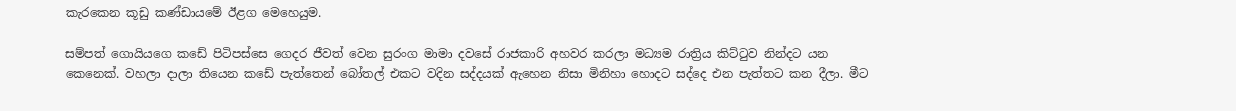කැරකෙන කූඩු කණ්ඩායමේ ඊළග මෙහෙයුම.

සම්පත් ගොයියගෙ කඩේ පිටිපස්සෙ ගෙදර ජීවත් වෙන සුරංග මාමා දවසේ රාජකාරි අහවර කරලා මධ්‍යම රාත්‍රිය කිට්ටුව නින්දට යන කෙනෙක්. වහලා දාලා තියෙන කඩේ පැත්තෙන් බෝතල් එකට වදින සද්දයක් ඇහෙන නිසා මිනිහා හොදට සද්දෙ එන පැත්තට කන දීලා. මීට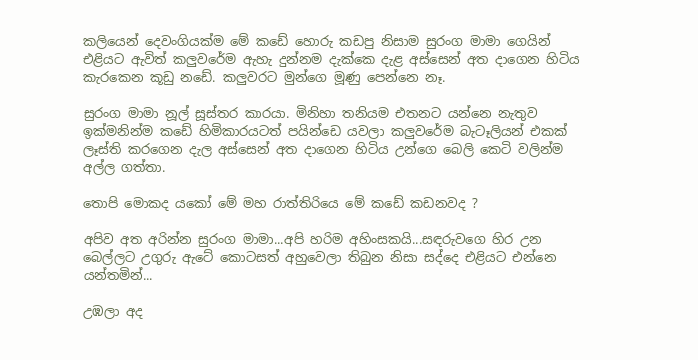කලියෙන් දෙවංගියක්ම මේ කඩේ හොරු කඩපු නිසාම සුරංග මාමා ගෙයින් එළියට ඇවිත් කලුවරේම ඇහැ දුන්නම දැක්කෙ දැළ අස්සෙන් අත දාගෙන හිටිය කැරකෙන කූඩු නඩේ. කලුවරට මුන්ගෙ මූණු පෙන්නෙ නෑ.

සුරංග මාමා නූල් සූස්තර කාරයා. මිනිහා තනියම එතනට යන්නෙ නැතුව ඉක්මනින්ම කඩේ හිමිකාරයටත් පයින්ඩෙ යවලා කලුවරේම බැටෑලියන් එකක් ලෑස්ති කරගෙන දැල අස්සෙන් අත දාගෙන හිටිය උන්ගෙ බෙලි කෙටි වලින්ම අල්ල ගත්තා.

තොපි මොකද යකෝ මේ මහ රාත්තිරියෙ මේ කඩේ කඩනවද ?

අපිව අත අරින්න සුරංග මාමා...අපි හරිම අහිංසකයි...සඳරුවගෙ හිර උන බෙල්ලට උගුරු ඇටේ කොටසත් අහුවෙලා තිබුන නිසා සද්දෙ එළියට එන්නෙ යන්තමින්...

උඹලා අද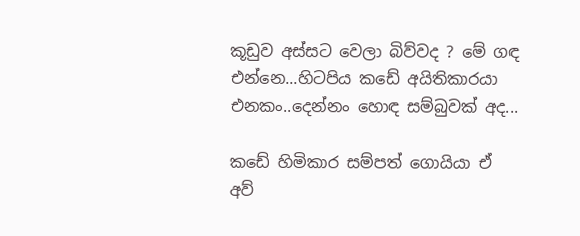කූඩුව අස්සට වෙලා බිව්වද ? මේ ගඳ එන්නෙ...හිටපිය කඩේ අයිතිකාරයා එනකං..දෙන්නං හොඳ සම්බුවක් අද...

කඩේ හිමිකාර සම්පත් ගොයියා ඒ අව්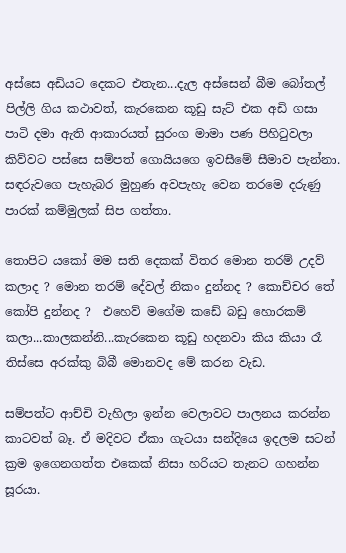අස්සෙ අඩියට දෙකට එතැන...දැල අස්සෙන් බීම බෝතල් පිල්ලි ගිය කථාවත්, කැරකෙන කූඩු සැට් එක අඩි ගසා පාටි දමා ඇති ආකාරයත් සුරංග මාමා පණ පිහිටුවලා කිව්වට පස්සෙ සම්පත් ගොයියගෙ ඉවසීමේ සීමාව පැන්නා. සඳරුවගෙ පැහැබර මුහුණ අවපැහැ වෙන තරමෙ දරුණු පාරක් කම්මුලක් සිප ගත්තා.

තොපිට යකෝ මම සති දෙකක් විතර මොන තරම් උදව් කලාද ? මොන තරම් දේවල් නිකං දුන්නද ? කොච්චර තේ කෝපි දුන්නද ?  එහෙව් මගේම කඩේ බඩු හොරකම් කලා...කාලකන්නි...කැරකෙන කූඩු හදනවා කිය කියා රෑ තිස්සෙ අරක්කු බිබී මොනවද මේ කරන වැඩ.

සම්පත්ට ආච්චි වැහිලා ඉන්න වෙලාවට පාලනය කරන්න කාටවත් බෑ. ඒ මදිවට ඒකා ගැටයා සන්දියෙ ඉදලම සටන් ක්‍ර‍ම ඉගෙනගත්ත එකෙක් නිසා හරියට තැනට ගහන්න සූරයා.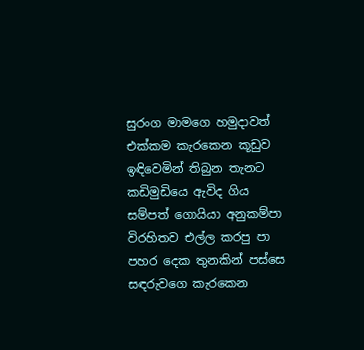සුරංග මාමගෙ හමුදාවත් එක්කම කැරකෙන කූඩුව ඉඳිවෙමින් තිබුන තැනට කඩිමුඩියෙ ඇවිද ගිය සම්පත් ගොයියා අනුකම්පා විරහිතව එල්ල කරපු පා පහර දෙක තුනකින් පස්සෙ සඳරුවගෙ කැරකෙන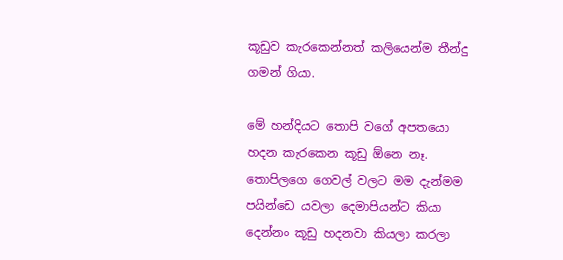කූඩුව කැරකෙන්නත් කලියෙන්ම තීන්දු ගමන් ගියා.

මේ හන්දියට තොපි වගේ අපතයො හදන කැරකෙන කූඩු ඕනෙ නෑ. තොපිලගෙ ගෙවල් වලට මම දැන්මම පයින්ඩෙ යවලා දෙමාපියන්ට කියා දෙන්නං කූඩු හදනවා කියලා කරලා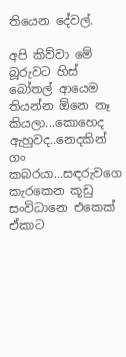තියෙන දේවල්.

අපි කිව්වා මේ බූරුවට හිස් බෝතල් ආයෙම තියන්න ඕනෙ නෑ කියලා...කොහෙද ඇහුවද..නෙදකින් ගං කබරයා...සඳරුවගෙ කැරකෙන කූඩු සංවිධානෙ එකෙක් ඒකාට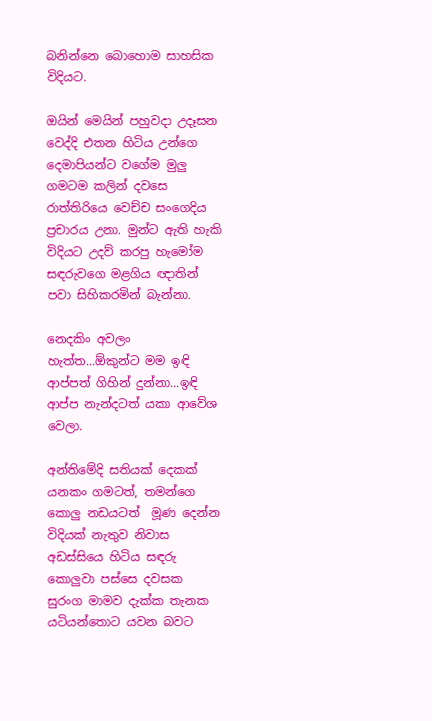බනින්නෙ බොහොම සාහසික විදියට.

ඔයින් මෙයින් පහුවදා උදෑසන වෙද්දි එතන හිටිය උන්ගෙ දෙමාපියන්ට වගේම මුලු ගමටම කලින් දවසෙ රාත්තිරියෙ වෙච්ච සංගෙදිය ප්‍ර‍චාරය උනා. මුන්ට ඇති හැකි විදියට උදව් කරපු හැමෝම සඳරුවගෙ මළගිය ඥාතින් පවා සිහිකරමින් බැන්නා.

නෙදකිං අවලං හැත්ත...ඕකුන්ට මම ඉඳි ආප්පත් ගිහින් දුන්නා...ඉඳි ආප්ප නැන්දටත් යකා ආවේශ වෙලා.

අන්තිමේදි සතියක් දෙකක් යනකං ගමටත්, තමන්ගෙ කොලු නඩයටත්  මූණ දෙන්න විදියක් නැතුව නිවාස අඩස්සියෙ හිටිය සඳරු කොලුවා පස්සෙ දවසක සුරංග මාමව දැක්ක තැනක යටියන්තොට යවන බවට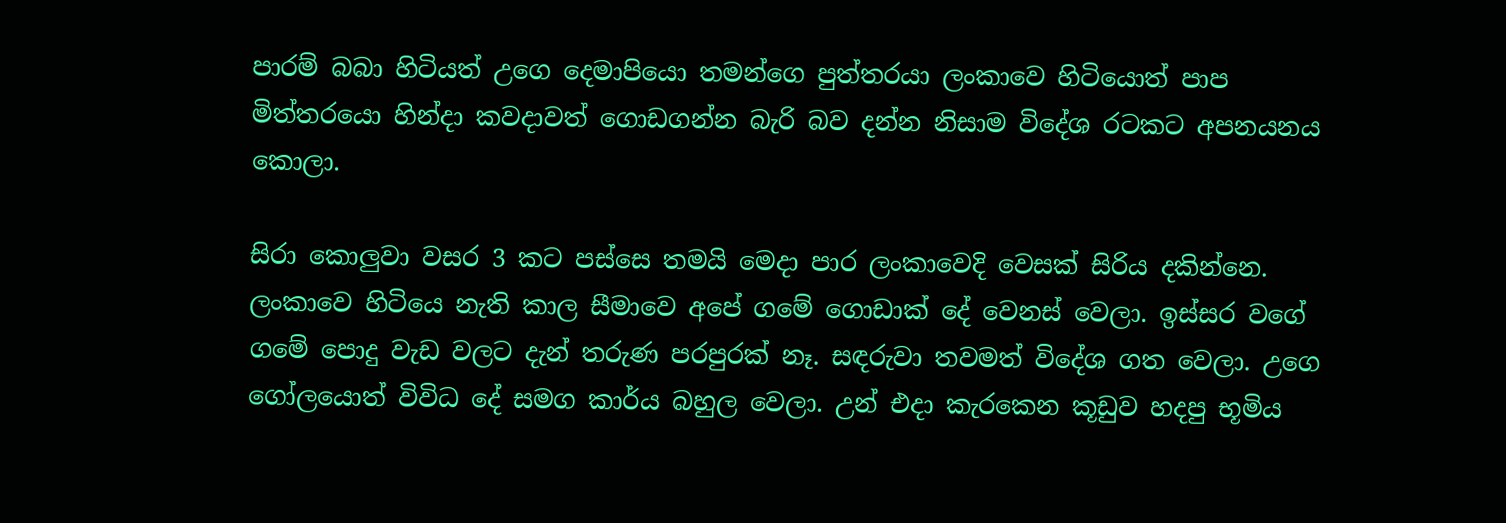පාරම් බබා හිටියත් උගෙ දෙමාපියො තමන්ගෙ පුත්තරයා ලංකාවෙ හිටියොත් පාප මිත්තරයො හින්දා කවදාවත් ගොඩගන්න බැරි බව දන්න නිසාම විදේශ රටකට අපනයනය කොලා.

සිරා කොලුවා වසර 3 කට පස්සෙ තමයි මෙදා පාර ලංකාවෙදි වෙසක් සිරිය දකින්නෙ. ලංකාවෙ හිටියෙ නැති කාල සීමාවෙ අපේ ගමේ ගොඩාක් දේ වෙනස් වෙලා. ඉස්සර වගේ ගමේ පොදු වැඩ වලට දැන් තරුණ පරපුරක් නෑ. සඳරුවා තවමත් විදේශ ගත වෙලා. උගෙ ගෝලයොත් විවිධ දේ සමග කාර්ය බහුල වෙලා. උන් එදා කැරකෙන කූඩුව හදපු භූමිය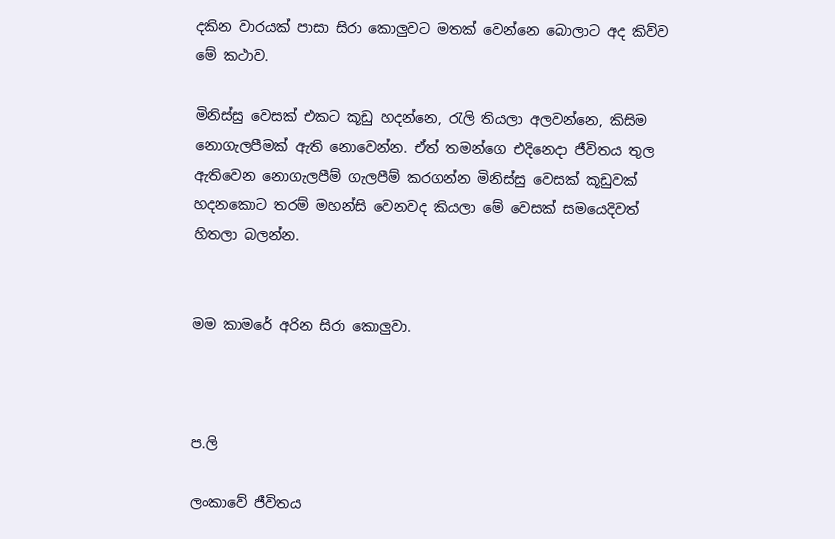දකින වාරයක් පාසා සිරා කොලුවට මතක් වෙන්නෙ බොලාට අද කිව්ව මේ කථාව.

මිනිස්සු වෙසක් එකට කූඩු හදන්නෙ, රැලි තියලා අලවන්නෙ, කිසිම නොගැලපීමක් ඇති නොවෙන්න. ඒත් තමන්ගෙ එදිනෙදා ජීවිතය තුල ඇතිවෙන නොගැලපීම් ගැලපීම් කරගන්න මිනිස්සු වෙසක් කූඩුවක් හදනකොට තරම් මහන්සි වෙනවද කියලා මේ වෙසක් සමයෙදිවත් හිතලා බලන්න.


මම කාමරේ අරින සිරා කොලුවා.



ප.ලි

ලංකාවේ ජීවිතය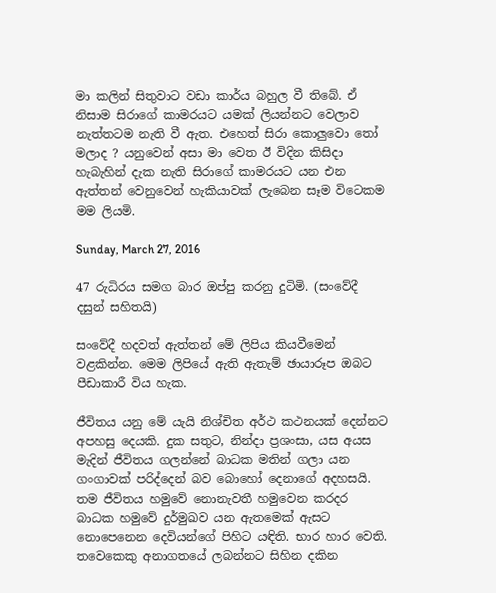මා කලින් සිතුවාට වඩා කාර්ය බහුල වී තිබේ. ඒ නිසාම සිරාගේ කාමරයට යමක් ලියන්නට වෙලාව නැත්තටම නැති වී ඇත. එහෙත් සිරා කොලුවො තෝ මලාද ? යනුවෙන් අසා මා වෙත ඊ විදින කිසිදා හැබැහින් දැක නැති සිරාගේ කාමරයට යන එන ඇත්තන් වෙනුවෙන් හැකියාවක් ලැබෙන සෑම විටෙකම මම ලියමි.

Sunday, March 27, 2016

47 රුධිරය සමග බාර ඔප්පු කරනු දුටිමි. (සංවේදී දසුන් සහිතයි)

සංවේදී හදවත් ඇත්තන් මේ ලිපිය කියවීමෙන් වළකින්න. මෙම ලිපියේ ඇති ඇතැම් ඡායාරූප ඔබට පීඩාකාරී විය හැක.

ජීවිතය යනු මේ යැයි නිශ්චිත අර්ථ කථනයක් දෙන්නට අපහසු දෙයකි. දුක සතුට, නින්දා ප්‍රශංසා, යස අයස මැදින් ජීවිතය ගලන්නේ බාධක මතින් ගලා යන ගංගාවක් පරිද්දෙන් බව බොහෝ දෙනාගේ අදහසයි. තම ජීවිතය හමුවේ නොනැවතී හමුවෙන කරදර බාධක හමුවේ දුර්මුඛව යන ඇතමෙක් ඇසට නොපෙනෙන දෙවියන්ගේ පිහිට යඳිති. භාර හාර වෙති. තවෙකෙකු අනාගතයේ ලබන්නට සිහින දකින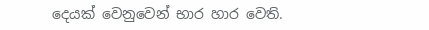දෙයක් වෙනුවෙන් භාර හාර වෙති.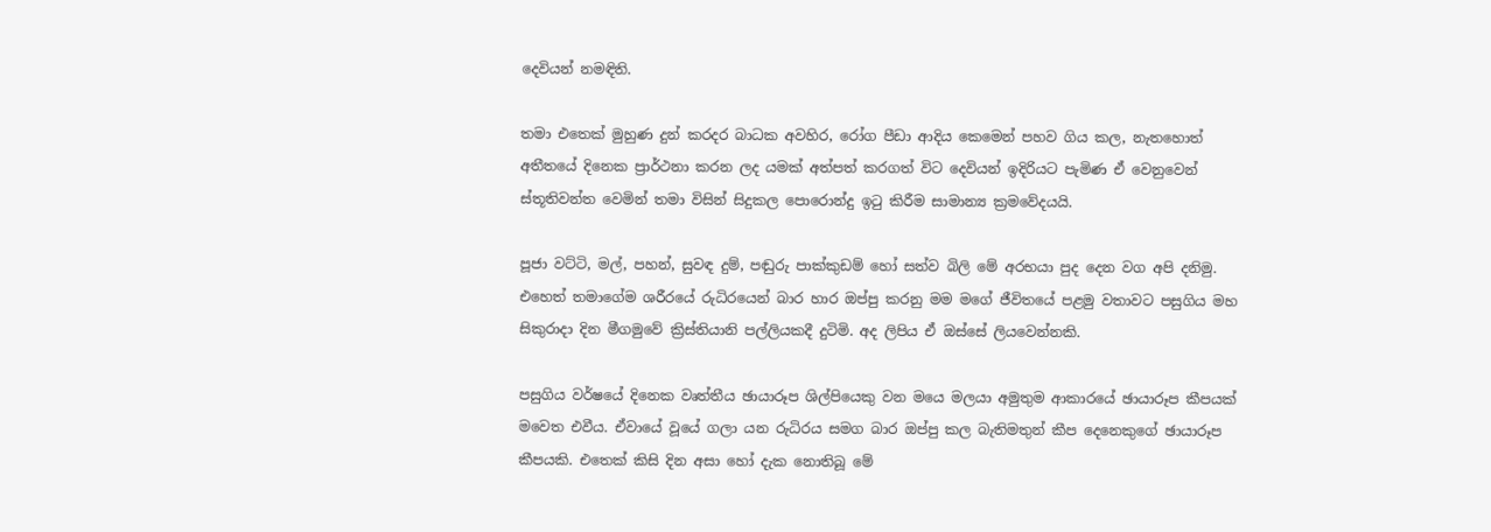දෙවියන් නමඳිති.

තමා එතෙක් මුහුණ දුන් කරදර බාධක අවහිර, රෝග පීඩා ආදිය කෙමෙන් පහව ගිය කල, නැතහොත් අතීතයේ දිනෙක ප්‍රාර්ථනා කරන ලද යමක් අත්පත් කරගත් විට දෙවියන් ඉදිරියට පැමිණ ඒ වෙනුවෙන් ස්තූතිවන්ත වෙමින් තමා විසින් සිදුකල පොරොන්දු ඉටු කිරීම සාමාන්‍ය ක්‍රමවේදයයි.

පූජා වට්ටි, මල්, පහන්, සුවඳ දුම්, පඬුරු පාක්කුඩම් හෝ සත්ව බිලි මේ අරභයා පුද දෙන වග අපි දනිමු. එහෙත් තමාගේම ශරීරයේ රුධිරයෙන් බාර හාර ඔප්පු කරනු මම මගේ ජීවිතයේ පළමු වතාවට පසුගිය මහ සිකුරාදා දින මීගමුවේ ක්‍රිස්තියානි පල්ලියකදී දුටිමි. අද ලිපිය ඒ ඔස්සේ ලියවෙන්නකි.

පසුගිය වර්ෂයේ දිනෙක වෘත්තීය ඡායාරූප ශිල්පියෙකු වන මයෙ මලයා අමුතුම ආකාරයේ ඡායාරූප කීපයක් මවෙත එවීය. ඒවායේ වූයේ ගලා යන රුධිරය සමග බාර ඔප්පු කල බැතිමතුන් කීප දෙනෙකුගේ ඡායාරූප කීපයකි. එතෙක් කිසි දින අසා හෝ දැක නොතිබූ මේ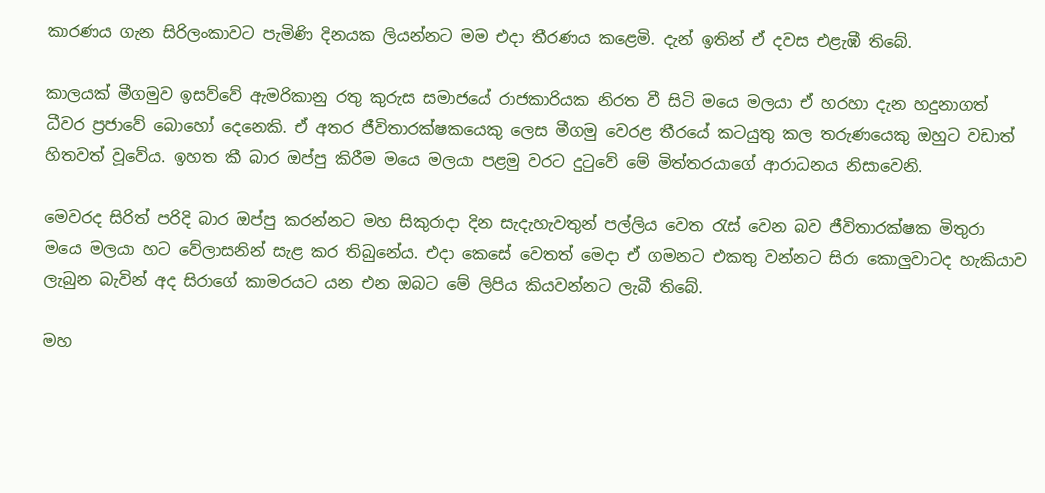කාරණය ගැන සිරිලංකාවට පැමිණි දිනයක ලියන්නට මම එදා තීරණය කළෙමි. දැන් ඉතින් ඒ දවස එළැඹී තිබේ.

කාලයක් මීගමුව ඉසව්වේ ඇමරිකානු රතු කුරුස සමාජයේ රාජකාරියක නිරත වී සිටි මයෙ මලයා ඒ හරහා දැන හදුනාගත් ධීවර ප්‍රජාවේ බොහෝ දෙනෙකි. ඒ අතර ජීවිතාරක්ෂකයෙකු ලෙස මීගමු වෙරළ තීරයේ කටයුතු කල තරුණයෙකු ඔහුට වඩාත් හිතවත් වූවේය. ඉහත කී බාර ඔප්පු කිරීම මයෙ මලයා පළමු වරට දුටුවේ මේ මිත්තරයාගේ ආරාධනය නිසාවෙනි.

මෙවරද සිරිත් පරිදි බාර ඔප්පු කරන්නට මහ සිකුරාදා දින සැදැහැවතුන් පල්ලිය වෙත රැස් වෙන බව ජීවිතාරක්ෂක මිතුරා මයෙ මලයා හට වේලාසනින් සැළ කර තිබුනේය. එදා කෙසේ වෙතත් මෙදා ඒ ගමනට එකතු වන්නට සිරා කොලුවාටද හැකියාව ලැබුන බැවින් අද සිරාගේ කාමරයට යන එන ඔබට මේ ලිපිය කියවන්නට ලැබී තිබේ.

මහ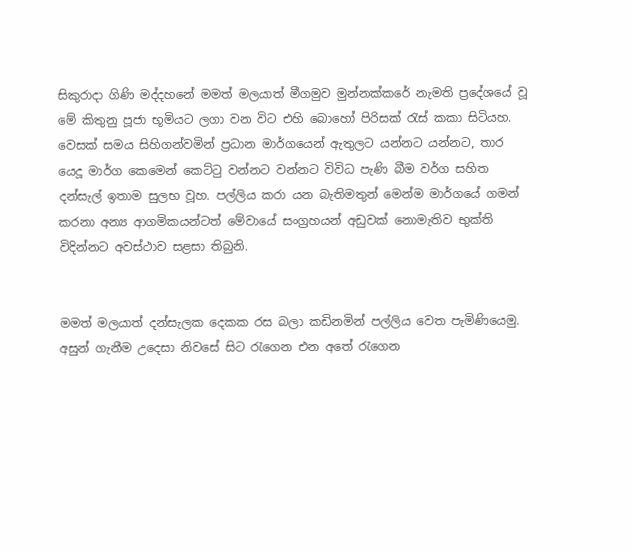සිකුරාදා ගිණි මද්දහනේ මමත් මලයාත් මීගමුව මුන්නක්කරේ නැමති ප්‍රදේශයේ වූ මේ කිතුනු පූජා භූමියට ලගා වන විට එහි බොහෝ පිරිසක් රැස් කකා සිටියහ. වෙසක් සමය සිහිගන්වමින් ප්‍රධාන මාර්ගයෙන් ඇතුලට යන්නට යන්නට, තාර යෙදූ මාර්ග කෙමෙන් කෙට්ටු වන්නට වන්නට විවිධ පැණි බීම වර්ග සහිත දන්සැල් ඉතාම සුලභ වූහ. පල්ලිය කරා යන බැතිමතුන් මෙන්ම මාර්ගයේ ගමන් කරනා අන්‍ය ආගමිකයන්ටත් මේවායේ සංග්‍රහයන් අඩුවක් නොමැතිව භුක්ති විදින්නට අවස්ථාව සළසා තිබුනි.


මමත් මලයාත් දන්සැලක දෙකක රස බලා කඩිනමින් පල්ලිය වෙත පැමිණියෙමු. අසුන් ගැනීම උදෙසා නිවසේ සිට රැගෙන එන අතේ රැගෙන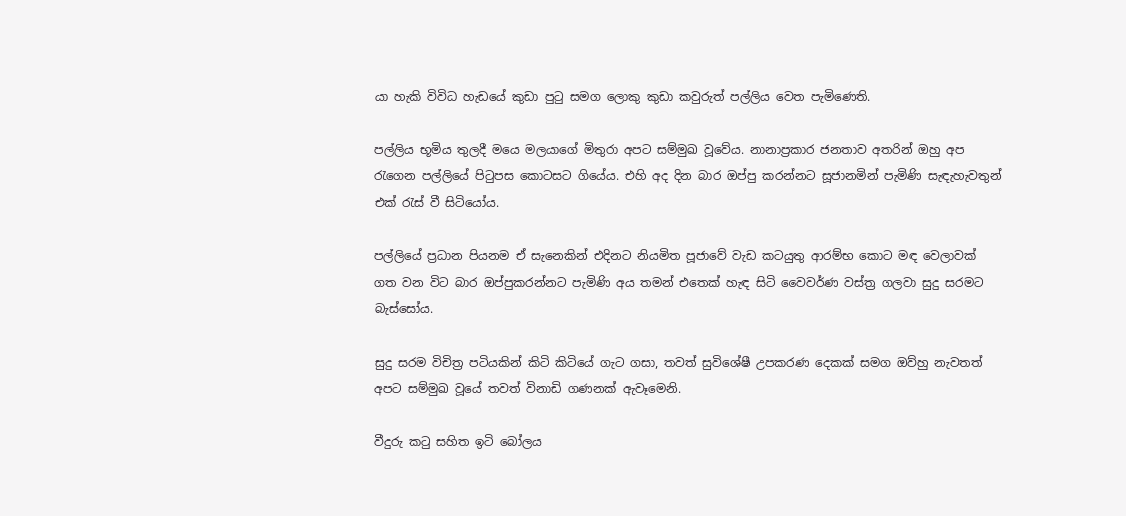යා හැකි විවිධ හැඩයේ කුඩා පුටු සමග ලොකු කුඩා කවුරුත් පල්ලිය වෙත පැමිණෙති.

පල්ලිය භූමිය තුලදී මයෙ මලයාගේ මිතුරා අපට සම්මුඛ වූවේය. නානාප්‍රකාර ජනතාව අතරින් ඔහු අප රැගෙන පල්ලියේ පිටුපස කොටසට ගියේය. එහි අද දින බාර ඔප්පු කරන්නට සූජානමින් පැමිණි සැඳැහැවතුන් එක් රැස් වී සිටියෝය.

පල්ලියේ ප්‍රධාන පියනම ඒ සැනෙකින් එදිනට නියමිත පූජාවේ වැඩ කටයුතු ආරම්භ කොට මඳ වෙලාවක් ගත වන විට බාර ඔප්පුකරන්නට පැමිණි අය තමන් එතෙක් හැඳ සිටි වෛවර්ණ වස්ත්‍ර ගලවා සුදු සරමට බැස්සෝය.

සුදු සරම විචිත්‍ර පටියකින් කිටි කිටියේ ගැට ගසා, තවත් සුවිශේෂී උපකරණ දෙකක් සමග ඔව්හු නැවතත් අපට සම්මුඛ වූයේ තවත් විනාඩි ගණනක් ඇවෑමෙනි.

වීදුරු කටු සහිත ඉටි බෝලය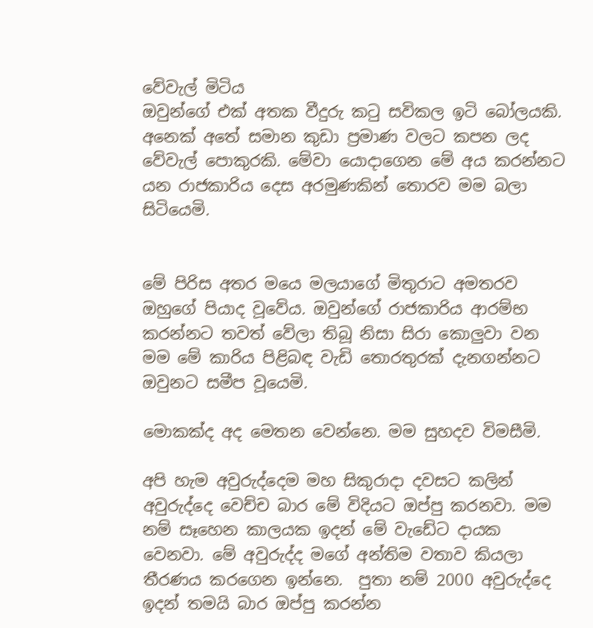වේවැල් මිටිය
ඔවුන්ගේ එක් අතක වීදුරු කටු සවිකල ඉටි බෝලයකි. අනෙක් අතේ සමාන කුඩා ප්‍රමාණ වලට කපන ලද වේවැල් පොකුරකි. මේවා යොදාගෙන මේ අය කරන්නට යන රාජකාරිය දෙස අරමුණකින් තොරව මම බලා සිටියෙමි.


මේ පිරිස අතර මයෙ මලයාගේ මිතුරාට අමතරව ඔහුගේ පියාද වූවේය. ඔවුන්ගේ රාජකාරිය ආරම්භ කරන්නට තවත් වේලා තිබූ නිසා සිරා කොලුවා වන මම මේ කාරිය පිළිබඳ වැඩි තොරතුරක් දැනගන්නට ඔවුනට සමීප වූයෙමි.

මොකක්ද අද මෙතන වෙන්නෙ. මම සුහදව විමසීමි.

අපි හැම අවුරුද්දෙම මහ සිකුරාදා දවසට කලින් අවුරුද්දෙ වෙච්ච බාර මේ විදියට ඔප්පු කරනවා. මම නම් සෑහෙන කාලයක ඉදන් මේ වැඩේට දායක වෙනවා. මේ අවුරුද්ද මගේ අන්තිම වතාව කියලා තීරණය කරගෙන ඉන්නෙ.  පුතා නම් 2000 අවුරුද්දෙ ඉදන් තමයි බාර ඔප්පු කරන්න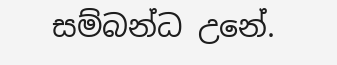සම්බන්ධ උනේ.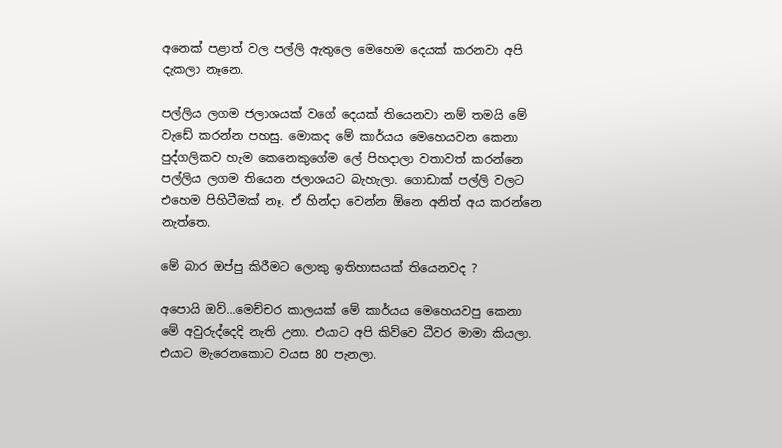අනෙක් පළාත් වල පල්ලි ඇතුලෙ මෙහෙම දෙයක් කරනවා අපි දැකලා නෑනෙ.

පල්ලිය ලගම ජලාශයක් වගේ දෙයක් තියෙනවා නම් තමයි මේ වැඩේ කරන්න පහසු. මොකද මේ කාර්යය මෙහෙයවන කෙනා පුද්ගලිකව හැම කෙනෙකුගේම ලේ පිහදාලා වතාවත් කරන්නෙ පල්ලිය ලගම තියෙන ජලාශයට බැහැලා. ගොඩාක් පල්ලි වලට එහෙම පිහිටීමක් නෑ. ඒ හින්දා වෙන්න ඕනෙ අනිත් අය කරන්නෙ නැත්තෙ.

මේ බාර ඔප්පු කිරීමට ලොකු ඉතිහාසයක් තියෙනවද ?

අපොයි ඔව්...මෙච්චර කාලයක් මේ කාර්යය මෙහෙයවපු කෙනා මේ අවුරුද්දෙදි නැති උනා. එයාට අපි කිව්වෙ ධීවර මාමා කියලා. එයාට මැරෙනකොට වයස 80 පැනලා.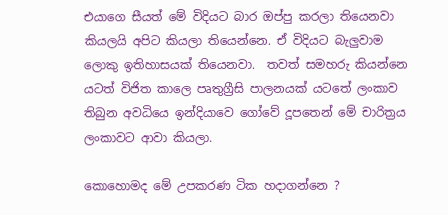එයාගෙ සීයත් මේ විදියට බාර ඔප්පු කරලා තියෙනවා කියලයි අපිට කියලා තියෙන්නෙ. ඒ විදියට බැලුවාම ලොකු ඉතිහාසයක් තියෙනවා.  තවත් සමහරු කියන්නෙ යටත් විජිත කාලෙ පෘතුග්‍රීසි පාලනයක් යටතේ ලංකාව තිබුන අවධියෙ ඉන්දියාවෙ ගෝවේ දූපතෙන් මේ චාරිත්‍රය ලංකාවට ආවා කියලා.

කොහොමද මේ උපකරණ ටික හදාගන්නෙ ?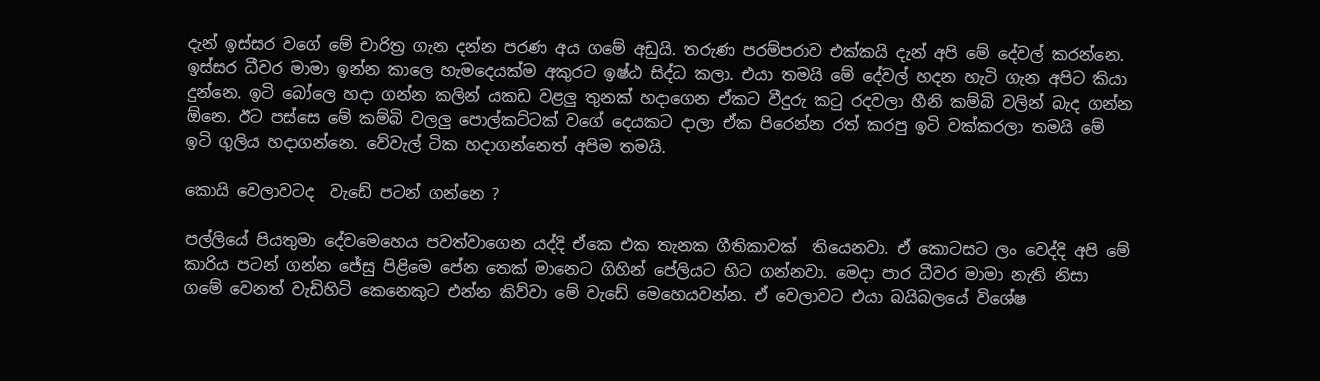දැන් ඉස්සර වගේ මේ චාරිත්‍ර ගැන දන්න පරණ අය ගමේ අඩුයි. තරුණ පරම්පරාව එක්කයි දැන් අපි මේ දේවල් කරන්නෙ. ඉස්සර ධීවර මාමා ඉන්න කාලෙ හැමදෙයක්ම අකුරට ඉෂ්ඨ සිද්ධ කලා. එයා තමයි මේ දේවල් හදන හැටි ගැන අපිට කියා දුන්නෙ. ඉටි බෝලෙ හදා ගන්න කලින් යකඩ වළලු තුනක් හදාගෙන ඒකට වීදුරු කටු රදවලා හීනි කම්බි වලින් බැද ගන්න ඕනෙ. ඊට පස්සෙ මේ කම්බි වලලු පොල්කට්ටක් වගේ දෙයකට දාලා ඒක පිරෙන්න රත් කරපු ඉටි වක්කරලා තමයි මේ ඉටි ගුලිය හදාගන්නෙ. වේවැල් ටික හදාගන්නෙත් අපිම තමයි.

කොයි වෙලාවටද  වැඩේ පටන් ගන්නෙ ?

පල්ලියේ පියතුමා දේවමෙහෙය පවත්වාගෙන යද්දි ඒකෙ එක තැනක ගීතිකාවක්  තියෙනවා. ඒ කොටසට ලං වෙද්දි අපි මේ කාරිය පටන් ගන්න ජේසු පිළිමෙ පේන තෙක් මානෙට ගිහින් පේලියට හිට ගන්නවා. මෙදා පාර ධීවර මාමා නැති නිසා ගමේ වෙනත් වැඩිහිටි කෙනෙකුට එන්න කිව්වා මේ වැඩේ මෙහෙයවන්න. ඒ වෙලාවට එයා බයිබලයේ විශේෂ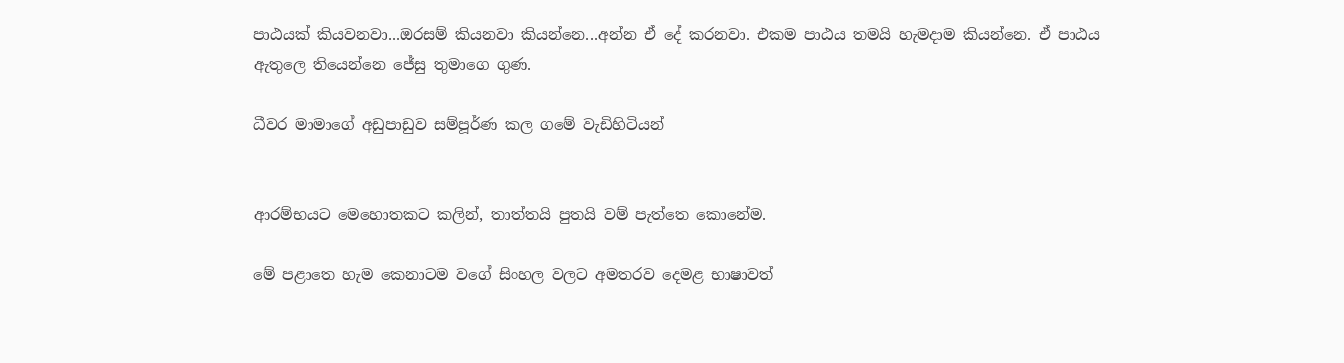පාඨයක් කියවනවා...ඔරසම් කියනවා කියන්නෙ...අන්න ඒ දේ කරනවා. එකම පාඨය තමයි හැමදාම කියන්නෙ. ඒ පාඨය ඇතුලෙ තියෙන්නෙ ජේසු තුමාගෙ ගුණ.

ධීවර මාමාගේ අඩුපාඩුව සම්පූර්ණ කල ගමේ වැඩිහිටියන්


ආරම්භයට මෙහොතකට කලින්, තාත්තයි පුතයි වම් පැත්තෙ කොනේම.

මේ පළාතෙ හැම කෙනාටම වගේ සිංහල වලට අමතරව දෙමළ භාෂාවත්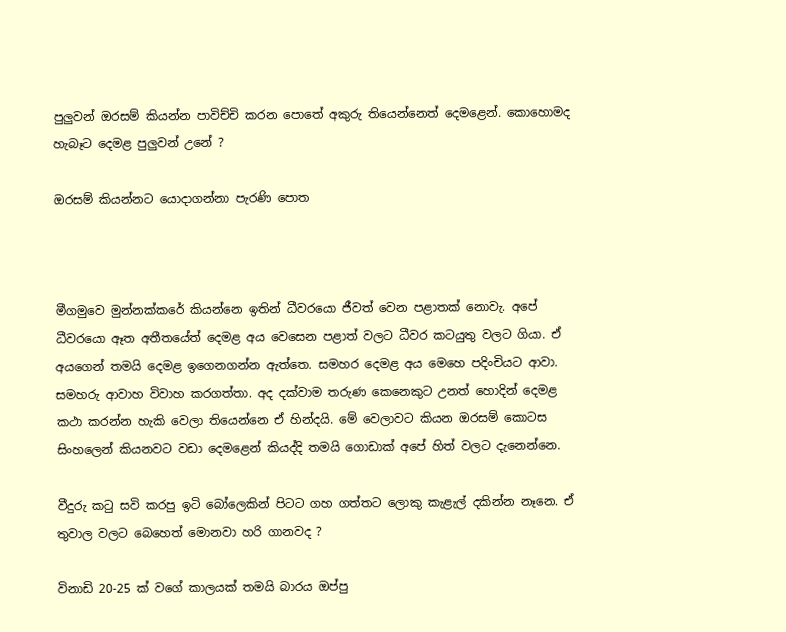පුලුවන් ඔරසම් කියන්න පාවිච්චි කරන පොතේ අකුරු තියෙන්නෙත් දෙමළෙන්. කොහොමද හැබෑට දෙමළ පුලුවන් උනේ ?

ඔරසම් කියන්නට යොදාගන්නා පැරණි පොත



මීගමුවෙ මුන්නක්කරේ කියන්නෙ ඉතින් ධීවරයො ජීවත් වෙන පළාතක් නොවැ. අපේ ධීවරයො ඈත අතීතයේත් දෙමළ අය වෙසෙන පළාත් වලට ධීවර කටයුතු වලට ගියා. ඒ අයගෙන් තමයි දෙමළ ඉගෙනගන්න ඇත්තෙ. සමහර දෙමළ අය මෙහෙ පදිංචියට ආවා. සමහරු ආවාහ විවාහ කරගත්තා. අද දක්වාම තරුණ කෙනෙකුට උනත් හොදින් දෙමළ කථා කරන්න හැකි වෙලා තියෙන්නෙ ඒ හින්දයි. මේ වෙලාවට කියන ඔරසම් කොටස සිංහලෙන් කියනවට වඩා දෙමළෙන් කියද්දි තමයි ගොඩාක් අපේ හිත් වලට දැනෙන්නෙ.

වීදුරු කටු සවි කරපු ඉටි බෝලෙකින් පිටට ගහ ගත්තට ලොකු කැළැල් දකින්න නෑනෙ. ඒ තුවාල වලට බෙහෙත් මොනවා හරි ගානවද ?

විනාඩි 20-25 ක් වගේ කාලයක් තමයි බාරය ඔප්පු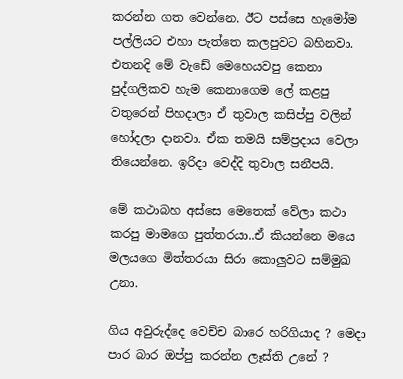කරන්න ගත වෙන්නෙ. ඊට පස්සෙ හැමෝම පල්ලියට එහා පැත්තෙ කලපුවට බහිනවා. එතනදි මේ වැඩේ මෙහෙයවපු කෙනා පුද්ගලිකව හැම කෙනාගෙම ලේ කළපු වතුරෙන් පිහදාලා ඒ තුවාල කසිප්පු වලින් හෝදලා දානවා. ඒක තමයි සම්ප්‍රදාය වෙලා තියෙන්නෙ. ඉරිදා වෙද්දි තුවාල සනීපයි.

මේ කථාබහ අස්සෙ මෙතෙක් වේලා කථා කරපු මාමගෙ පුත්තරයා..ඒ කියන්නෙ මයෙ මලයගෙ මිත්තරයා සිරා කොලුවට සම්මුඛ උනා.

ගිය අවුරුද්දෙ වෙච්ච බාරෙ හරිගියාද ? මෙදා පාර බාර ඔප්පු කරන්න ලෑස්ති උනේ ?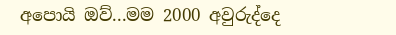අපොයි ඔව්...මම 2000 අවුරුද්දෙ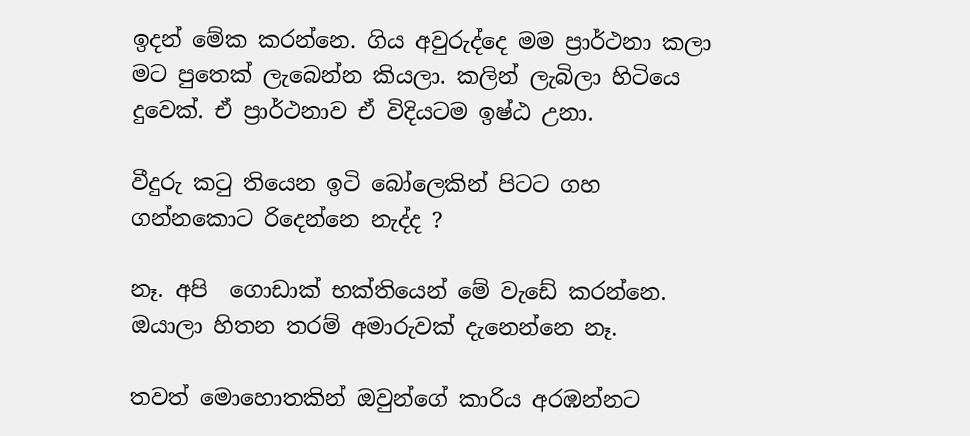ඉදන් මේක කරන්නෙ. ගිය අවුරුද්දෙ මම ප්‍රාර්ථනා කලා මට පුතෙක් ලැබෙන්න කියලා. කලින් ලැබිලා හිටියෙ දුවෙක්. ඒ ප්‍රාර්ථනාව ඒ විදියටම ඉෂ්ඨ උනා.

වීදුරු කටු තියෙන ඉටි බෝලෙකින් පිටට ගහ ගන්නකොට රිදෙන්නෙ නැද්ද ?

නෑ. අපි  ගොඩාක් භක්තියෙන් මේ වැඩේ කරන්නෙ. ඔයාලා හිතන තරම් අමාරුවක් දැනෙන්නෙ නෑ.

තවත් මොහොතකින් ඔවුන්ගේ කාරිය අරඹන්නට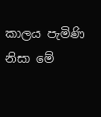කාලය පැමිණි නිසා මේ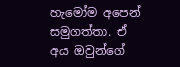හැමෝම අපෙන් සමුගත්තා. ඒ අය ඔවුන්ගේ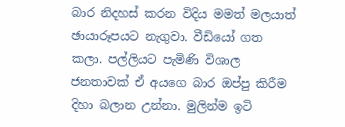බාර නිදහස් කරන විදිය මමත් මලයාත් ඡායාරූපයට නැගුවා. වීඩියෝ ගත කලා. පල්ලියට පැමිණි විශාල ජනතාවක් ඒ අයගෙ බාර ඔප්පු කිරීම දිහා බලාන උන්නා. මුලින්ම ඉටි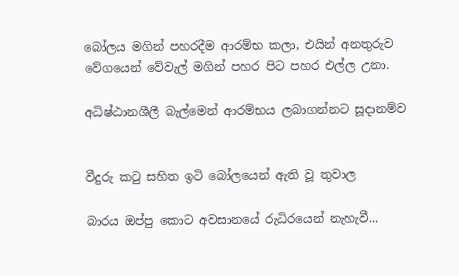බෝලය මගින් පහරදීම ආරම්භ කලා, එයින් අනතුරුව වේගයෙන් වේවැල් මගින් පහර පිට පහර එල්ල උනා.

අධිෂ්ඨානශීලී බැල්මෙන් ආරම්භය ලබාගන්නට සූදානම්ව


වීදුරු කටු සහිත ඉටි බෝලයෙන් ඇති වූ තුවාල

බාරය ඔප්පු කොට අවසානයේ රුධිරයෙන් නැහැවී...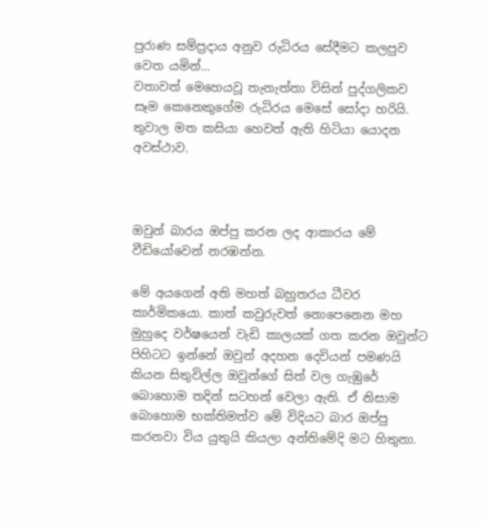පුරාණ සම්ප්‍රදාය අනුව රුධිරය සේදීමට කලපුව වෙත යමින්...
වතාවත් මෙහෙයවූ තැනැත්තා විසින් පුද්ගලිකව සෑම කෙනෙකුගේම රුධිරය මෙසේ සෝදා හරියි.
තුවාල මත කසියා හෙවත් ඇති හිටියා යොදන අවස්ථාව.



ඔවුන් බාරය ඔප්පු කරන ලද ආකාරය මේ වීඩියෝවෙන් නරඹන්න.

මේ අයගෙන් අති මහත් බහුතරය ධීවර කාර්මිකයො. කාත් කවුරුවත් නොපෙනෙන මහ මුහුදෙ වර්ෂයෙන් වැඩි කාලයක් ගත කරන ඔවුන්ට පිහිටට ඉන්නේ ඔවුන් අදහන දෙවියන් පමණයි කියන සිතුවිල්ල ඔවුන්ගේ සිත් වල ගැඹුරේ බොහොම තදින් සටහන් වෙලා ඇති. ඒ නිසාම බොහොම භක්තිමත්ව මේ විදියට බාර ඔප්පු කරනවා විය යුතුයි කියලා අන්තිමේදි මට හිතුනා.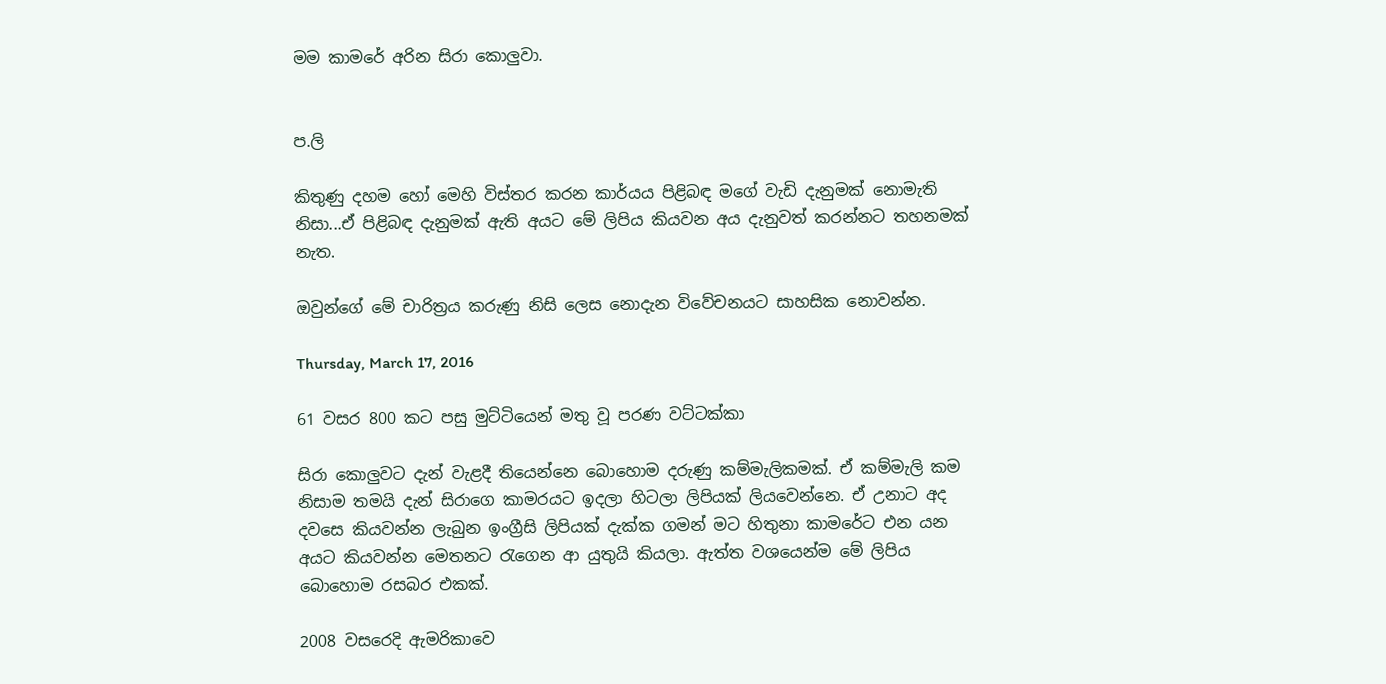මම කාමරේ අරින සිරා කොලුවා.


ප.ලි

කිතුණු දහම හෝ මෙහි විස්තර කරන කාර්යය පිළිබඳ මගේ වැඩි දැනුමක් නොමැති නිසා...ඒ පිළිබඳ දැනුමක් ඇති අයට මේ ලිපිය කියවන අය දැනුවත් කරන්නට තහනමක් නැත.

ඔවුන්ගේ මේ චාරිත්‍රය කරුණු නිසි ලෙස නොදැන විවේචනයට සාහසික නොවන්න.

Thursday, March 17, 2016

61 වසර 800 කට පසු මුට්ටියෙන් මතු වූ පරණ වට්ටක්කා

සිරා කොලුවට දැන් වැළදී තියෙන්නෙ බොහොම දරුණු කම්මැලිකමක්. ඒ කම්මැලි කම නිසාම තමයි දැන් සිරාගෙ කාමරයට ඉදලා හිටලා ලිපියක් ලියවෙන්නෙ. ඒ උනාට අද දවසෙ කියවන්න ලැබුන ඉංග්‍රීසි ලිපියක් දැක්ක ගමන් මට හිතුනා කාමරේට එන යන අයට කියවන්න මෙතනට රැගෙන ආ යුතුයි කියලා. ඇත්ත වශයෙන්ම මේ ලිපිය බොහොම රසබර එකක්.

2008 වසරෙදි ඇමරිකාවෙ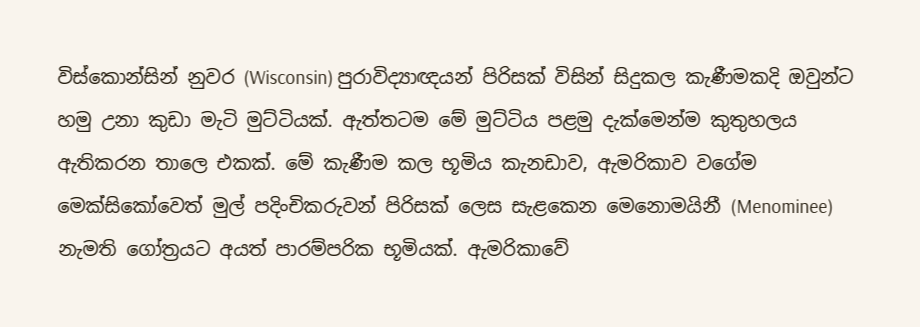විස්කොන්සින් නුවර (Wisconsin) පුරාවිද්‍යාඥයන් පිරිසක් විසින් සිදුකල කැණීමකදි ඔවුන්ට හමු උනා කුඩා මැටි මුට්ටියක්. ඇත්තටම මේ මුට්ටිය පළමු දැක්මෙන්ම කුතුහලය ඇතිකරන තාලෙ එකක්. මේ කැණීම කල භූමිය කැනඩාව, ඇමරිකාව වගේම මෙක්සිකෝවෙත් මුල් පදිංචිකරුවන් පිරිසක් ලෙස සැළකෙන මෙනොමයිනී (Menominee) නැමති ගෝත්‍රයට අයත් පාරම්පරික භූමියක්. ඇමරිකාවේ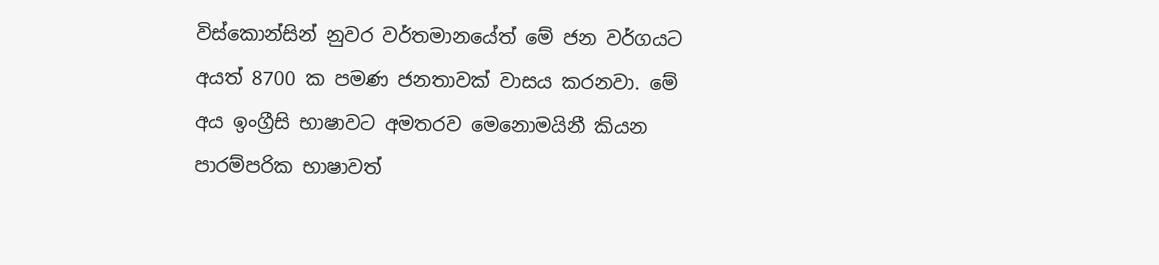විස්කොන්සින් නුවර වර්තමානයේත් මේ ජන වර්ගයට අයත් 8700 ක පමණ ජනතාවක් වාසය කරනවා. මේ අය ඉංග්‍රීසි භාෂාවට අමතරව මෙනොමයිනී කියන පාරම්පරික භාෂාවත්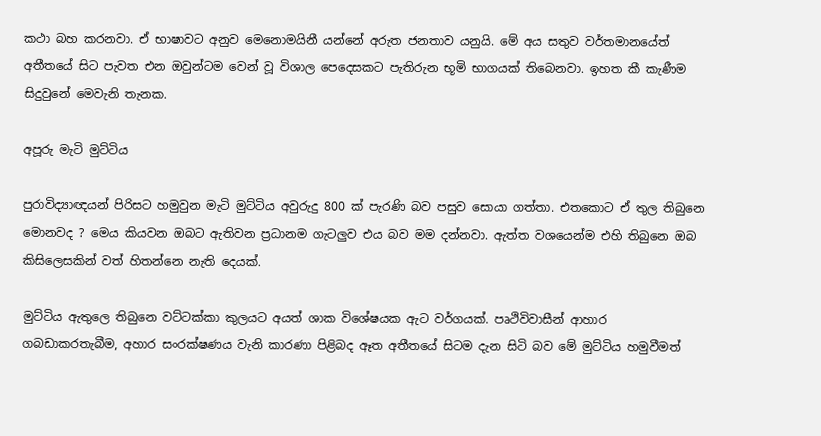කථා බහ කරනවා. ඒ භාෂාවට අනුව මෙනොමයිනී යන්නේ අරුත ජනතාව යනුයි. මේ අය සතුව වර්තමානයේත් අතීතයේ සිට පැවත එන ඔවුන්ටම වෙන් වූ විශාල පෙදෙසකට පැතිරුන භූමි භාගයක් තිබෙනවා. ඉහත කී කැණීම සිදුවුනේ මෙවැනි තැනක.

අපූරු මැටි මුට්ටිය

පුරාවිද්‍යාඥයන් පිරිසට හමුවුන මැටි මුට්ටිය අවුරුදු 800 ක් පැරණි බව පසුව සොයා ගත්තා. එතකොට ඒ තුල තිබුනෙ මොනවද ? මෙය කියවන ඔබට ඇතිවන ප්‍රධානම ගැටලුව එය බව මම දන්නවා. ඇත්ත වශයෙන්ම එහි තිබුනෙ ඔබ කිසිලෙසකින් වත් හිතන්නෙ නැති දෙයක්.

මුට්ටිය ඇතුලෙ තිබුනෙ වට්ටක්කා කුලයට අයත් ශාක විශේෂයක ඇට වර්ගයක්. පෘථිවිවාසීන් ආහාර ගබඩාකරතැබීම, අහාර සංරක්ෂණය වැනි කාරණා පිළිබද ඈත අතීතයේ සිටම දැන සිටි බව මේ මුට්ටිය හමුවීමත්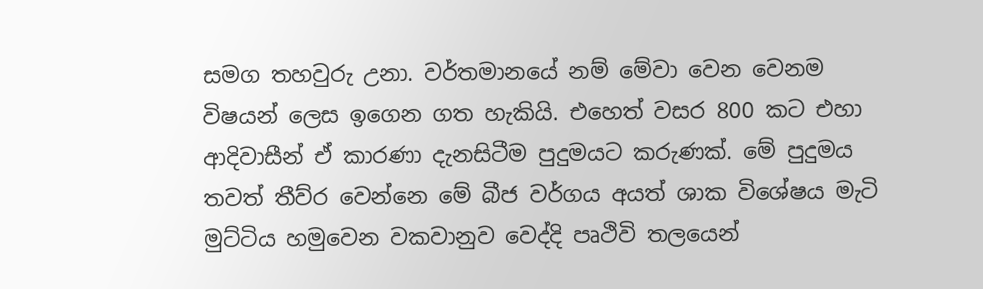සමග තහවුරු උනා. වර්තමානයේ නම් මේවා වෙන වෙනම විෂයන් ලෙස ඉගෙන ගත හැකියි. එහෙත් වසර 800 කට එහා ආදිවාසීන් ඒ කාරණා දැනසිටීම පුදුමයට කරුණක්. මේ පුදුමය තවත් තීව්ර වෙන්නෙ මේ බීජ වර්ගය අයත් ශාක විශේෂය මැටි මුට්ටිය හමුවෙන වකවානුව වෙද්දි පෘථිවි තලයෙන්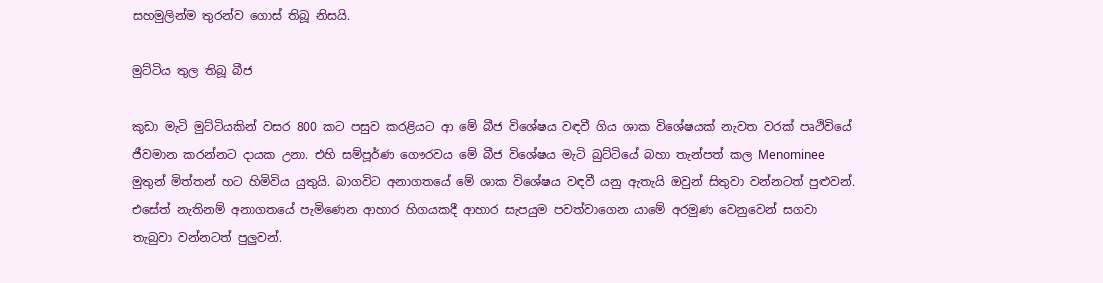සහමුලින්ම තුරන්ව ගොස් තිබූ නිසයි.

මුට්ටිය තුල තිබූ බීජ

කුඩා මැටි මුට්ටියකින් වසර 800 කට පසුව කරළියට ආ මේ බීජ විශේෂය වඳවී ගිය ශාක විශේෂයක් නැවත වරක් පෘථිවියේ ජීවමාන කරන්නට දායක උනා. එහි සම්පූර්ණ ගෞරවය මේ බීජ විශේෂය මැටි බුට්ටියේ බහා තැන්පත් කල Menominee මුතුන් මිත්තන් හට හිමිවිය යුතුයි. බාගවිට අනාගතයේ මේ ශාක විශේෂය වඳවී යනු ඇතැයි ඔවුන් සිතුවා වන්නටත් පුළුවන්. එසේත් නැතිනම් අනාගතයේ පැමිණෙන ආහාර හිගයකදී ආහාර සැපයුම පවත්වාගෙන යාමේ අරමුණ වෙනුවෙන් සගවා තැබුවා වන්නටත් පුලුවන්.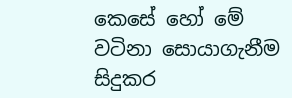කෙසේ හෝ මේ වටිනා සොයාගැනීම සිදුකර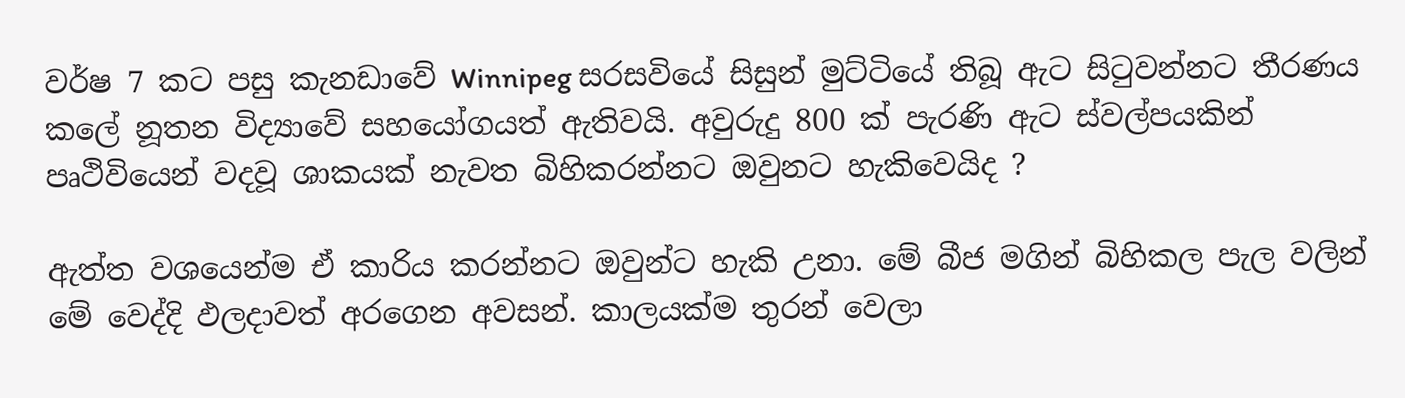වර්ෂ 7 කට පසු කැනඩාවේ Winnipeg සරසවියේ සිසුන් මුට්ටියේ තිබූ ඇට සිටුවන්නට තීරණය කලේ නූතන විද්‍යාවේ සහයෝගයත් ඇතිවයි. අවුරුදු 800 ක් පැරණි ඇට ස්වල්පයකින් පෘථිවියෙන් වදවූ ශාකයක් නැවත බිහිකරන්නට ඔවුනට හැකිවෙයිද ?

ඇත්ත වශයෙන්ම ඒ කාරිය කරන්නට ඔවුන්ට හැකි උනා. මේ බීජ මගින් බිහිකල පැල වලින් මේ වෙද්දි ඵලදාවත් අරගෙන අවසන්. කාලයක්ම තුරන් වෙලා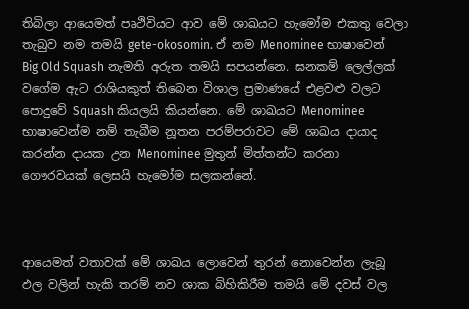තිබිලා ආයෙමත් පෘථිවියට ආව මේ ශාඛයට හැමෝම එකතු වෙලා තැබුව නම තමයි gete-okosomin. ඒ නම Menominee භාෂාවෙන් Big Old Squash නැමති අරුත තමයි සපයන්නෙ. ඝනකම් ලෙල්ලක් වගේම ඇට රාශියකුත් තිබෙන විශාල ප්‍රමාණයේ එළවළු වලට පොදුවේ Squash කියලයි කියන්නෙ. මේ ශාඛයට Menominee භාෂාවෙන්ම නම් තැබීම නූතන පරම්පරාවට මේ ශාඛය දායාද කරන්න දායක උන Menominee මුතුන් මිත්තන්ට කරනා ගෞරවයක් ලෙසයි හැමෝම සලකන්නේ.



ආයෙමත් වතාවක් මේ ශාඛය ලොවෙන් තුරන් නොවෙන්න ලැබූ ඵල වලින් හැකි තරම් නව ශාක බිහිකිරීම තමයි මේ දවස් වල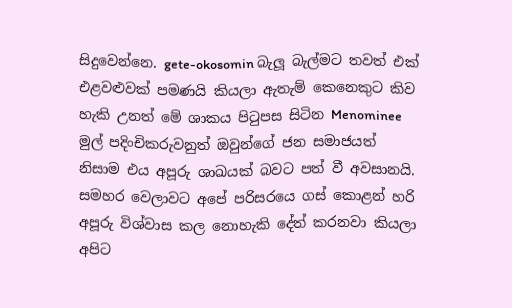සිදුවෙන්නෙ. gete-okosomin බැලූ බැල්මට තවත් එක් එළවළුවක් පමණයි කියලා ඇතැම් කෙනෙකුට කිව හැකි උනත් මේ ශාකය පිටුපස සිටින Menominee මුල් පදිංචිකරුවනුත් ඔවුන්ගේ ජන සමාජයත් නිසාම එය අපූරු ශාඛයක් බවට පත් වී අවසානයි. සමහර වෙලාවට අපේ පරිසරයෙ ගස් කොළන් හරි අපූරු විශ්වාස කල නොහැකි දේත් කරනවා කියලා අපිට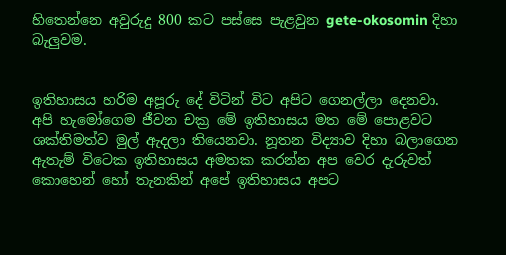හිතෙන්නෙ අවුරුදු 800 කට පස්සෙ පැළවුන gete-okosomin දිහා බැලුවම.


ඉතිහාසය හරිම අපූරු දේ විටින් විට අපිට ගෙනල්ලා දෙනවා. අපි හැමෝගෙම ජීවන චක්‍ර මේ ඉතිහාසය මත මේ පොළවට ශක්තිමත්ව මුල් ඇදලා තියෙනවා. නූතන විද්‍යාව දිහා බලාගෙන ඇතැම් විටෙක ඉතිහාසය අමතක කරන්න අප වෙර දැරුවත් කොහෙන් හෝ තැනකින් අපේ ඉතිහාසය අපට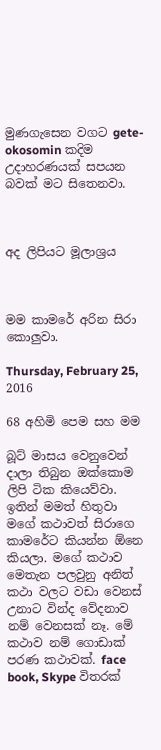මුණගැසෙන වගට gete-okosomin කදිම උදාහරණයක් සපයන බවක් මට සිතෙනවා.



අද ලිපියට මූලාශ්‍රය



මම කාමරේ අරින සිරා කොලුවා.

Thursday, February 25, 2016

68 අහිමි පෙම සහ මම

බූට් මාසය වෙනුවෙන් දාලා තිබුන ඔක්කොම ලිපි ටික කියෙව්වා. ඉතින් මමත් හිතුවා මගේ කථාවත් සිරාගෙ කාමරේට කියන්න ඕනෙ කියලා. මගේ කථාව මෙතැන පලවුනු අනිත් කථා වලට වඩා වෙනස් උනාට වින්ද වේදනාව නම් වෙනසක් නෑ. මේ කථාව නම් ගොඩාක් පරණ කථාවක්. face book, Skype විතරක්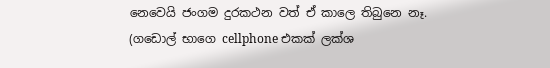නෙවෙයි ජංගම දුරකථන වත් ඒ කාලෙ තිබුනෙ නෑ. (ගඩොල් භාගෙ cellphone එකක් ලක්ශ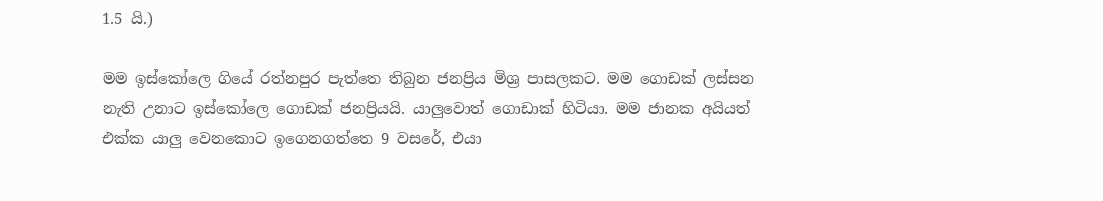1.5 යි.)

මම ඉස්කෝලෙ ගියේ රත්නපුර පැත්තෙ තිබුන ජනප්‍රිය මිශ්‍ර පාසලකට. මම ගොඩක් ලස්සන නැති උනාට ඉස්කෝලෙ ගොඩක් ජනප්‍රියයි. යාලුවොත් ගොඩාක් හිටියා. මම ජානක අයියත් එක්ක යාලු වෙනකොට ඉගෙනගත්තෙ 9 වසරේ, එයා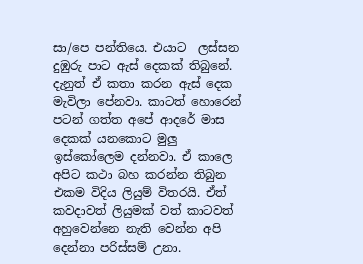සා/පෙ පන්තියෙ. එයාට  ලස්සන දුඹුරු පාට ඇස් දෙකක් තිබුනේ. දැනුත් ඒ කතා කරන ඇස් දෙක මැවිලා පේනවා. කාටත් හොරෙන් පටන් ගත්ත අපේ ආදරේ මාස දෙකක් යනකොට මුලු ඉස්කෝලෙම දන්නවා. ඒ කාලෙ අපිට කථා බහ කරන්න තිබුන එකම විදිය ලියුම් විතරයි. ඒත් කවදාවත් ලියුමක් වත් කාටවත් අහුවෙන්නෙ නැති වෙන්න අපි දෙන්නා පරිස්සම් උනා.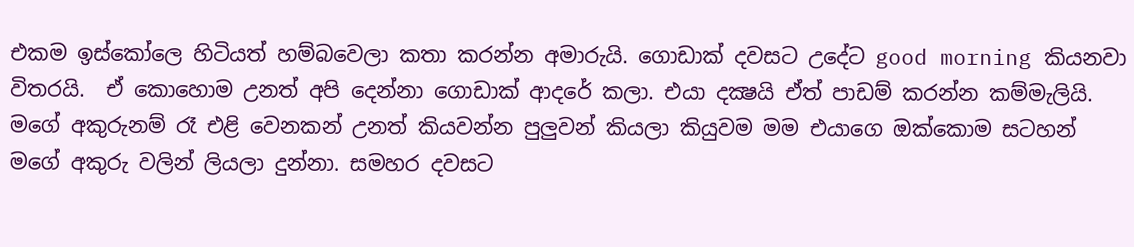එකම ඉස්කෝලෙ හිටියත් හම්බවෙලා කතා කරන්න අමාරුයි. ගොඩාක් දවසට උදේට good morning කියනවා විතරයි.  ඒ කොහොම උනත් අපි දෙන්නා ගොඩාක් ආදරේ කලා. එයා දක්‍ෂයි ඒත් පාඩම් කරන්න කම්මැලියි. මගේ අකුරුනම් රෑ එළි වෙනකන් උනත් කියවන්න පුලුවන් කියලා කියුවම මම එයාගෙ ඔක්කොම සටහන් මගේ අකුරු වලින් ලියලා දුන්නා. සමහර දවසට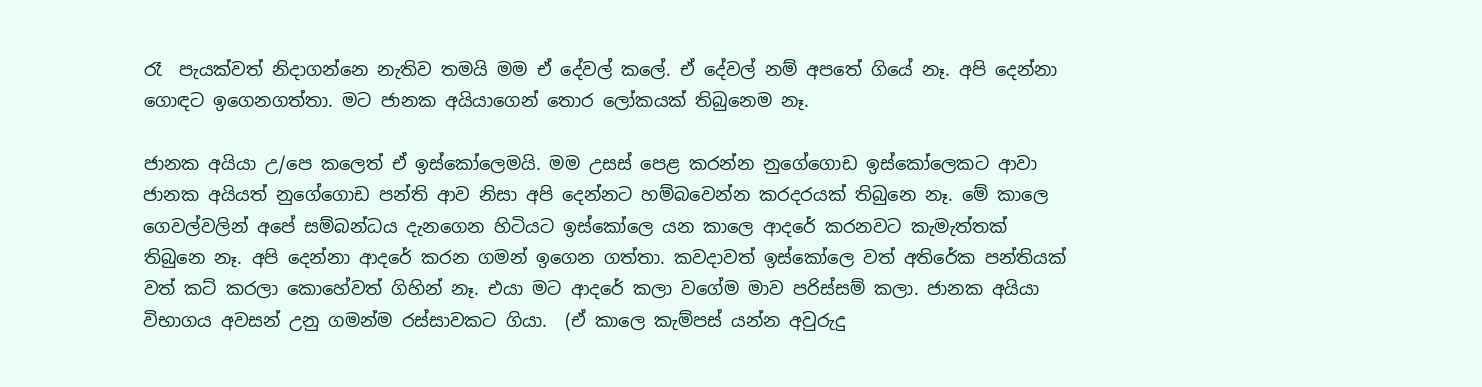රෑ  පැයක්වත් නිදාගන්නෙ නැතිව තමයි මම ඒ දේවල් කලේ. ඒ දේවල් නම් අපතේ ගියේ නෑ. අපි දෙන්නා ගොඳට ඉගෙනගත්තා. මට ජානක අයියාගෙන් තොර ලෝකයක් තිබුනෙම නෑ.

ජානක අයියා උ/පෙ කලෙත් ඒ ඉස්කෝලෙමයි. මම උසස් පෙළ කරන්න නුගේගොඩ ඉස්කෝලෙකට ආවා ජානක අයියත් නුගේගොඩ පන්ති ආව නිසා අපි දෙන්නට හම්බවෙන්න කරදරයක් තිබුනෙ නෑ. මේ කාලෙ ගෙවල්වලින් අපේ සම්බන්ධය දැනගෙන හිටියට ඉස්කෝලෙ යන කාලෙ ආදරේ කරනවට කැමැත්තක් තිබුනෙ නෑ. අපි දෙන්නා ආදරේ කරන ගමන් ඉගෙන ගත්තා. කවදාවත් ඉස්කෝලෙ වත් අතිරේක පන්තියක් වත් කට් කරලා කොහේවත් ගිහින් නෑ. එයා මට ආදරේ කලා වගේම මාව පරිස්සම් කලා. ජානක අයියා විභාගය අවසන් උනු ගමන්ම රස්සාවකට ගියා.  (ඒ කාලෙ කැම්පස් යන්න අවුරුදු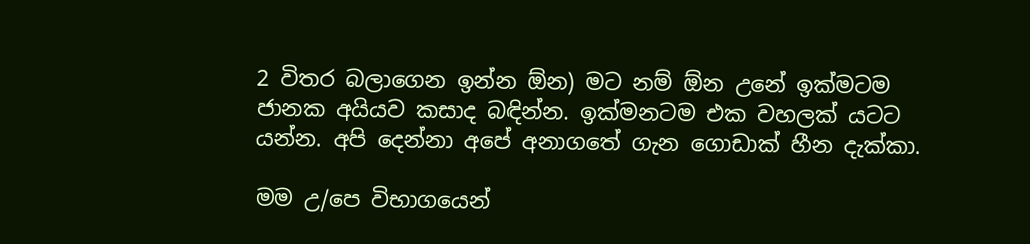2 විතර බලාගෙන ඉන්න ඕන) මට නම් ඕන උනේ ඉක්මටම ජානක අයියව කසාද බඳින්න. ඉක්මනටම එක වහලක් යටට යන්න. අපි දෙන්නා අපේ අනාගතේ ගැන ගොඩාක් හීන දැක්කා.

මම උ/පෙ විභාගයෙන්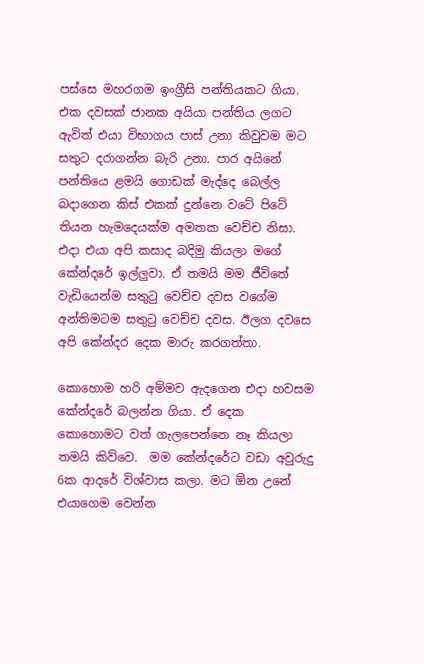පස්සෙ මහරගම ඉංග්‍රීසි පන්තියකට ගියා. එක දවසක් ජානක අයියා පන්තිය ලගට ඇවිත් එයා විභාගය පාස් උනා කිවුවම මට සතුට දරාගන්න බැරි උනා. පාර අයිනේ පන්තියෙ ළමයි ගොඩක් මැද්දෙ බෙල්ල බදාගෙන කිස් එකක් දුන්නෙ වටේ පිටේ තියන හැමදෙයක්ම අමතක වෙච්ච නිසා. එදා එයා අපි කසාද බදිමු කියලා මගේ කේන්දරේ ඉල්ලුවා. ඒ තමයි මම ජීවිතේ වැඩියෙන්ම සතුටු වෙච්ච දවස වගේම අන්තිමටම සතුටු වෙච්ච දවස. ඊලග දවසෙ අපි කේන්දර දෙක මාරු කරගත්තා.

කොහොම හරි අම්මව ඇදගෙන එදා හවසම කේන්දරේ බලන්න ගියා. ඒ දෙක කොහොමට වත් ගැලපෙන්නෙ නෑ කියලා තමයි කිව්වෙ.  මම කේන්දරේට වඩා අවුරුදු 6ක ආදරේ විශ්වාස කලා. මට ඕන උනේ එයාගෙම වෙන්න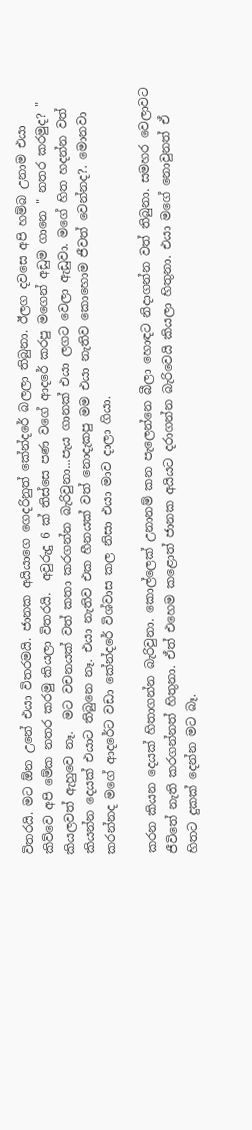විතරයි. මට ඕන උනේ එයා විතරමයි. ජානක අයියාගෙ ගෙදරිනුත් කේන්දරේ බලලා තිබුනා. ඊලග දවසෙ අපි හම්බ උනාම එයා කිව්වෙ අපි මේක නතර කරමු කියලා විතරයි.  අවුරුදු 6 ක් තිස්සෙ පණ වගේ ආදරේ කරපු මගෙන් අඩුම ගානෙ " නතර කරමුද? "  කියලවත් ඇහුවෙ නෑ.  මට වචනයක් වත් කතා කරගන්න බැරිවුනා...පැය ගානක් එයා ලගට වෙලා ඇඩුවා. මගේ හිත හදන්න වත් කියන්න දෙයක් එයාට තිබුනෙ නෑ. එයා නැතිව එක හීනයක් වත් නොදැකපු මම එයා නැතිව කොහොම ජීවත් වෙන්නද?. මොනවා කරන්නද මගේ ආදරේට වඩා කේන්දරේ විශ්වාස කල නිසා එයා මාව දාලා ගියා.

කරන කියන දෙයක් හිතාගන්න බැරිවුනා. කොල්ලෙක් උනානම් කන පැලෙන්නෙ බීලා හොඳට නිදාගන්න වත් තිබුනා. සමහර වෙලාවට ජීවිතේ නැති කරගන්නත් හිතුනා. ඒත් එහෙම කළොත් ජානක අයියට දරාගන්න බැරිවෙයි කියලා හිතුනා. එයා මගේ නොවුනත් ඒ හිතට දුකක් දෙන්න මට බෑ.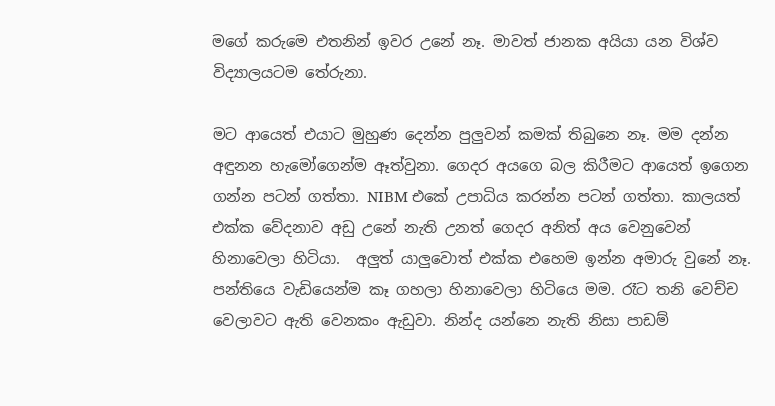මගේ කරුමෙ එතනින් ඉවර උනේ නෑ. මාවත් ජානක අයියා යන විශ්ව විද්‍යාලයටම තේරුනා.

මට ආයෙත් එයාට මුහුණ දෙන්න පුලුවන් කමක් තිබුනෙ නෑ. මම දන්න අඳුනන හැමෝගෙන්ම ඈත්වුනා. ගෙදර අයගෙ බල කිරීමට ආයෙත් ඉගෙන ගන්න පටන් ගත්තා. NIBM එකේ උපාධිය කරන්න පටන් ගත්තා. කාලයත් එක්ක වේදනාව අඩු උනේ නැති උනත් ගෙදර අනිත් අය වෙනුවෙන් හිනාවෙලා හිටියා.  අලුත් යාලුවොත් එක්ක එහෙම ඉන්න අමාරු වුනේ නෑ. පන්තියෙ වැඩියෙන්ම කෑ ගහලා හිනාවෙලා හිටියෙ මම. රෑට තනි වෙච්ච වෙලාවට ඇති වෙනකං ඇඩුවා. නින්ද යන්නෙ නැති නිසා පාඩම්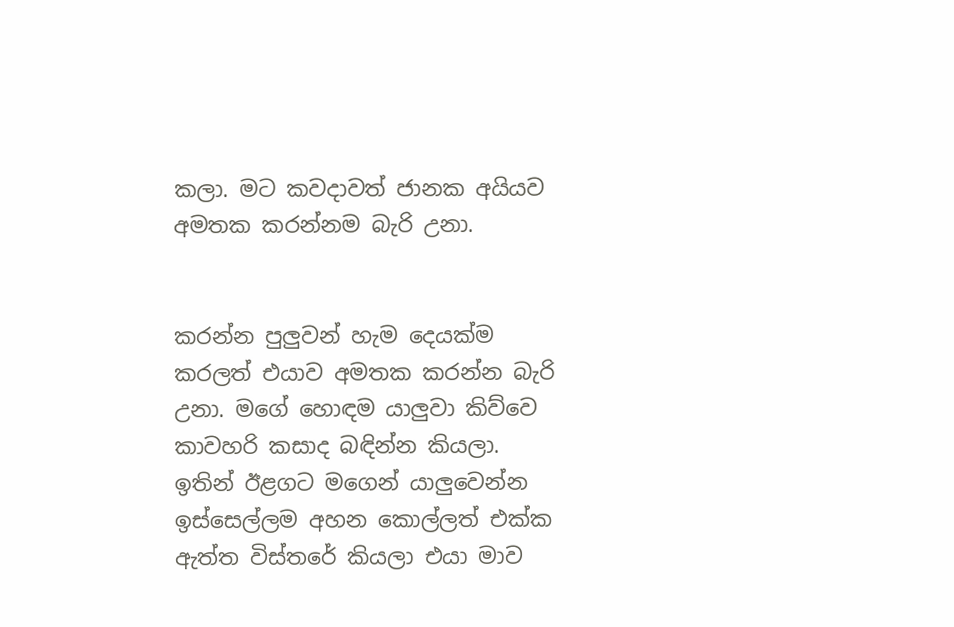කලා. මට කවදාවත් ජානක අයියව අමතක කරන්නම බැරි උනා.


කරන්න පුලුවන් හැම දෙයක්ම කරලත් එයාව අමතක කරන්න බැරි උනා. මගේ හොඳම යාලුවා කිව්වෙ කාවහරි කසාද බඳින්න කියලා. ඉතින් ඊළගට මගෙන් යාලුවෙන්න ඉස්සෙල්ලම අහන කොල්ලත් එක්ක ඇත්ත විස්තරේ කියලා එයා මාව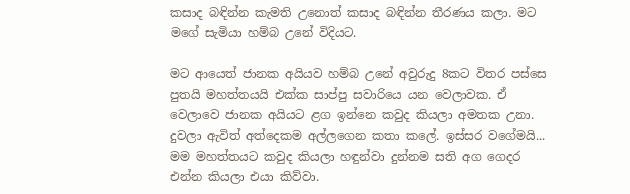කසාද බඳින්න කැමති උනොත් කසාද බඳින්න තීරණය කලා. මට මගේ සැමියා හම්බ උනේ විදියට.

මට ආයෙත් ජානක අයියව හම්බ උනේ අවුරුදු 8කට විතර පස්සෙ පුතයි මහත්තයයි එක්ක සාප්පු සවාරියෙ යන වෙලාවක. ඒ වෙලාවෙ ජානක අයියට ළග ඉන්නෙ කවුද කියලා අමතක උනා. දුවලා ඇවිත් අත්දෙකම අල්ලගෙන කතා කලේ. ඉස්සර වගේමයි... මම මහත්තයට කවුද කියලා හඳුන්වා දුන්නම සති අග ගෙදර එන්න කියලා එයා කිව්වා.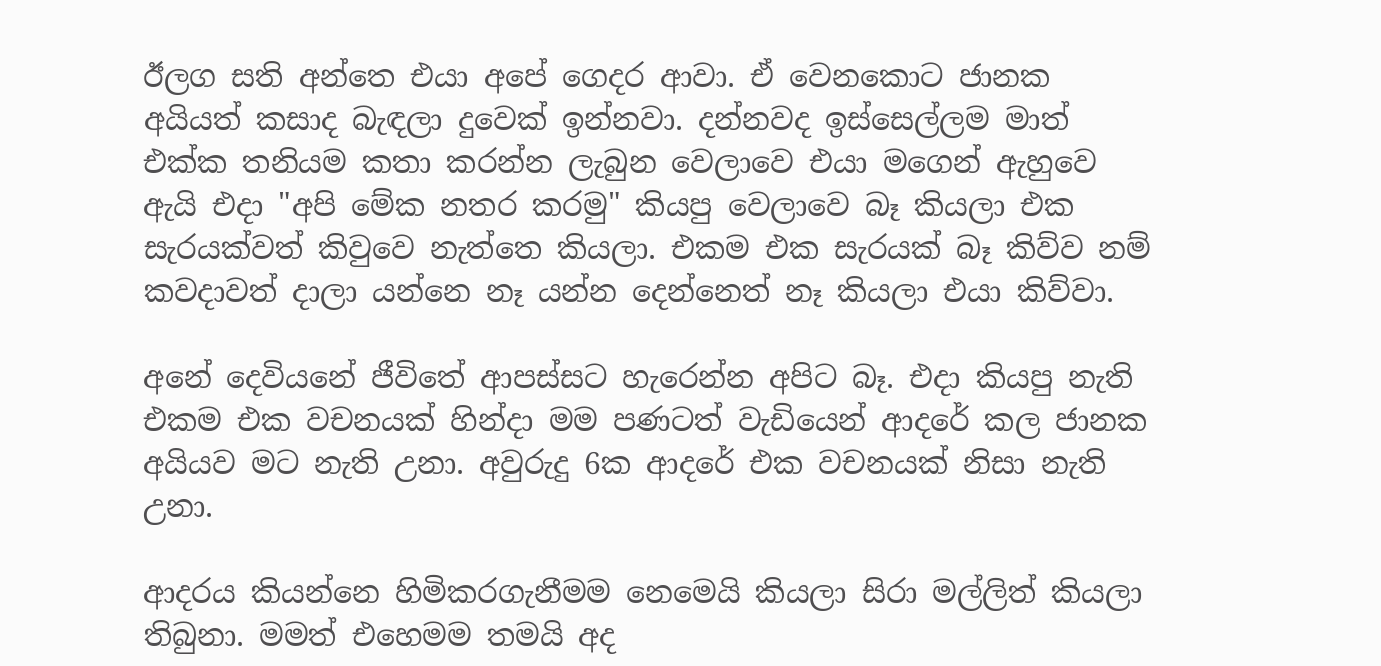ඊලග සති අන්තෙ එයා අපේ ගෙදර ආවා. ඒ වෙනකොට ජානක අයියත් කසාද බැඳලා දුවෙක් ඉන්නවා. දන්නවද ඉස්සෙල්ලම මාත් එක්ක තනියම කතා කරන්න ලැබුන වෙලාවෙ එයා මගෙන් ඇහුවෙ ඇයි එදා "අපි මේක නතර කරමු" කියපු වෙලාවෙ බෑ කියලා එක සැරයක්වත් කිවුවෙ නැත්තෙ කියලා. එකම එක සැරයක් බෑ කිව්ව නම් කවදාවත් දාලා යන්නෙ නෑ යන්න දෙන්නෙත් නෑ කියලා එයා කිව්වා.

අනේ දෙවියනේ ජීවිතේ ආපස්සට හැරෙන්න අපිට බෑ. එදා කියපු නැති එකම එක වචනයක් හින්දා මම පණටත් වැඩියෙන් ආදරේ කල ජානක අයියව මට නැති උනා. අවුරුදු 6ක ආදරේ එක වචනයක් නිසා නැති උනා.

ආදරය කියන්නෙ හිමිකරගැනීමම නෙමෙයි කියලා සිරා මල්ලිත් කියලා තිබුනා. මමත් එහෙමම තමයි අද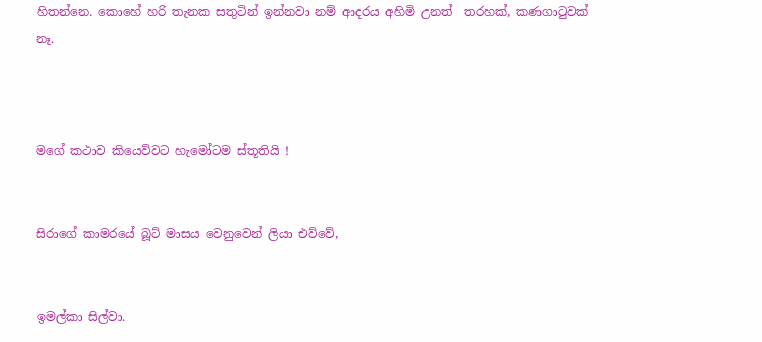හිතන්නෙ. කොහේ හරි තැනක සතුටින් ඉන්නවා නම් ආදරය අහිමි උනත්  තරහක්, කණගාටුවක් නෑ.



මගේ කථාව කියෙව්වට හැමෝටම ස්තූතියි !


සිරාගේ කාමරයේ බූට් මාසය වෙනුවෙන් ලියා එව්වේ,


ඉමල්කා සිල්වා.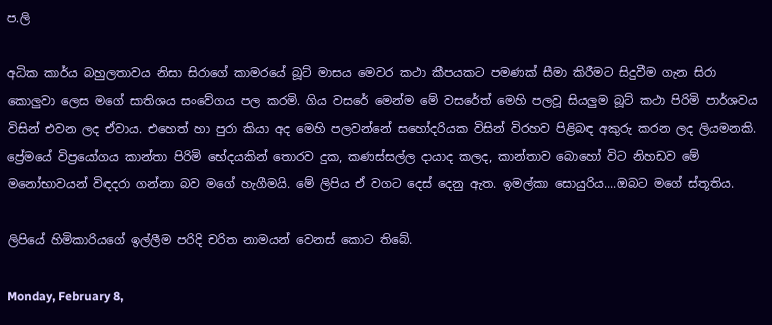ප.ලි

අධික කාර්ය බහුලතාවය නිසා සිරාගේ කාමරයේ බූට් මාසය මෙවර කථා කීපයකට පමණක් සීමා කිරීමට සිදුවීම ගැන සිරා කොලුවා ලෙස මගේ සාතිශය සංවේගය පල කරමි. ගිය වසරේ මෙන්ම මේ වසරේත් මෙහි පලවූ සියලුම බූට් කථා පිරිමි පාර්ශවය විසින් එවන ලද ඒවාය. එහෙත් හා පුරා කියා අද මෙහි පලවන්නේ සහෝදරියක විසින් විරහව පිළිබඳ අකුරු කරන ලද ලියමනකි. ප්‍රේමයේ විප්‍රයෝගය කාන්තා පිරිමි භේදයකින් තොරව දුක, කණස්සල්ල දායාද කලද, කාන්තාව බොහෝ විට නිහඩව මේ මනෝභාවයන් විඳදරා ගන්නා බව මගේ හැගීමයි. මේ ලිපිය ඒ වගට දෙස් දෙනු ඇත. ඉමල්කා සොයුරිය....ඔබට මගේ ස්තූතිය.

ලිපියේ හිමිකාරියගේ ඉල්ලීම පරිදි චරිත නාමයන් වෙනස් කොට තිබේ.

Monday, February 8,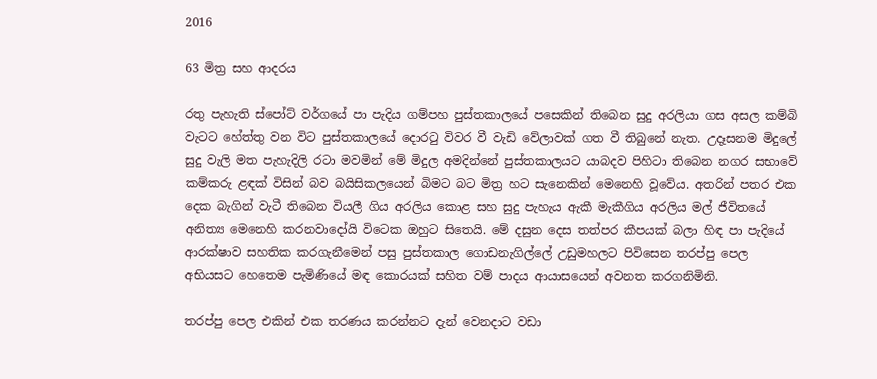2016

63 මිත්‍ර සහ ආදරය

රතු පැහැති ස්පෝට් වර්ගයේ පා පැදිය ගම්පහ පුස්තකාලයේ පසෙකින් තිබෙන සුදු අරලියා ගස අසල කම්බි වැටට හේත්තු වන විට පුස්තකාලයේ දොරටු විවර වී වැඩි වේලාවක් ගත වී තිබුනේ නැත. උදෑසනම මිදුලේ සුදු වැලි මත පැහැදිලි රටා මවමින් මේ මිදුල අමදින්නේ පුස්තකාලයට යාබදව පිහිටා තිබෙන නගර සභාවේ කම්කරු ළඳක් විසින් බව බයිසිකලයෙන් බිමට බට මිත්‍ර හට සැනෙකින් මෙනෙහි වූවේය. අතරින් පතර එක දෙක බැගින් වැටී තිබෙන වියලී ගිය අරලිය කොළ සහ සුදු පැහැය ඇකී මැකීගිය අරලිය මල් ජීවිතයේ අනිත්‍ය මෙනෙහි කරනවාදෝයි විටෙක ඔහුට සිතෙයි. මේ දසුන දෙස තත්පර කීපයක් බලා හිඳ පා පැදියේ ආරක්ෂාව සහතික කරගැනීමෙන් පසු පුස්තකාල ගොඩනැගිල්ලේ උඩුමහලට පිවිසෙන තරප්පු පෙල අභියසට හෙතෙම පැමිණියේ මඳ කොරයක් සහිත වම් පාදය ආයාසයෙන් අවනත කරගනිමිනි.

තරප්පු පෙල එකින් එක තරණය කරන්නට දැන් වෙනදාට වඩා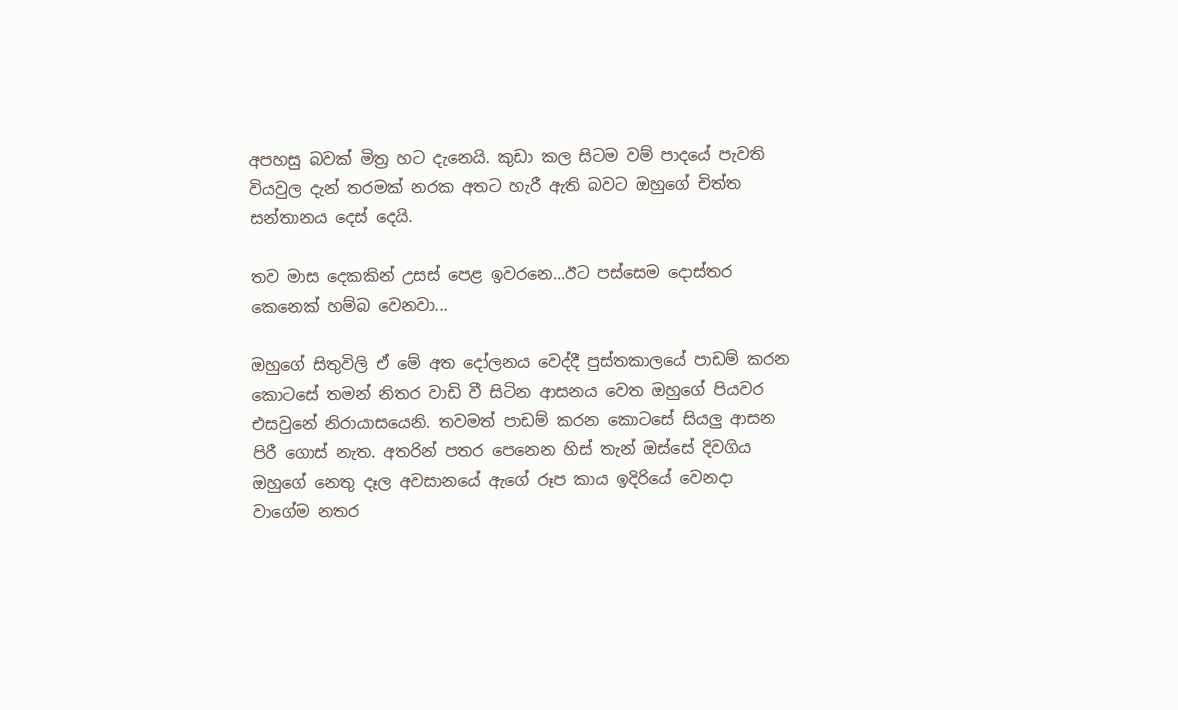අපහසු බවක් මිත්‍ර හට දැනෙයි. කුඩා කල සිටම වම් පාදයේ පැවති වියවුල දැන් තරමක් නරක අතට හැරී ඇති බවට ඔහුගේ චිත්ත සන්තානය දෙස් දෙයි.

තව මාස දෙකකින් උසස් පෙළ ඉවරනෙ...ඊට පස්සෙම දොස්තර කෙනෙක් හම්බ වෙනවා...

ඔහුගේ සිතුවිලි ඒ මේ අත දෝලනය වෙද්දී පුස්තකාලයේ පාඩම් කරන කොටසේ තමන් නිතර වාඩි වී සිටින ආසනය වෙත ඔහුගේ පියවර එසවුනේ නිරායාසයෙනි. තවමත් පාඩම් කරන කොටසේ සියලු ආසන පිරී ගොස් නැත. අතරින් පතර පෙනෙන හිස් තැන් ඔස්සේ දිවගිය ඔහුගේ නෙතු දෑල අවසානයේ ඇගේ රූප කාය ඉදිරියේ වෙනදා වාගේම නතර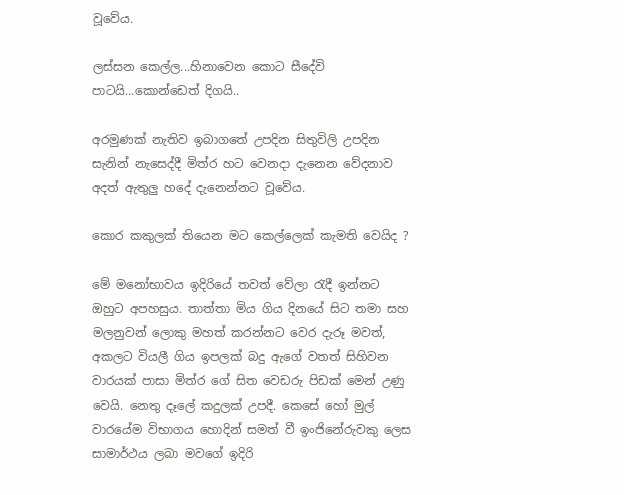වූවේය.

ලස්සන කෙල්ල...හිනාවෙන කොට සීදේවි පාටයි...කොන්ඩෙත් දිගයි..

අරමුණක් නැතිව ඉබාගතේ උපදින සිතුවිලි උපදින සැනින් නැසෙද්දී මිත්ර හට වෙනදා දැනෙන වේදනාව අදත් ඇතුලු හදේ දැනෙන්නට වූවේය.

කොර කකුලක් තියෙන මට කෙල්ලෙක් කැමති වෙයිද ?

මේ මනෝභාවය ඉදිරියේ තවත් වේලා රැදී ඉන්නට ඔහුට අපහසුය. තාත්තා මිය ගිය දිනයේ සිට තමා සහ මලනුවන් ලොකු මහත් කරන්නට වෙර දැරූ මවත්, අකලට වියලී ගිය ඉපලක් බදු ඇගේ වතත් සිහිවන වාරයක් පාසා මිත්ර ගේ සිත වෙඩරු පිඩක් මෙන් උණු වෙයි. නෙතු දෑලේ කදුලක් උපදී. කෙසේ හෝ මුල් වාරයේම විභාගය හොදින් සමත් වී ඉංජිනේරුවකු ලෙස සාමාර්ථය ලබා මවගේ ඉදිරි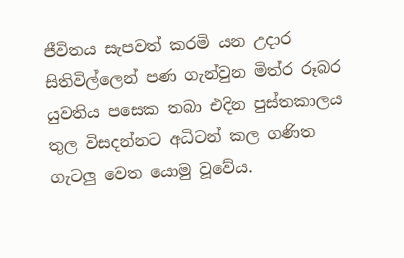ජීවිතය සැපවත් කරමි යන උදාර සිතිවිල්ලෙන් පණ ගැන්වුන මිත්ර රූබර යුවතිය පසෙක තබා එදින පුස්තකාලය තුල විසදන්නට අධිටන් කල ගණිත ගැටලු වෙත යොමු වූවේය.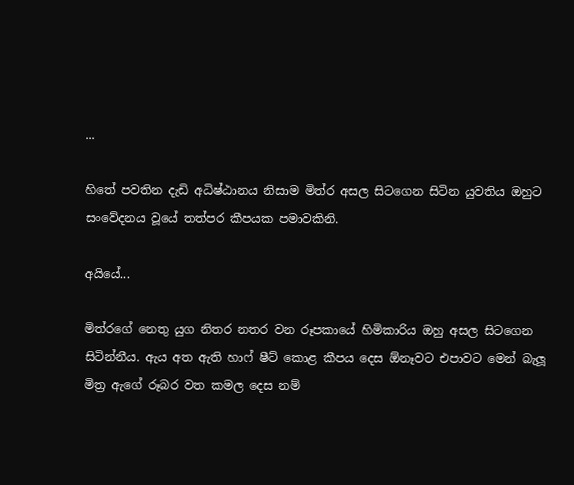...

හිතේ පවතින දැඩි අධිෂ්ඨානය නිසාම මිත්ර අසල සිටගෙන සිටින යුවතිය ඔහුට සංවේදනය වූයේ තත්පර කීපයක පමාවකිනි.

අයියේ...

මිත්රගේ නෙතු යුග නිතර නතර වන රූපකායේ හිමිකාරිය ඔහු අසල සිටගෙන සිටින්නීය. ඇය අත ඇති හාෆ් ෂීට් කොළ කීපය දෙස ඕනෑවට එපාවට මෙන් බැලූ මිත්‍ර ඇගේ රූබර වත කමල දෙස නම්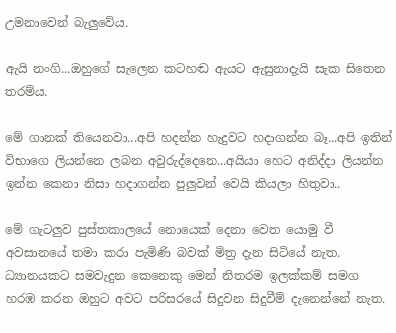උමනාවෙන් බැලුවේය.

ඇයි නංගි...ඔහුගේ සැලෙන කටහඬ ඇයට ඇසුනාදැයි සැක සිතෙන තරම්ය.

මේ ගානක් තියෙනවා...අපි හදන්න හැදුවට හදාගන්න බෑ...අපි ඉතින් විභාගෙ ලියන්නෙ ලබන අවුරුද්දෙනෙ...අයියා හෙට අනිද්දා ලියන්න ඉන්න කෙනා නිසා හදාගන්න පුලුවන් වෙයි කියලා හිතුවා..

මේ ගැටලුව පුස්තකාලයේ නොයෙක් දෙනා වෙත යොමු වී අවසානයේ තමා කරා පැමිණි බවක් මිත්‍ර දැන සිටියේ නැත. ධ්‍යානයකට සමවැදුන කෙනෙකු මෙන් නිතරම ඉලක්කම් සමග හරඹ කරන ඔහුට අවට පරිසරයේ සිදුවන සිදුවීම් දැනෙන්නේ නැත.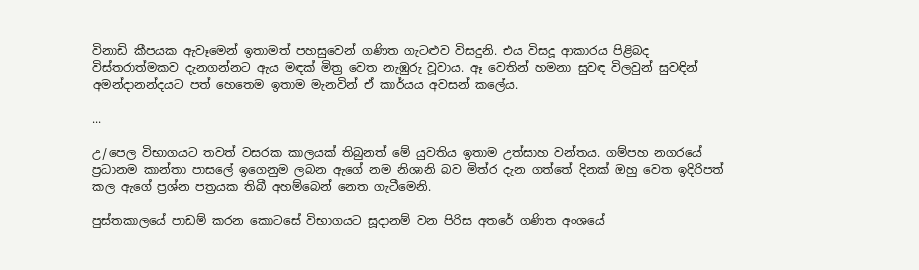විනාඩි කීපයක ඇවෑමෙන් ඉතාමත් පහසුවෙන් ගණිත ගැටළුව විසදුනි. එය විසදූ ආකාරය පිළිබද විස්තරාත්මකව දැනගන්නට ඇය මඳක් මිත්‍ර වෙත නැඹුරු වූවාය. ඈ වෙතින් හමනා සුවඳ විලවුන් සුවඳින් අමන්දානන්දයට පත් හෙතෙම ඉතාම මැනවින් ඒ කාර්යය අවසන් කලේය.

...

උ/පෙල විභාගයට තවත් වසරක කාලයක් තිබුනත් මේ යුවතිය ඉතාම උත්සාහ වන්තය. ගම්පහ නගරයේ ප්‍රධානම කාන්තා පාසලේ ඉගෙනුම ලබන ඇගේ නම නිශානි බව මිත්ර දැන ගත්තේ දිනක් ඔහු වෙත ඉදිරිපත් කල ඇගේ ප්‍රශ්න පත්‍රයක තිබී අහම්බෙන් නෙත ගැටීමෙනි.

පුස්තකාලයේ පාඩම් කරන කොටසේ විභාගයට සූදානම් වන පිරිස අතරේ ගණිත අංශයේ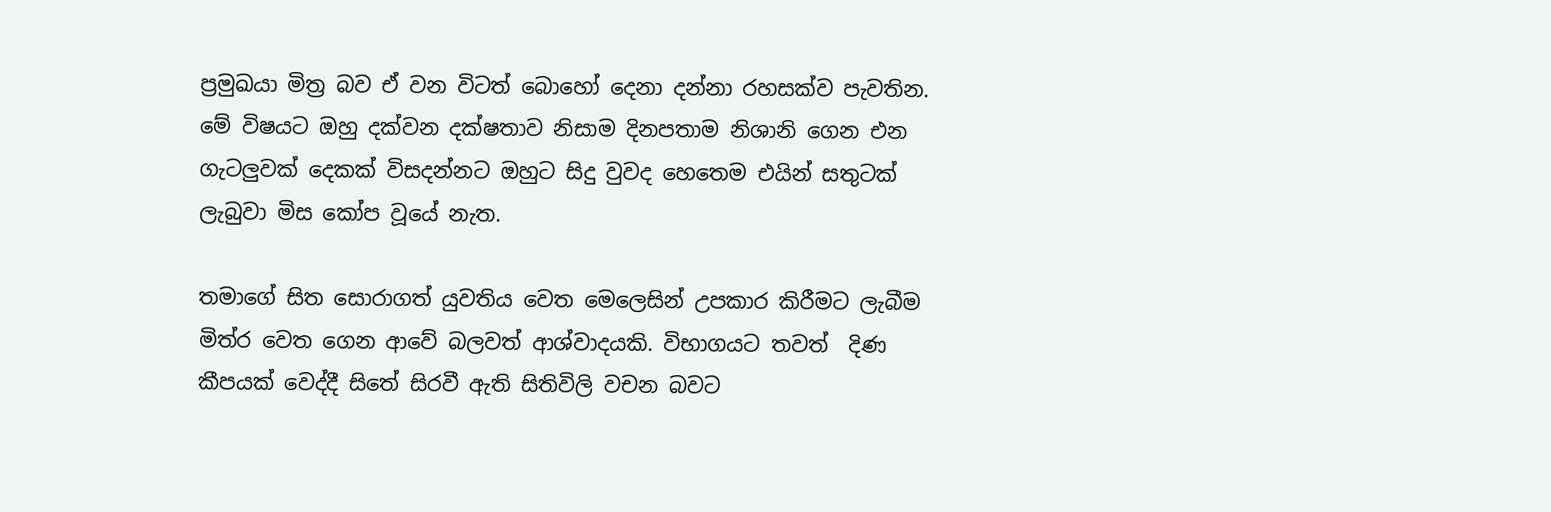ප්‍රමුඛයා මිත්‍ර බව ඒ වන විටත් බොහෝ දෙනා දන්නා රහසක්ව පැවතින. මේ විෂයට ඔහු දක්වන දක්ෂතාව නිසාම දිනපතාම නිශානි ගෙන එන ගැටලුවක් දෙකක් විසදන්නට ඔහුට සිදු වුවද හෙතෙම එයින් සතුටක් ලැබුවා මිස කෝප වූයේ නැත.

තමාගේ සිත සොරාගත් යුවතිය වෙත මෙලෙසින් උපකාර කිරීමට ලැබීම මිත්ර වෙත ගෙන ආවේ බලවත් ආශ්වාදයකි. විභාගයට තවත්  දිණ කීපයක් වෙද්දී සිතේ සිරවී ඇති සිතිවිලි වචන බවට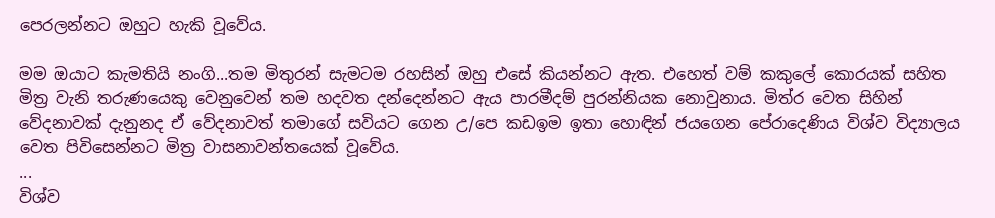පෙරලන්නට ඔහුට හැකි වූවේය.

මම ඔයාට කැමතියි නංගි...තම මිතුරන් සැමටම රහසින් ඔහු එසේ කියන්නට ඇත. එහෙත් වම් කකුලේ කොරයක් සහිත මිත්‍ර වැනි තරුණයෙකු වෙනුවෙන් තම හදවත දන්දෙන්නට ඇය පාරමීදම් පුරන්නියක නොවුනාය. මිත්ර වෙත සිහින් වේදනාවක් දැනුනද ඒ වේදනාවත් තමාගේ සවියට ගෙන උ/පෙ කඩඉම ඉතා හොඳින් ජයගෙන පේරාදෙණිය විශ්ව විද්‍යාලය වෙත පිවිසෙන්නට මිත්‍ර වාසනාවන්තයෙක් වූවේය.
...
විශ්ව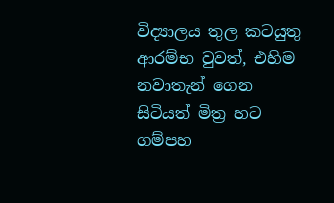විද්‍යාලය තුල කටයුතු ආරම්භ වුවත්, එහිම නවාතැන් ගෙන සිටියත් මිත්‍ර හට ගම්පහ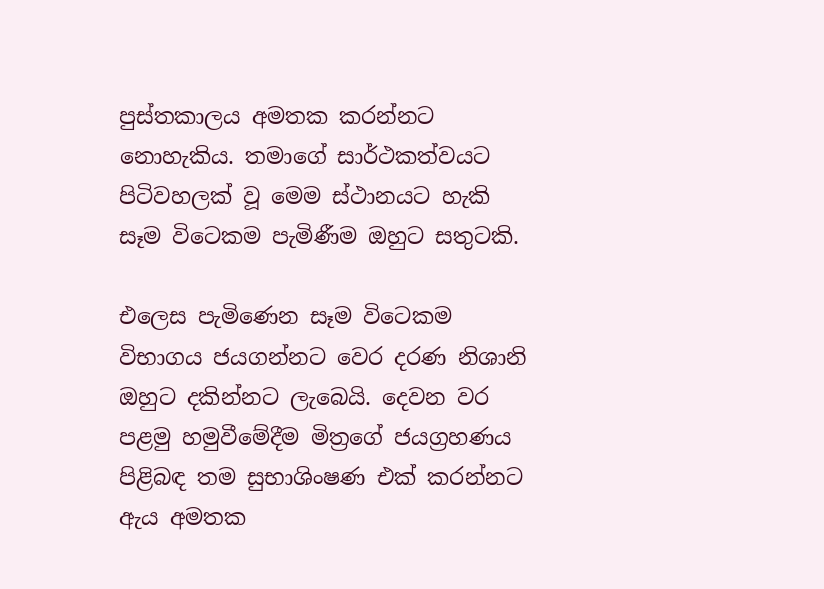පුස්තකාලය අමතක කරන්නට නොහැකිය. තමාගේ සාර්ථකත්වයට පිටිවහලක් වූ මෙම ස්ථානයට හැකි සෑම විටෙකම පැමිණීම ඔහුට සතුටකි.

එලෙස පැමිණෙන සෑම විටෙකම විභාගය ජයගන්නට වෙර දරණ නිශානි ඔහුට දකින්නට ලැබෙයි. දෙවන වර පළමු හමුවීමේදීම මිත්‍රගේ ජයග්‍රහණය පිළිබඳ තම සුභාශිංෂණ එක් කරන්නට ඇය අමතක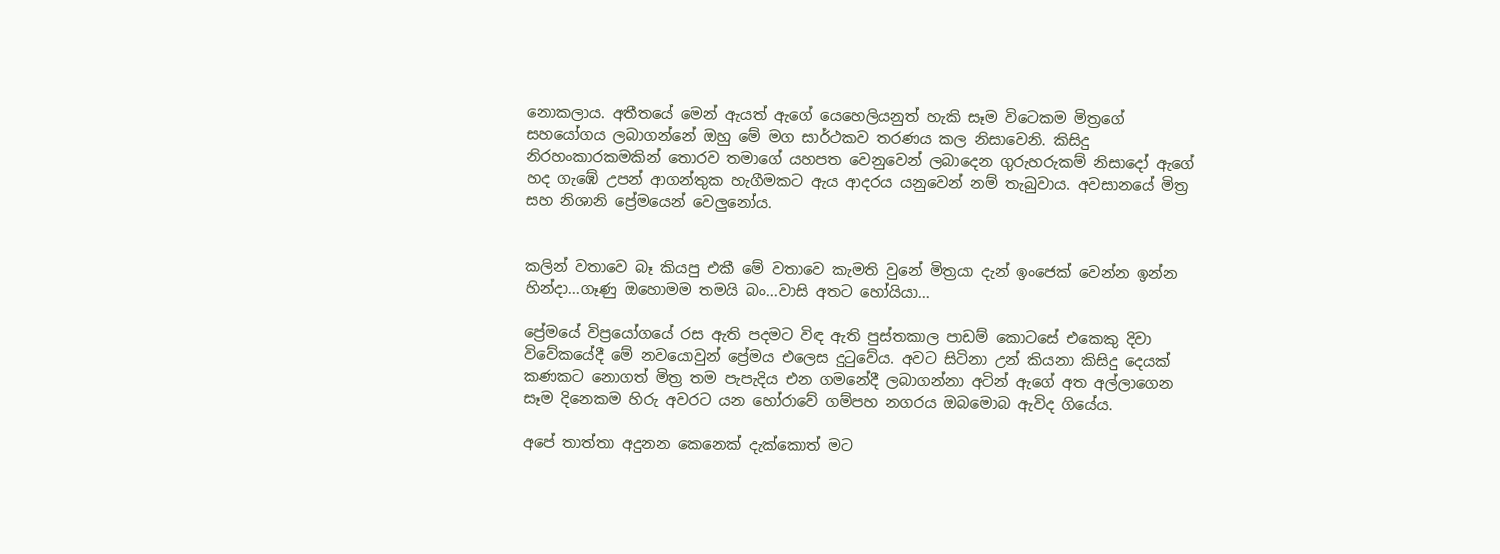නොකලාය. අතීතයේ මෙන් ඇයත් ඇගේ යෙහෙලියනුත් හැකි සෑම විටෙකම මිත්‍රගේ සහයෝගය ලබාගන්නේ ඔහු මේ මග සාර්ථකව තරණය කල නිසාවෙනි. කිසිදු නිරහංකාරකමකින් තොරව තමාගේ යහපත වෙනුවෙන් ලබාදෙන ගුරුහරුකම් නිසාදෝ ඇගේ හද ගැඹේ උපන් ආගන්තුක හැගීමකට ඇය ආදරය යනුවෙන් නම් තැබුවාය. අවසානයේ මිත්‍ර සහ නිශානි ප්‍රේමයෙන් වෙලුනෝය.


කලින් වතාවෙ බෑ කියපු එකී මේ වතාවෙ කැමති වුනේ මිත්‍රයා දැන් ඉංජෙක් වෙන්න ඉන්න හින්දා...ගෑණු ඔහොමම තමයි බං...වාසි අතට හෝයියා...

ප්‍රේමයේ විප්‍රයෝගයේ රස ඇති පදමට විඳ ඇති පුස්තකාල පාඩම් කොටසේ එකෙකු දිවා විවේකයේදී මේ නවයොවුන් ප්‍රේමය එලෙස දුටුවේය. අවට සිටිනා උන් කියනා කිසිදු දෙයක් කණකට නොගත් මිත්‍ර තම පැපැදිය එන ගමනේදී ලබාගන්නා අටින් ඇගේ අත අල්ලාගෙන සෑම දිනෙකම හිරු අවරට යන හෝරාවේ ගම්පහ නගරය ඔබමොබ ඇවිද ගියේය.

අපේ තාත්තා අදුනන කෙනෙක් දැක්කොත් මට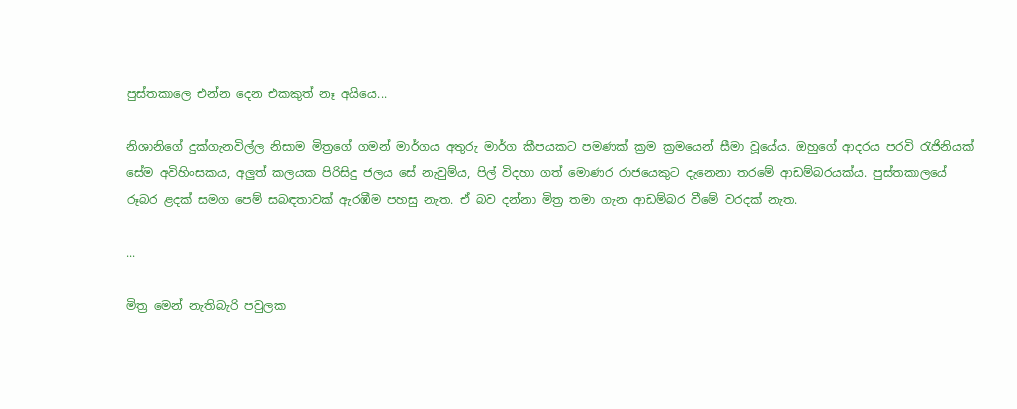පුස්තකාලෙ එන්න දෙන එකකුත් නෑ අයියෙ...

නිශානිගේ දුක්ගැනවිල්ල නිසාම මිත්‍රගේ ගමන් මාර්ගය අතුරු මාර්ග කීපයකට පමණක් ක්‍රම ක්‍රමයෙන් සීමා වූයේය. ඔහුගේ ආදරය පරවි රැජිනියක් සේම අවිහිංසකය, අලුත් කලයක පිරිසිදු ජලය සේ නැවුම්ය, පිල් විදහා ගත් මොණර රාජයෙකුට දැනෙනා තරමේ ආඩම්බරයක්ය. පුස්තකාලයේ රූබර ළදක් සමග පෙම් සබඳතාවක් ඇරඹීම පහසු නැත. ඒ බව දන්නා මිත්‍ර තමා ගැන ආඩම්බර වීමේ වරදක් නැත.

...

මිත්‍ර මෙන් නැතිබැරි පවුලක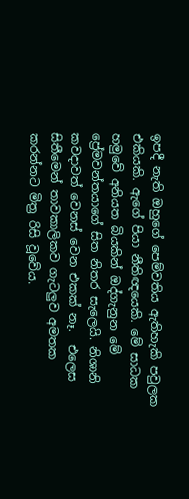ඉපදී නැති ඔහුගේ පෙම්වතිය ඇතිහැකි පවුලක එකියකි. ඇගේ පියා නීතිඥයෙකි. මේ සාධක හමුවේ අනියත බියකින් ඔද්ගැනුන මේ ප්‍රේමවන්තයාගේ සිත නිතර සැලෙයි. නිශානි කවදාවත් වෙනස් වෙන එකක් නෑ.  එලෙස සිතීමෙන් තාවකාලිකව ගැටලුව අමතක කරන්නට මිත්‍ර රිසි වූවේය.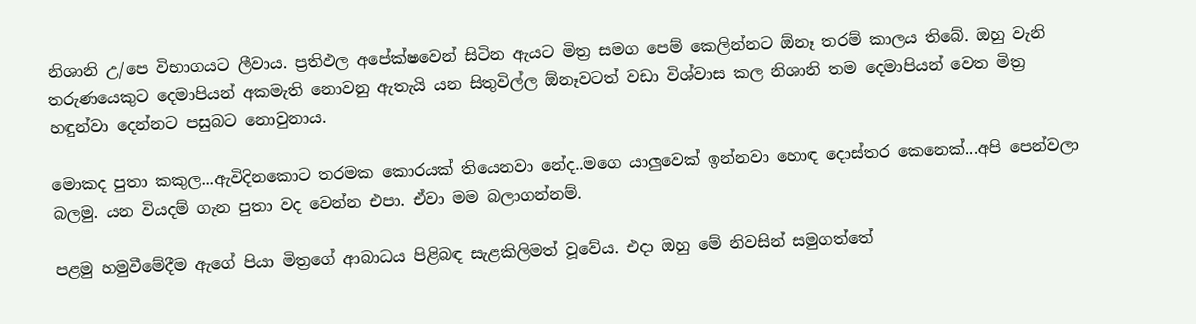නිශානි උ/පෙ විභාගයට ලීවාය. ප්‍රතිඵල අපේක්ෂවෙන් සිටින ඇයට මිත්‍ර සමග පෙම් කෙලින්නට ඕනෑ තරම් කාලය තිබේ. ඔහු වැනි තරුණයෙකුට දෙමාපියන් අකමැති නොවනු ඇතැයි යන සිතුවිල්ල ඕනෑවටත් වඩා විශ්වාස කල නිශානි තම දෙමාපියන් වෙත මිත්‍ර හඳුන්වා දෙන්නට පසුබට නොවුනාය.

මොකද පුතා කකුල...ඇවිදිනකොට තරමක කොරයක් තියෙනවා නේද..මගෙ යාලුවෙක් ඉන්නවා හොඳ දොස්තර කෙනෙක්...අපි පෙන්වලා බලමු. යන වියදම් ගැන පුතා වද වෙන්න එපා. ඒවා මම බලාගන්නම්.

පළමු හමුවීමේදීම ඇගේ පියා මිත්‍රගේ ආබාධය පිළිබඳ සැළකිලිමත් වූවේය. එදා ඔහු මේ නිවසින් සමුගත්තේ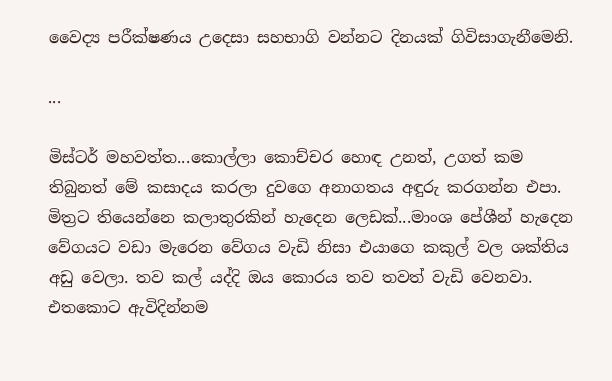වෛද්‍ය පරීක්ෂණය උදෙසා සහභාගි වන්නට දිනයක් ගිවිසාගැනීමෙනි.

...

මිස්ටර් මහවත්ත...කොල්ලා කොච්චර හොඳ උනත්, උගත් කම තිබුනත් මේ කසාදය කරලා දුවගෙ අනාගතය අඳුරු කරගන්න එපා. මිත්‍රට තියෙන්නෙ කලාතුරකින් හැදෙන ලෙඩක්...මාංශ පේශීන් හැදෙන වේගයට වඩා මැරෙන වේගය වැඩි නිසා එයාගෙ කකුල් වල ශක්තිය අඩු වෙලා. තව කල් යද්දි ඔය කොරය තව තවත් වැඩි වෙනවා. එතකොට ඇවිදින්නම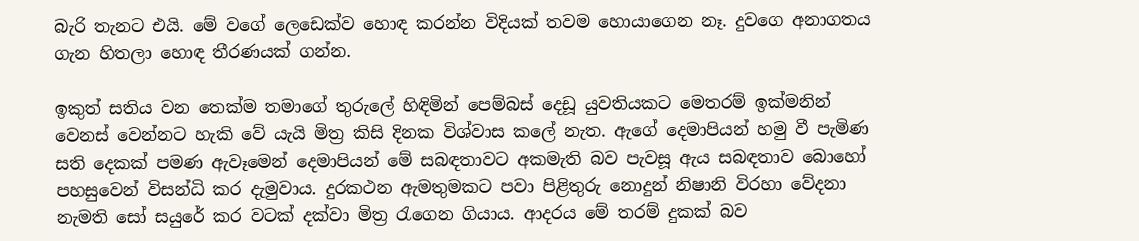බැරි තැනට එයි. මේ වගේ ලෙඩෙක්ව හොඳ කරන්න විදියක් තවම හොයාගෙන නෑ. දුවගෙ අනාගතය ගැන හිතලා හොඳ තීරණයක් ගන්න.

ඉකුත් සතිය වන තෙක්ම තමාගේ තුරුලේ හිඳිමින් පෙම්බස් දෙඩූ යුවතියකට මෙතරම් ඉක්මනින් වෙනස් වෙන්නට හැකි වේ යැයි මිත්‍ර කිසි දිනක විශ්වාස කලේ නැත. ඇගේ දෙමාපියන් හමු වී පැමිණ සති දෙකක් පමණ ඇවෑමෙන් දෙමාපියන් මේ සබඳතාවට අකමැති බව පැවසූ ඇය සබඳතාව බොහෝ පහසුවෙන් විසන්ධි කර දැමුවාය. දුරකථන ඇමතුමකට පවා පිළිතුරු නොදුන් නිෂානි විරහා වේදනා නැමති සෝ සයුරේ කර වටක් දක්වා මිත්‍ර රැගෙන ගියාය. ආදරය මේ තරම් දුකක් බව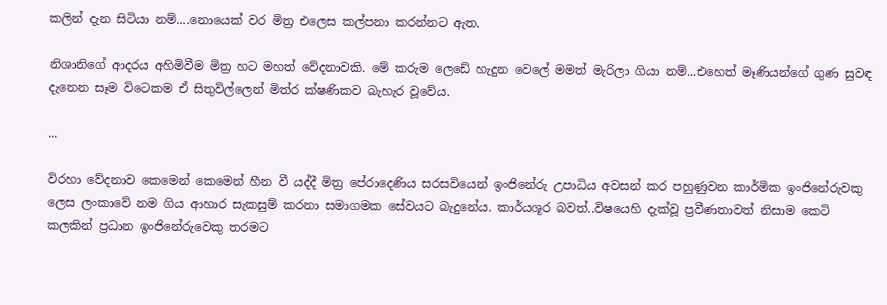කලින් දැන සිටියා නම්....නොයෙක් වර මිත්‍ර එලෙස කල්පනා කරන්නට ඇත.

නිශානිගේ ආදරය අහිමිවීම මිත්‍ර හට මහත් වේදනාවකි. මේ කරුම ලෙඩේ හැදුන වෙලේ මමත් මැරිලා ගියා නම්...එහෙත් මෑණියන්ගේ ගුණ සුවඳ දැනෙන සෑම විටෙකම ඒ සිතුවිල්ලෙන් මිත්ර ක්ෂණිකව බැහැර වූවේය.

...

විරහා වේදනාව කෙමෙන් කෙමෙන් හීන වී යද්දී මිත්‍ර පේරාදෙණිය සරසවියෙන් ඉංජිනේරු උපාධිය අවසන් කර පහුණුවන කාර්මික ඉංජිනේරුවකු ලෙස ලංකාවේ නම ගිය ආහාර සැකසුම් කරනා සමාගමක සේවයට බැදුනේය. කාර්යශූර බවත්..විෂයෙහි දැක්වූ ප්‍රවීණතාවත් නිසාම කෙටි කලකින් ප්‍රධාන ඉංජිනේරුවෙකු තරමට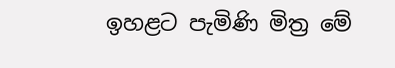ඉහළට පැමිණි මිත්‍ර මේ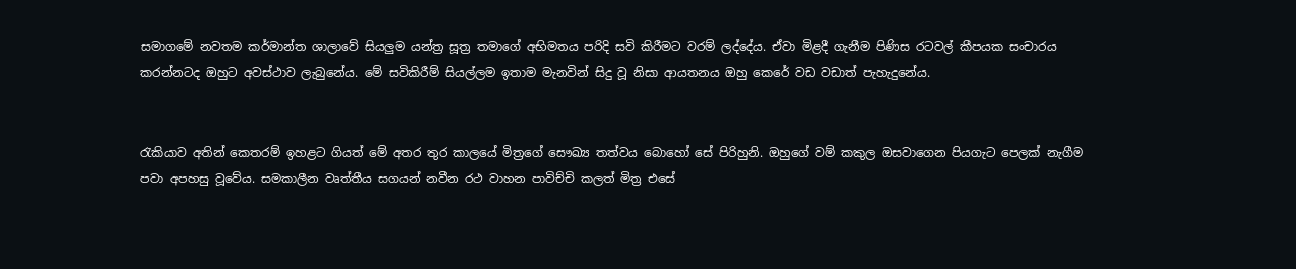සමාගමේ නවතම කර්මාන්ත ශාලාවේ සියලුම යන්ත්‍ර සූත්‍ර තමාගේ අභිමතය පරිදි සවි කිරීමට වරම් ලද්දේය. ඒවා මිළදී ගැනීම පිණිස රටවල් කීපයක සංචාරය කරන්නටද ඔහුට අවස්ථාව ලැබුනේය. මේ සවිකිරීම් සියල්ලම ඉතාම මැනවින් සිදු වූ නිසා ආයතනය ඔහු කෙරේ වඩ වඩාත් පැහැදුනේය.


රැකියාව අතින් කෙතරම් ඉහළට ගියත් මේ අතර තුර කාලයේ මිත්‍රගේ සෞඛ්‍ය තත්වය බොහෝ සේ පිරිහුනි. ඔහුගේ වම් කකුල ඔසවාගෙන පියගැට පෙලක් නැගීම පවා අපහසු වූවේය. සමකාලීන වෘත්තීය සගයන් නවීන රථ වාහන පාවිච්චි කලත් මිත්‍ර එසේ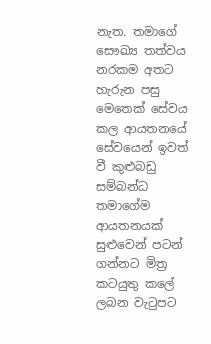නැත. තමාගේ සෞඛ්‍ය තත්වය නරකම අතට හැරුන පසු මෙතෙක් සේවය කල ආයතනයේ සේවයෙන් ඉවත් වී කුළුබඩු සම්බන්ධ තමාගේම ආයතනයක් සුළුවෙන් පටන් ගන්නට මිත්‍ර කටයුතු කලේ ලබන වැටුපට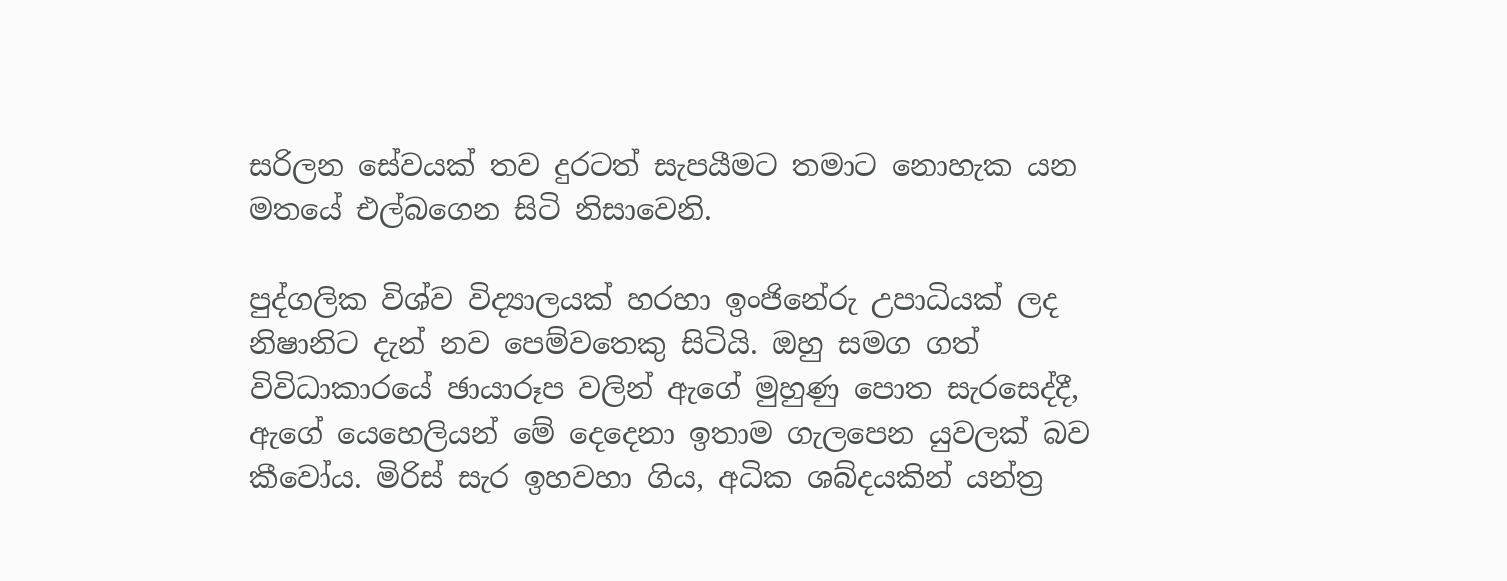සරිලන සේවයක් තව දුරටත් සැපයීමට තමාට නොහැක යන මතයේ එල්බගෙන සිටි නිසාවෙනි.

පුද්ගලික විශ්ව විද්‍යාලයක් හරහා ඉංජිනේරු උපාධියක් ලද නිෂානිට දැන් නව පෙම්වතෙකු සිටියි. ඔහු සමග ගත් විවිධාකාරයේ ඡායාරූප වලින් ඇගේ මුහුණු පොත සැරසෙද්දී, ඇගේ යෙහෙලියන් මේ දෙදෙනා ඉතාම ගැලපෙන යුවලක් බව කීවෝය. මිරිස් සැර ඉහවහා ගිය, අධික ශබ්දයකින් යන්ත්‍ර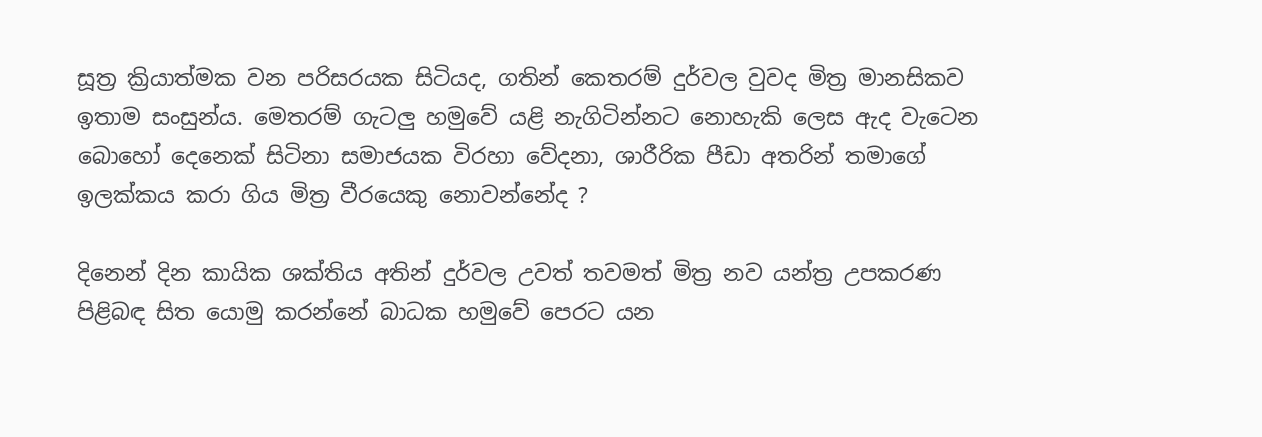සූත්‍ර ක්‍රියාත්මක වන පරිසරයක සිටියද, ගතින් කෙතරම් දුර්වල වුවද මිත්‍ර මානසිකව ඉතාම සංසුන්ය. මෙතරම් ගැටලු හමුවේ යළි නැගිටින්නට නොහැකි ලෙස ඇද වැටෙන බොහෝ දෙනෙක් සිටිනා සමාජයක විරහා වේදනා, ශාරීරික පීඩා අතරින් තමාගේ ඉලක්කය කරා ගිය මිත්‍ර වීරයෙකු නොවන්නේද ?

දිනෙන් දින කායික ශක්තිය අතින් දුර්වල උවත් තවමත් මිත්‍ර නව යන්ත්‍ර උපකරණ පිළිබඳ සිත යොමු කරන්නේ බාධක හමුවේ පෙරට යන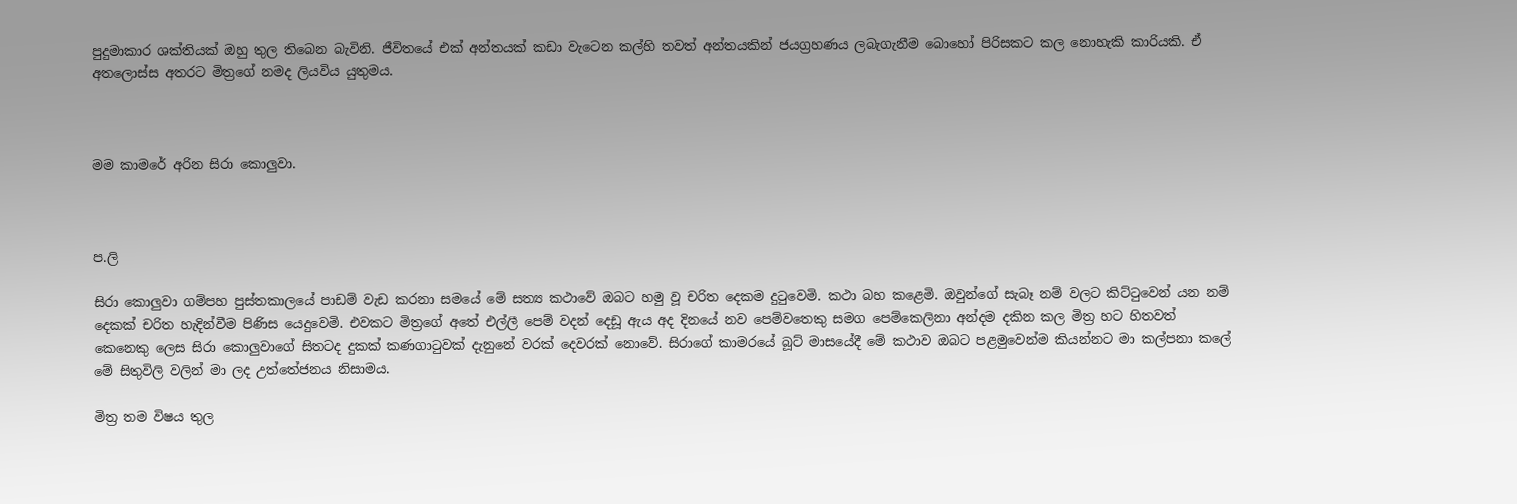පුදුමාකාර ශක්තියක් ඔහු තුල තිබෙන බැවිනි. ජීවිතයේ එක් අන්තයක් කඩා වැටෙන කල්හි තවත් අන්තයකින් ජයග්‍රහණය ලබැගැනීම බොහෝ පිරිසකට කල නොහැකි කාරියකි. ඒ අතලොස්ස අතරට මිත්‍රගේ නමද ලියවිය යුතුමය.



මම කාමරේ අරින සිරා කොලුවා.



ප.ලි

සිරා කොලුවා ගම්පහ පුස්තකාලයේ පාඩම් වැඩ කරනා සමයේ මේ සත්‍ය කථාවේ ඔබට හමු වූ චරිත දෙකම දුටුවෙමි. කථා බහ කළෙමි. ඔවුන්ගේ සැබෑ නම් වලට කිට්ටුවෙන් යන නම් දෙකක් චරිත හැදින්වීම පිණිස යෙදුවෙමි. එවකට මිත්‍රගේ අතේ එල්ලී පෙම් වදන් දෙඩූ ඇය අද දිනයේ නව පෙම්වතෙකු සමග පෙම්කෙලිනා අන්දම දකින කල මිත්‍ර හට හිතවත් කෙනෙකු ලෙස සිරා කොලුවාගේ සිතටද දුකක් කණගාටුවක් දැනුනේ වරක් දෙවරක් නොවේ. සිරාගේ කාමරයේ බූට් මාසයේදී මේ කථාව ඔබට පළමුවෙන්ම කියන්නට මා කල්පනා කලේ මේ සිතුවිලි වලින් මා ලද උත්තේජනය නිසාමය.

මිත්‍ර තම විෂය තුල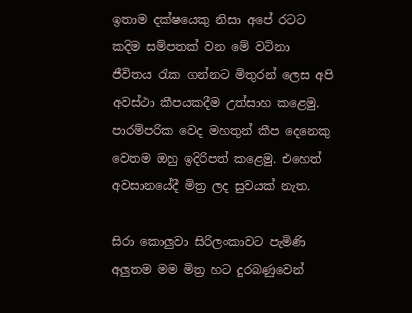ඉතාම දක්ෂයෙකු නිසා අපේ රටට කදිම සම්පතක් වන මේ වටිනා ජීවිතය රැක ගන්නට මිතුරන් ලෙස අපි අවස්ථා කීපයකදීම උත්සාහ කළෙමු. පාරම්පරික වෙද මහතුන් කීප දෙනෙකු වෙතම ඔහු ඉදිරිපත් කළෙමු. එහෙත් අවසානයේදී මිත්‍ර ලද සුවයක් නැත.

සිරා කොලුවා සිරිලංකාවට පැමිණි අලුතම මම මිත්‍ර හට දුරබණුවෙන්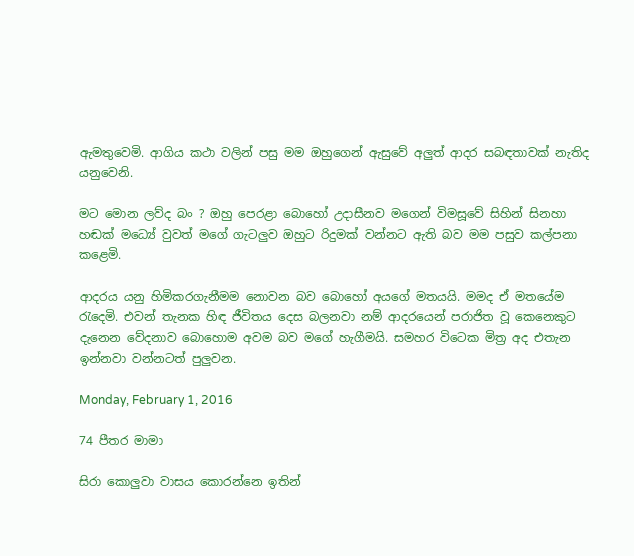ඇමතුවෙමි. ආගිය කථා වලින් පසු මම ඔහුගෙන් ඇසුවේ අලුත් ආදර සබඳතාවක් නැතිද යනුවෙනි.

මට මොන ලව්ද බං ? ඔහු පෙරළා බොහෝ උදාසීනව මගෙන් විමසූවේ සිහින් සිනහා හඬක් මධ්‍යේ වුවත් මගේ ගැටලුව ඔහුට රිදුමක් වන්නට ඇති බව මම පසුව කල්පනා කළෙමි.

ආදරය යනු හිමිකරගැනීමම නොවන බව බොහෝ අයගේ මතයයි. මමද ඒ මතයේම රැදෙමි. එවන් තැනක හිඳ ජීවිතය දෙස බලනවා නම් ආදරයෙන් පරාජිත වූ කෙනෙකුට දැනෙන වේදනාව බොහොම අවම බව මගේ හැගීමයි. සමහර විටෙක මිත්‍ර අද එතැන ඉන්නවා වන්නටත් පුලුවන.

Monday, February 1, 2016

74 පීතර මාමා

සිරා කොලුවා වාසය කොරන්නෙ ඉතින්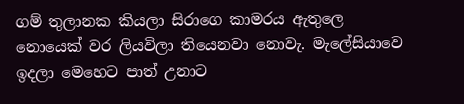ගම් තුලානක කියලා සිරාගෙ කාමරය ඇතුලෙ නොයෙක් වර ලියවිලා තියෙනවා නොවැ. මැලේසියාවෙ ඉදලා මෙහෙට පාත් උනාට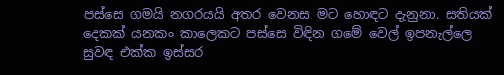පස්සෙ ගමයි නගරයයි අතර වෙනස මට හොඳට දැනුනා. සතියක් දෙකක් යනකං කාලෙකට පස්සෙ විඳින ගමේ වෙල් ඉපනැල්ලෙ සුවඳ එක්ක ඉස්සර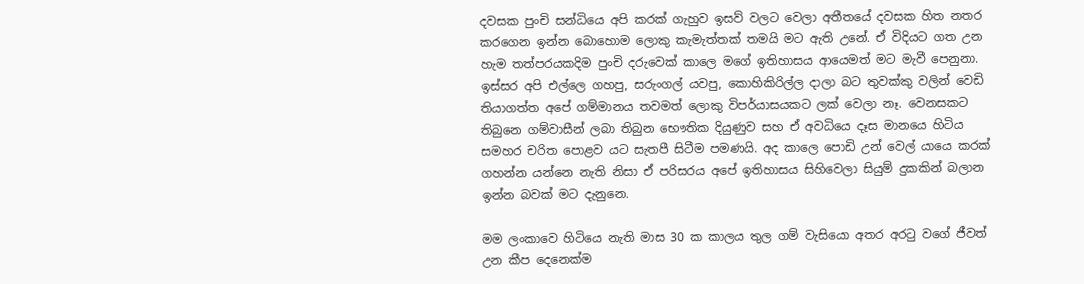දවසක පුංචි සන්ධියෙ අපි කරක් ගැහුව ඉසව් වලට වෙලා අතීතයේ දවසක හිත නතර කරගෙන ඉන්න බොහොම ලොකු කැමැත්තක් තමයි මට ඇති උනේ. ඒ විදියට ගත උන හැම තත්පරයකදිම පුංචි දරුවෙක් කාලෙ මගේ ඉතිහාසය ආයෙමත් මට මැවී පෙනුනා. ඉස්සර අපි එල්ලෙ ගහපු, සරුංගල් යවපු, කොහිකිරිල්ල දාලා බට තුවක්කු වලින් වෙඩි තියාගත්ත අපේ ගම්මානය තවමත් ලොකු විපර්යාසයකට ලක් වෙලා නෑ. වෙනසකට තිබුනෙ ගම්වාසීන් ලබා තිබුන භෞතික දියුණුව සහ ඒ අවධියෙ දෑස මානයෙ හිටිය සමහර චරිත පොළව යට සැතපී සිටීම පමණයි. අද කාලෙ පොඩි උන් වෙල් යායෙ කරක් ගහන්න යන්නෙ නැති නිසා ඒ පරිසරය අපේ ඉතිහාසය සිහිවෙලා සියුම් දුකකින් බලාන ඉන්න බවක් මට දැනුනෙ.

මම ලංකාවෙ හිටියෙ නැති මාස 30 ක කාලය තුල ගම් වැසියො අතර අරටු වගේ ජීවත් උන කීප දෙනෙක්ම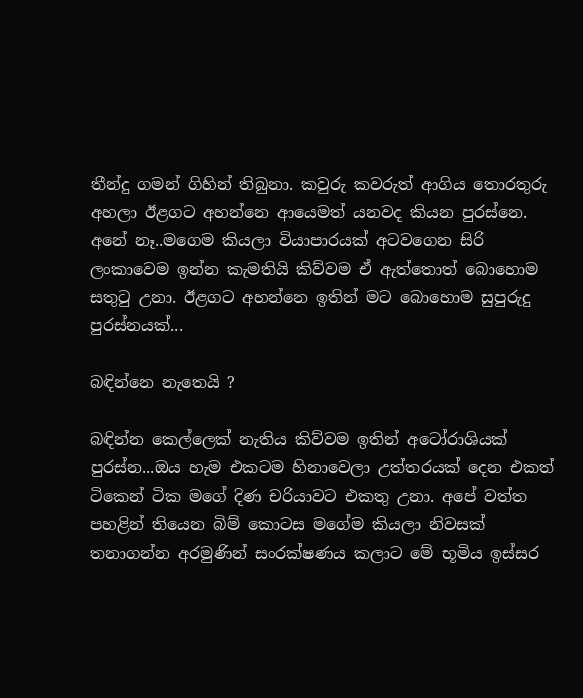තීන්දු ගමන් ගිහින් තිබුනා. කවුරු කවරුත් ආගිය තොරතුරු අහලා ඊළගට අහන්නෙ ආයෙමත් යනවද කියන පුරස්නෙ. අනේ නෑ..මගෙම කියලා වියාපාරයක් අටවගෙන සිරි ලංකාවෙම ඉන්න කැමතියි කිව්වම ඒ ඇත්තොත් බොහොම සතුටු උනා. ඊළගට අහන්නෙ ඉතින් මට බොහොම සුපුරුදු පුරස්නයක්...

බඳින්නෙ නැතෙයි ?

බඳින්න කෙල්ලෙක් නැතිය කිව්වම ඉතින් අටෝරාශියක් පුරස්න...ඔය හැම එකටම හිනාවෙලා උත්තරයක් දෙන එකත් ටිකෙන් ටික මගේ දිණ චරියාවට එකතු උනා. අපේ වත්ත පහළින් තියෙන බිම් කොටස මගේම කියලා නිවසක් තනාගන්න අරමුණින් සංරක්ෂණය කලාට මේ භූමිය ඉස්සර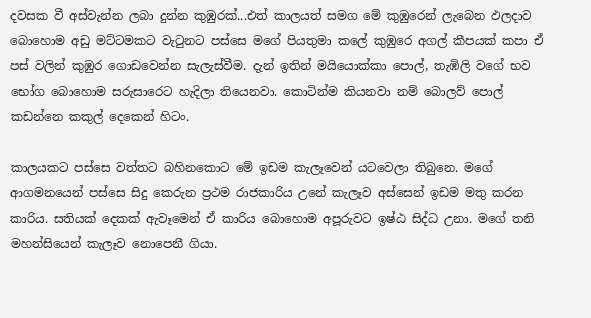දවසක වී අස්වැන්න ලබා දුන්න කුඹුරක්...එත් කාලයත් සමග මේ කුඹුරෙන් ලැබෙන ඵලදාව බොහොම අඩු මට්ටමකට වැටුනට පස්සෙ මගේ පියතුමා කලේ කුඹුරෙ අගල් කීපයක් කපා ඒ පස් වලින් කුඹුර ගොඩවෙන්න සැලැස්වීම. දැන් ඉතින් මයියොක්කා පොල්, තැඹිලි වගේ භව භෝග බොහොම සරුසාරෙට හැදිලා තියෙනවා. කොටින්ම කියනවා නම් බොලව් පොල් කඩන්නෙ කකුල් දෙකෙන් හිටං.

කාලයකට පස්සෙ වත්තට බහිනකොට මේ ඉඩම කැලෑවෙන් යටවෙලා තිබුනෙ. මගේ ආගමනයෙන් පස්සෙ සිදු කෙරුන ප්‍ර‍ථම රාජකාරිය උනේ කැලෑව අස්සෙන් ඉඩම මතු කරන කාරිය. සතියක් දෙකක් ඇවෑමෙන් ඒ කාරිය බොහොම අපූරුවට ඉෂ්ඨ සිද්ධ උනා. මගේ තනි මහන්සියෙන් කැලෑව නොපෙනී ගියා.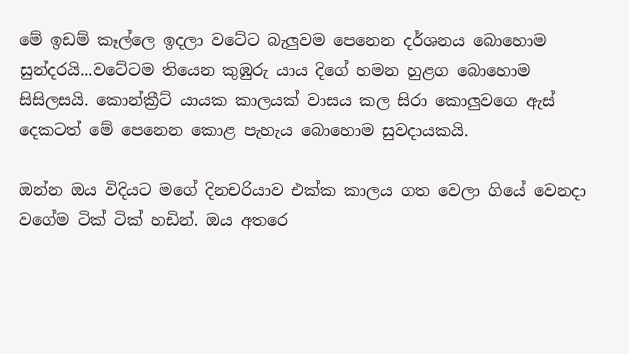මේ ඉඩම් කෑල්ලෙ ඉදලා වටේට බැලුවම පෙනෙන දර්ශනය බොහොම සුන්දරයි...වටේටම තියෙන කුඹුරු යාය දිගේ හමන හුළග බොහොම සිසිලසයි. කොන්ක්‍රීට් යායක කාලයක් වාසය කල සිරා කොලුවගෙ ඇස් දෙකටත් මේ පෙනෙන කොළ පැහැය බොහොම සුවදායකයි.

ඔන්න ඔය විදියට මගේ දිනචරියාව එක්ක කාලය ගත වෙලා ගියේ වෙනදා වගේම ටික් ටික් හඩින්. ඔය අතරෙ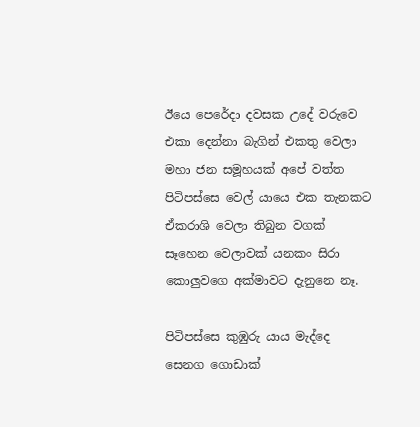ඊයෙ පෙරේදා දවසක උදේ වරුවෙ එකා දෙන්නා බැගින් එකතු වෙලා මහා ජන සමූහයක් අපේ වත්ත පිටිපස්සෙ වෙල් යායෙ එක තැනකට ඒකරාශි වෙලා තිබුන වගක් සෑහෙන වෙලාවක් යනකං සිරා කොලුවගෙ අක්මාවට දැනුනෙ නෑ.

පිටිපස්සෙ කුඹුරු යාය මැද්දෙ සෙනග ගොඩාක්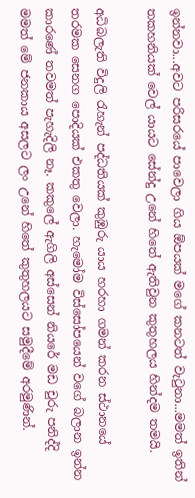ඉන්නවා...අවට පරිසරයේ පාවෙලා ගිය ඕපයක් මගේ කනටත් වැටුනා...මමත් ඉතින් තකහනියක් වෙල් යායට සේන්දු උනේ හිතේ ඇතිවුන කුතුහලය හින්දම තමයි.

අධිබලැති විදුලි රැහැන් පද්ධතියක් කුඹුරු යාය හරහා ගමන් කරන ස්ථානයේ තරමක සෙනග පොදියක් එකතු වෙලා. හැමෝම විස්සෝපයෙන් වගේ බලාන ඉන්න කාරණේ තවමත් පැහැදිලි නෑ. කකුලේ ඇගිලි අස්සෙන් නියරේ මඩ චුරු පනිද්දි මමත් මේ ජනකාය අසලට ලං උනේ හිතේ කුතුහලයට සමුදීමේ අරමුණින්.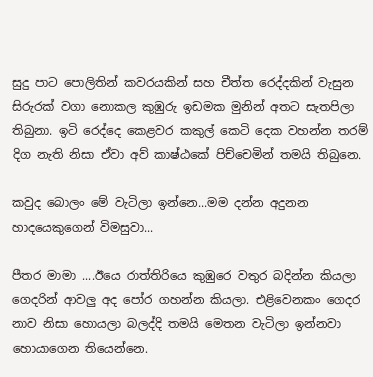සුදු පාට පොලිතින් කවරයකින් සහ චීත්ත රෙද්දකින් වැසුන සිරුරක් වගා නොකල කුඹුරු ඉඩමක මුනින් අතට සැතපිලා තිබුනා. ඉටි රෙද්දෙ කෙළවර කකුල් කෙටි දෙක වහන්න තරම් දිග නැති නිසා ඒවා අව් කාෂ්ඨකේ පිච්චෙමින් තමයි තිබුනෙ.

කවුද බොලං මේ වැටිලා ඉන්නෙ...මම දන්න අදුනන හාදයෙකුගෙන් විමසුවා...

පීතර මාමා ....ඊයෙ රාත්තිරියෙ කුඹුරෙ වතුර බදින්න කියලා ගෙදරින් ආවලු අද පෝර ගහන්න කියලා. එළිවෙනකං ගෙදර නාව නිසා හොයලා බලද්දි තමයි මෙතන වැටිලා ඉන්නවා හොයාගෙන තියෙන්නෙ.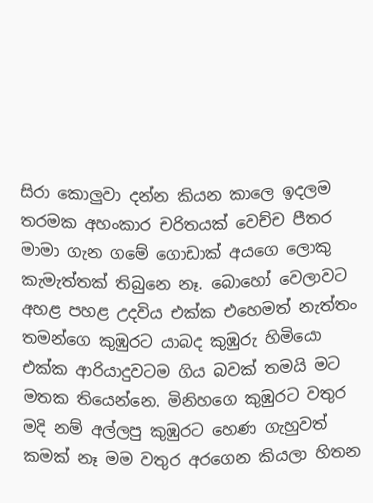සිරා කොලුවා දන්න කියන කාලෙ ඉදලම තරමක අහංකාර චරිතයක් වෙච්ච පීතර මාමා ගැන ගමේ ගොඩාක් අයගෙ ලොකු කැමැත්තක් තිබුනෙ නෑ. බොහෝ වෙලාවට අහළ පහළ උදවිය එක්ක එහෙමත් නැත්තං තමන්ගෙ කුඹුරට යාබද කුඹුරු හිමියො එක්ක ආරියාදුවටම ගිය බවක් තමයි මට මතක තියෙන්නෙ. මිනිහගෙ කුඹුරට වතුර මදි නම් අල්ලපු කුඹුරට හෙණ ගැහුවත් කමක් නෑ මම වතුර අරගෙන කියලා හිතන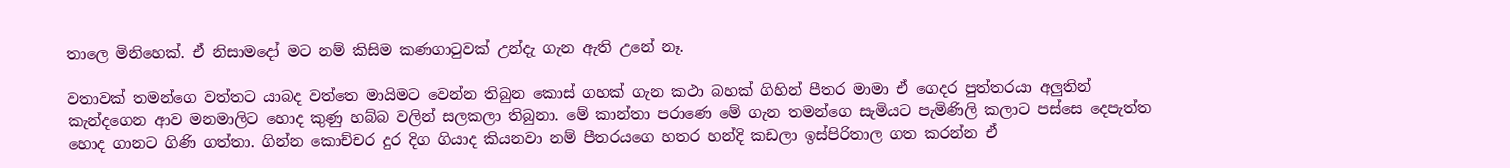තාලෙ මිනිහෙක්. ඒ නිසාමදෝ මට නම් කිසිම කණගාටුවක් උන්දැ ගැන ඇති උනේ නෑ.

වතාවක් තමන්ගෙ වත්තට යාබද වත්තෙ මායිමට වෙන්න තිබුන කොස් ගහක් ගැන කථා බහක් ගිහින් පීතර මාමා ඒ ගෙදර පුත්තරයා අලුතින් කැන්දගෙන ආව මනමාලිට හොද කුණු හබ්බ වලින් සලකලා තිබුනා. මේ කාන්තා පරාණෙ මේ ගැන තමන්ගෙ සැමියට පැමිණිලි කලාට පස්සෙ දෙපැත්ත හොද ගානට ගිණි ගත්තා. ගින්න කොච්චර දුර දිග ගියාද කියනවා නම් පීතරයගෙ හතර හන්දි කඩලා ඉස්පිරිතාල ගත කරන්න ඒ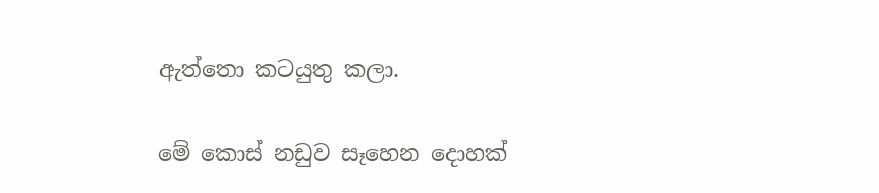ඇත්තො කටයුතු කලා.

මේ කොස් නඩුව සෑහෙන දොහක්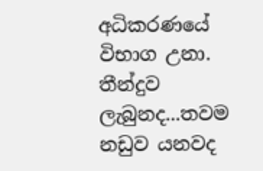අධිකරණයේ විභාග උනා. තීන්දුව ලැබුනද...තවම නඩුව යනවද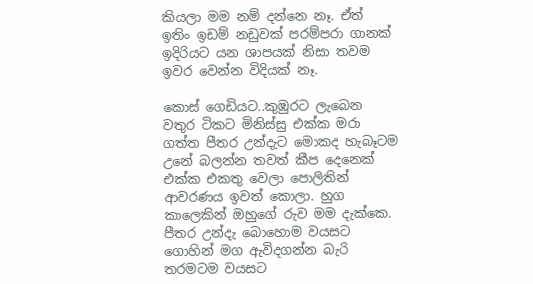කියලා මම නම් දන්නෙ නෑ. ඒත් ඉතිං ඉඩම් නඩුවක් පරම්පරා ගානක් ඉදිරියට යන ශාපයක් නිසා තවම ඉවර වෙන්න විදියක් නෑ.

කොස් ගෙඩියට..කුඹුරට ලැබෙන වතුර ටිකට මිනිස්සු එක්ක මරා ගත්ත පීතර උන්දැට මොකද හැබෑටම උනේ බලන්න තවත් කීප දෙනෙක් එක්ක එකතු වෙලා පොලිතින් ආවරණය ඉවත් කොලා. හුග කාලෙකින් ඔහුගේ රුව මම දැක්කෙ.  පීතර උන්දැ බොහොම වයසට ගොහින් මග ඇවිදගන්න බැරි තරමටම වයසට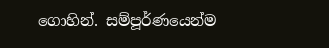ගොහින්. සම්පූර්ණයෙන්ම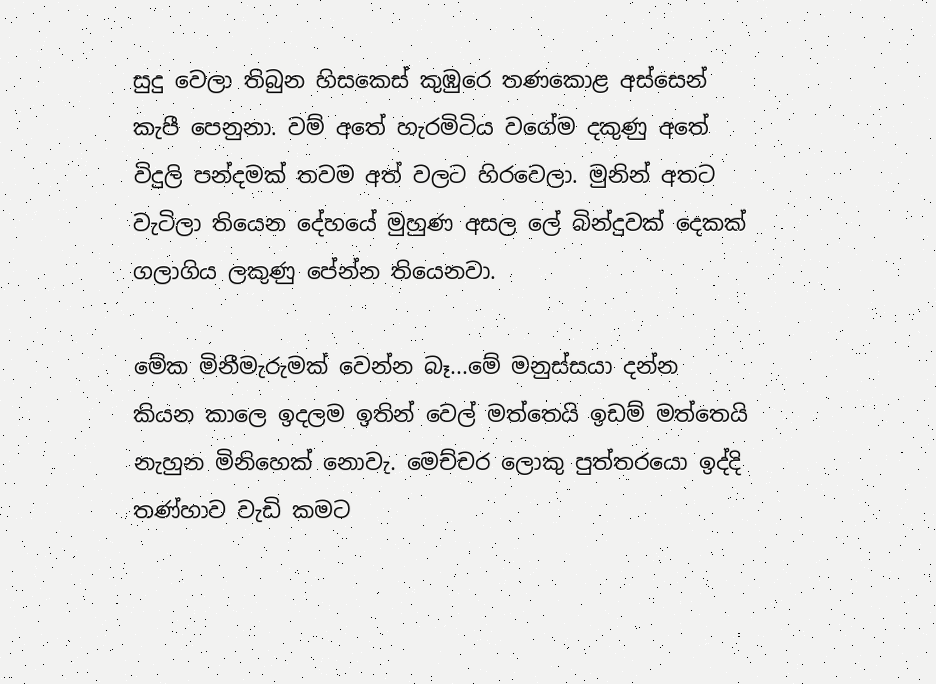සුදු වෙලා තිබුන හිසකෙස් කුඹුරෙ තණකොළ අස්සෙන් කැපී පෙනුනා. වම් අතේ හැරමිටිය වගේම දකුණු අතේ විදුලි පන්දමක් තවම අත් වලට හිරවෙලා. මුනින් අතට වැටිලා තියෙන දේහයේ මුහුණ අසල ලේ බින්දුවක් දෙකක් ගලාගිය ලකුණු පේන්න තියෙනවා.

මේක මිනීමැරුමක් වෙන්න බෑ...මේ මනුස්සයා දන්න කියන කාලෙ ඉදලම ඉතින් වෙල් මත්තෙයි ඉඩම් මත්තෙයි නැහුන මිනිහෙක් නොවැ. මෙච්චර ලොකු පුත්තරයො ඉද්දි තණ්හාව වැඩි කමට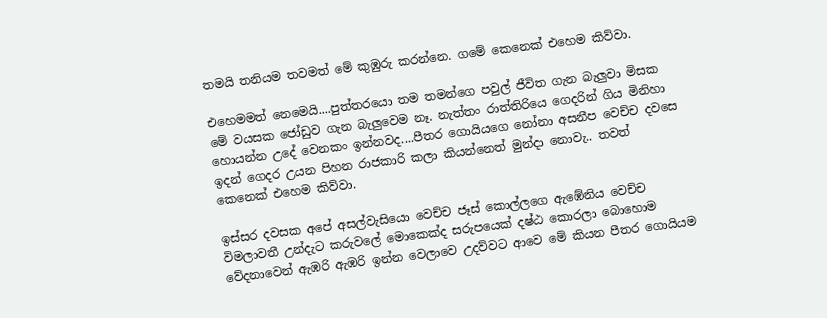තමයි තනියම තවමත් මේ කුඹුරු කරන්නෙ. ගමේ කෙනෙක් එහෙම කිව්වා.

එහෙමමත් නෙමෙයි....පුත්තරයො තම තමන්ගෙ පවුල් ජීවිත ගැන බැලුවා මිසක මේ වයසක ජෝඩුව ගැන බැලුවෙම නෑ. නැත්තං රාත්තිරියෙ ගෙදරින් ගිය මිනිහා හොයන්න උදේ වෙනකං ඉන්නවද....පීතර ගොයියගෙ නෝනා අසනීප වෙච්ච දවසෙ ඉදන් ගෙදර උයන පිහන රාජකාරි කලා කියන්නෙත් මුන්දා නොවැ.. තවත් කෙනෙක් එහෙම කිව්වා.

ඉස්සර දවසක අපේ අසල්වැසියො වෙච්ච ජෑස් කොල්ලගෙ ඇඹේනිය වෙච්ච විමලාවතී උන්දැට කරුවලේ මොකෙක්ද සරුපයෙක් දෂ්ඨ කොරලා බොහොම වේදනාවෙන් ඇඹරි ඇඹරි ඉන්න වෙලාවෙ උදව්වට ආවෙ මේ කියන පීතර ගොයියම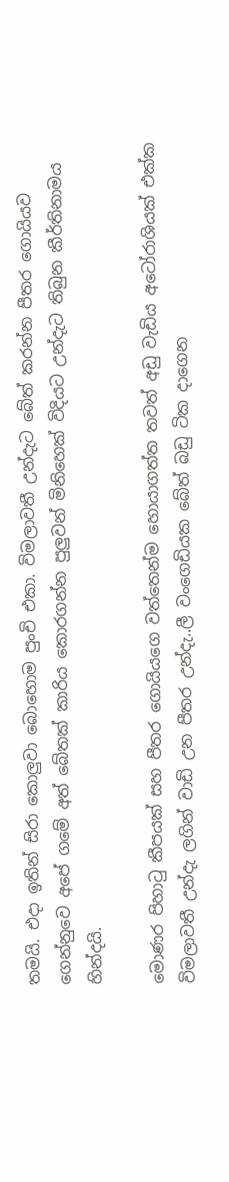තමයි. එදා ඉතින් සිරා කොලුවා බොහොම පුංචි එකා. විමලාවතී උන්දැට බේත් කරන්න පීතර ගොයියව ගෙන්නුවෙ අපේ ගමේ අත් බේතක් කාරිය කොරගන්න පුලුවන් මිනිහෙක් විදියට උන්දැට තිබුන කීර්තිනාමය හින්දයි.

මොණර පිහාටු කීපයක් සහ පීතර ගොයියගෙ වත්තෙන්ම හොයාගත්ත තවත් අඩු වැඩිය අටෝරාශියක් එක්ක විමලාවතී උන්දැ ලගින් වාඩි උන පීතර උන්දැ..ලී වංගෙඩියක බේත් බඩු ටික දාගෙන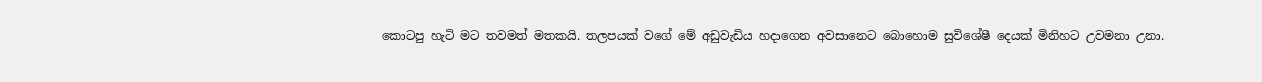කොටපු හැටි මට තවමත් මතකයි. තලපයක් වගේ මේ අඩුවැඩිය හදාගෙන අවසානෙට බොහොම සුවිශේෂී දෙයක් මිනිහට උවමනා උනා.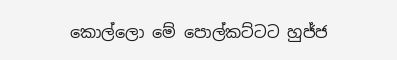කොල්ලො මේ පොල්කට්ටට හුජ්ජ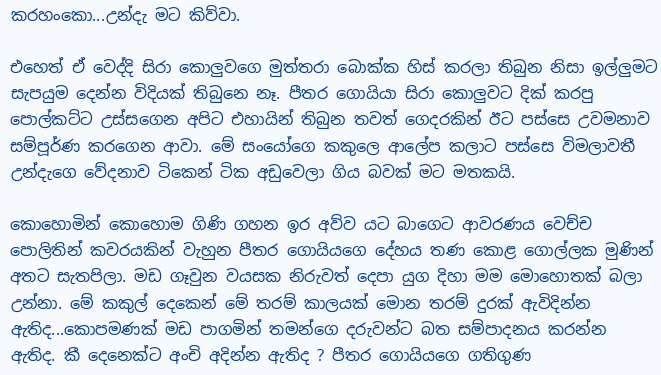කරහංකො...උන්දැ මට කිව්වා.

එහෙත් ඒ වෙද්දි සිරා කොලුවගෙ මුත්තරා බොක්ක හිස් කරලා තිබුන නිසා ඉල්ලුමට සැපයුම දෙන්න විදියක් තිබුනෙ නෑ. පීතර ගොයියා සිරා කොලුවට දික් කරපු පොල්කට්ට උස්සගෙන අපිට එහායින් තිබුන තවත් ගෙදරකින් ඊට පස්සෙ උවමනාව සම්පූර්ණ කරගෙන ආවා. මේ සංයෝගෙ කකුලෙ ආලේප කලාට පස්සෙ විමලාවතී උන්දැගෙ වේදනාව ටිකෙන් ටික අඩුවෙලා ගිය බවක් මට මතකයි.

කොහොමින් කොහොම ගිණි ගහන ඉර අව්ව යට බාගෙට ආවරණය වෙච්ච පොලිතින් කවරයකින් වැහුන පීතර ගොයියගෙ දේහය තණ කොළ ගොල්ලක මුණින් අතට සැතපිලා. මඩ ගෑවුන වයසක නිරුවත් දෙපා යුග දිහා මම මොහොතක් බලා උන්නා. මේ කකුල් දෙකෙන් මේ තරම් කාලයක් මොන තරම් දුරක් ඇවිදින්න ඇතිද...කොපමණක් මඩ පාගමින් තමන්ගෙ දරුවන්ට බත සම්පාදනය කරන්න ඇතිද. කී දෙනෙක්ට අංචි අදින්න ඇතිද ? පීතර ගොයියගෙ ගතිගුණ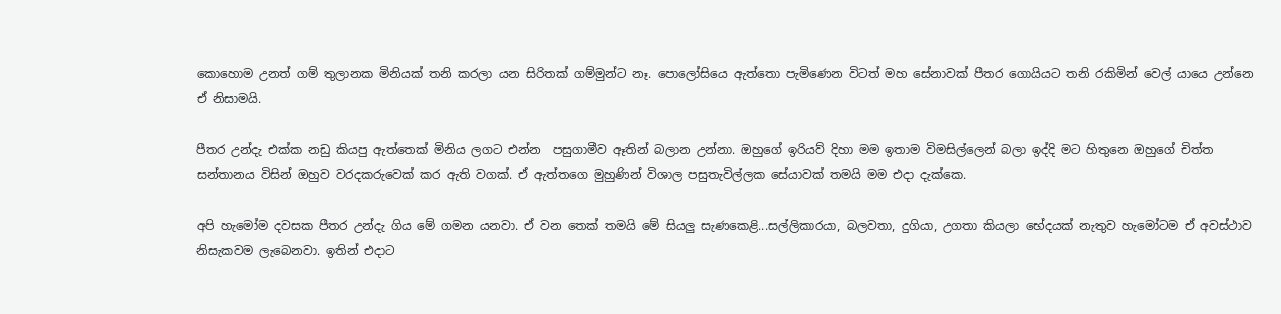කොහොම උනත් ගම් තුලානක මිනියක් තනි කරලා යන සිරිතක් ගම්මුන්ට නෑ. පොලෝසියෙ ඇත්තො පැමිණෙන විටත් මහ සේනාවක් පීතර ගොයියට තනි රකිමින් වෙල් යායෙ උන්නෙ ඒ නිසාමයි.

පීතර උන්දැ එක්ක නඩු කියපු ඇත්තෙක් මිනිය ලගට එන්න  පසුගාමීව ඈතින් බලාන උන්නා. ඔහුගේ ඉරියව් දිහා මම ඉතාම විමසිල්ලෙන් බලා ඉද්දි මට හිතුනෙ ඔහුගේ චිත්ත සන්තානය විසින් ඔහුව වරදකරුවෙක් කර ඇති වගක්. ඒ ඇත්තගෙ මුහුණින් විශාල පසුතැවිල්ලක සේයාවක් තමයි මම එදා දැක්කෙ.

අපි හැමෝම දවසක පීතර උන්දැ ගිය මේ ගමන යනවා. ඒ වන තෙක් තමයි මේ සියලු සැණකෙළි...සල්ලිකාරයා, බලවතා, දුගියා, උගතා කියලා භේදයක් නැතුව හැමෝටම ඒ අවස්ථාව නිසැකවම ලැබෙනවා. ඉතින් එදාට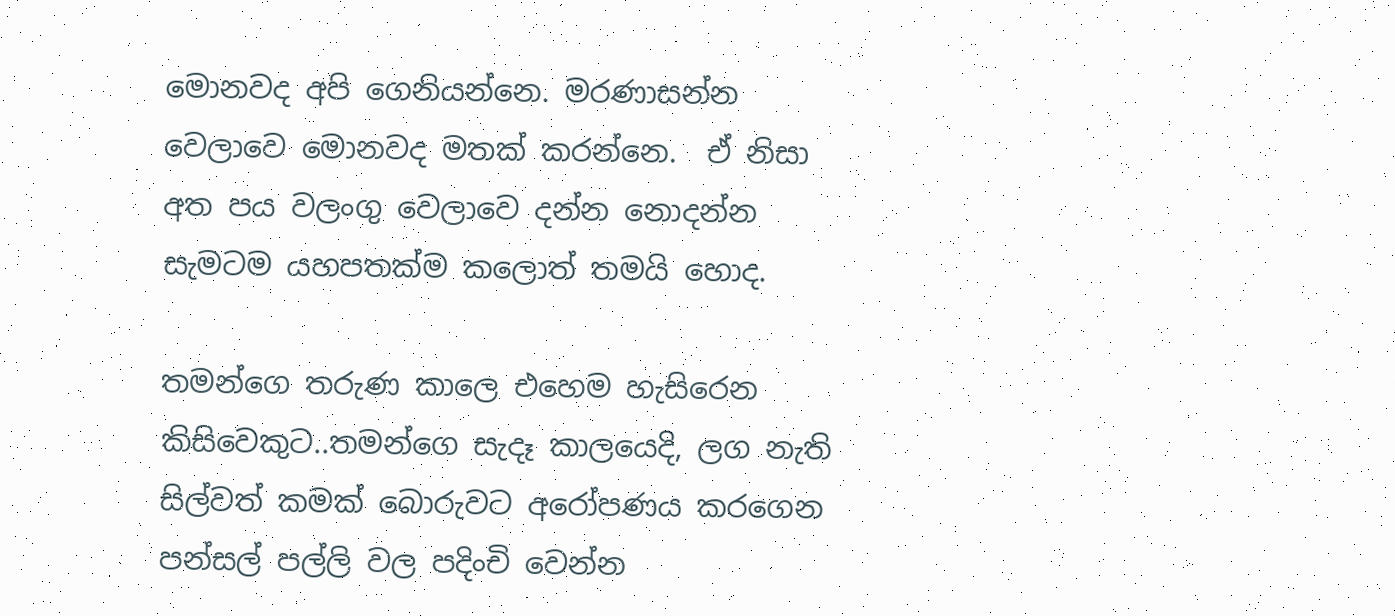මොනවද අපි ගෙනියන්නෙ. මරණාසන්න වෙලාවෙ මොනවද මතක් කරන්නෙ.  ඒ නිසා අත පය වලංගු වෙලාවෙ දන්න නොදන්න සැමටම යහපතක්ම කලොත් තමයි හොද.

තමන්ගෙ තරුණ කාලෙ එහෙම හැසිරෙන කිසිවෙකුට..තමන්ගෙ සැදෑ කාලයෙදි, ලග නැති සිල්වත් කමක් බොරුවට අරෝපණය කරගෙන පන්සල් පල්ලි වල පදිංචි වෙන්න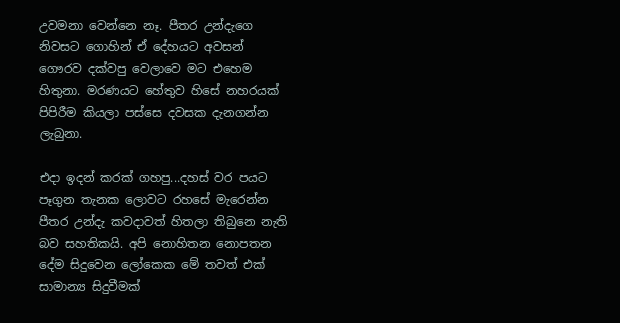උවමනා වෙන්නෙ නෑ. පීතර උන්දැගෙ නිවසට ගොහින් ඒ දේහයට අවසන් ගෞරව දක්වපු වෙලාවෙ මට එහෙම හිතුනා. මරණයට හේතුව හිසේ නහරයක් පිපිරීම කියලා පස්සෙ දවසක දැනගන්න ලැබුනා.

එදා ඉදන් කරක් ගහපු...දහස් වර පයට පෑගුන තැනක ලොවට රහසේ මැරෙන්න පීතර උන්දැ කවදාවත් හිතලා තිබුනෙ නැති බව සහතිකයි. අපි නොහිතන නොපතන දේම සිදුවෙන ලෝකෙක මේ තවත් එක් සාමාන්‍ය සිදුවීමක්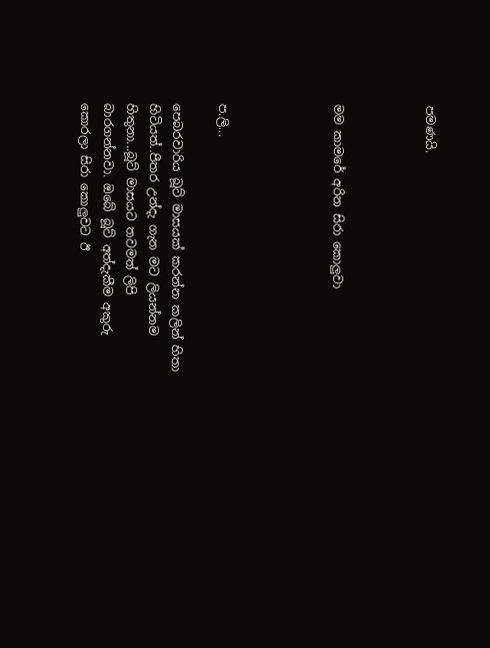පමණයි.



මම කාමරේ අරින සිරා කොලුවා




ප.ලි...

පෙබරවාරිය බූට් මාසයක් කරන්න කලින් හිතා හිටියත්..පීතර උන්දැ ගැන මට ලියන්නම හිතුනා...බූට් මාසයට තවමත් ලිපි බාරගන්නවා. ඔබේ බූට් අත්දැකීම අකුරු කොරලා සිරා කොලුවට ඊ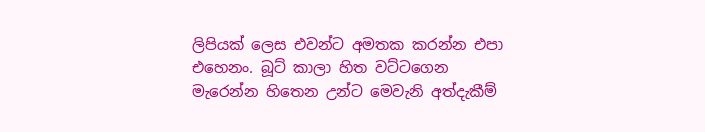ලිපියක් ලෙස එවන්ට අමතක කරන්න එපා එහෙනං. බූට් කාලා හිත වට්ටගෙන මැරෙන්න හිතෙන උන්ට මෙවැනි අත්දැකීම්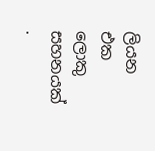ලියන එක ලොකු සහනයක් .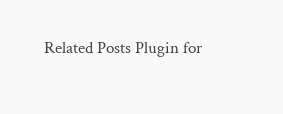Related Posts Plugin for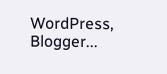WordPress, Blogger...